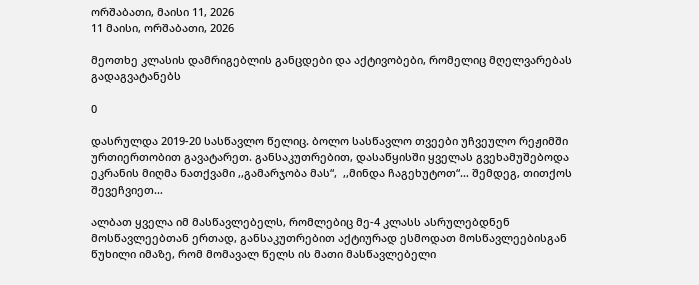ორშაბათი, მაისი 11, 2026
11 მაისი, ორშაბათი, 2026

მეოთხე კლასის დამრიგებლის განცდები და აქტივობები, რომელიც მღელვარებას გადაგვატანებს

0

დასრულდა 2019-20 სასწავლო წელიც. ბოლო სასწავლო თვეები უჩვეულო რეჟიმში ურთიერთობით გავატარეთ. განსაკუთრებით, დასაწყისში ყველას გვეხამუშებოდა ეკრანის მიღმა ნათქვამი ,,გამარჯობა მას“,  ,,მინდა ჩაგეხუტოთ“… შემდეგ, თითქოს შევეჩვიეთ…

ალბათ ყველა იმ მასწავლებელს, რომლებიც მე-4 კლასს ასრულებდნენ მოსწავლეებთან ერთად, განსაკუთრებით აქტიურად ესმოდათ მოსწავლეებისგან წუხილი იმაზე, რომ მომავალ წელს ის მათი მასწავლებელი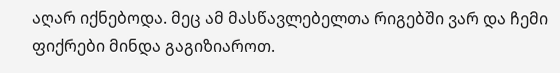აღარ იქნებოდა. მეც ამ მასწავლებელთა რიგებში ვარ და ჩემი ფიქრები მინდა გაგიზიაროთ.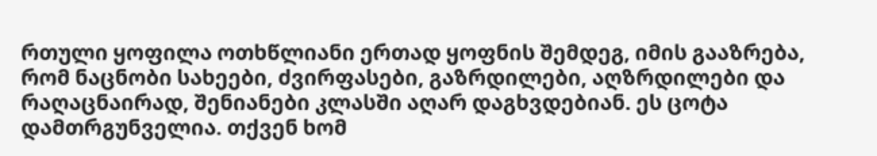რთული ყოფილა ოთხწლიანი ერთად ყოფნის შემდეგ, იმის გააზრება, რომ ნაცნობი სახეები, ძვირფასები, გაზრდილები, აღზრდილები და რაღაცნაირად, შენიანები კლასში აღარ დაგხვდებიან. ეს ცოტა დამთრგუნველია. თქვენ ხომ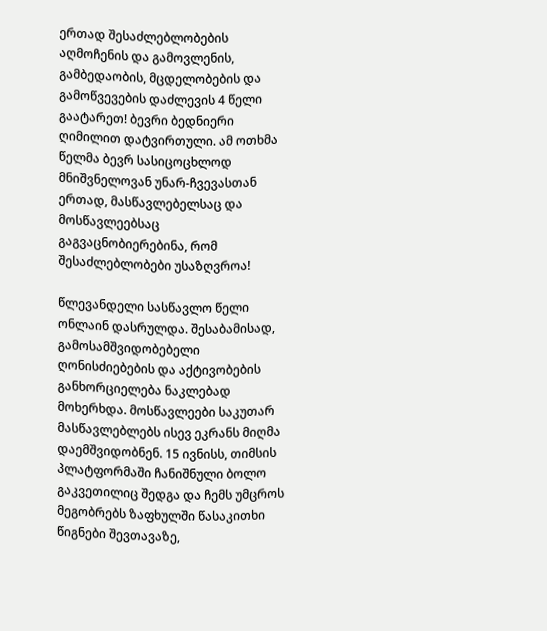ერთად შესაძლებლობების აღმოჩენის და გამოვლენის, გამბედაობის, მცდელობების და გამოწვევების დაძლევის 4 წელი გაატარეთ! ბევრი ბედნიერი ღიმილით დატვირთული. ამ ოთხმა წელმა ბევრ სასიცოცხლოდ მნიშვნელოვან უნარ-ჩვევასთან ერთად, მასწავლებელსაც და მოსწავლეებსაც გაგვაცნობიერებინა, რომ შესაძლებლობები უსაზღვროა!

წლევანდელი სასწავლო წელი ონლაინ დასრულდა. შესაბამისად, გამოსამშვიდობებელი ღონისძიებების და აქტივობების განხორციელება ნაკლებად მოხერხდა. მოსწავლეები საკუთარ მასწავლებლებს ისევ ეკრანს მიღმა დაემშვიდობნენ. 15 ივნისს, თიმსის პლატფორმაში ჩანიშნული ბოლო გაკვეთილიც შედგა და ჩემს უმცროს მეგობრებს ზაფხულში წასაკითხი წიგნები შევთავაზე,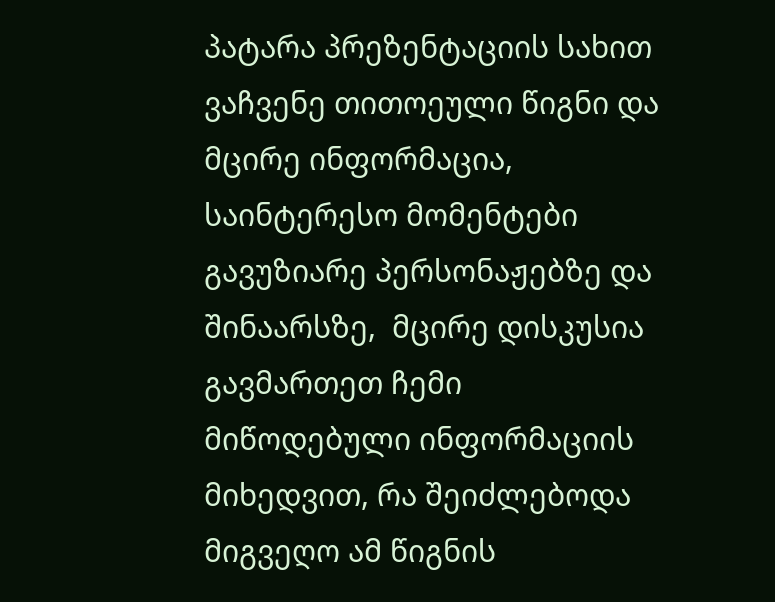პატარა პრეზენტაციის სახით ვაჩვენე თითოეული წიგნი და მცირე ინფორმაცია, საინტერესო მომენტები გავუზიარე პერსონაჟებზე და შინაარსზე,  მცირე დისკუსია გავმართეთ ჩემი მიწოდებული ინფორმაციის მიხედვით, რა შეიძლებოდა მიგვეღო ამ წიგნის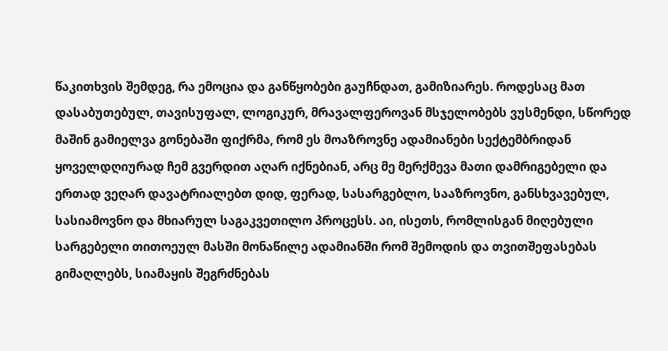წაკითხვის შემდეგ, რა ემოცია და განწყობები გაუჩნდათ, გამიზიარეს. როდესაც მათ დასაბუთებულ, თავისუფალ, ლოგიკურ, მრავალფეროვან მსჯელობებს ვუსმენდი, სწორედ მაშინ გამიელვა გონებაში ფიქრმა, რომ ეს მოაზროვნე ადამიანები სექტემბრიდან ყოველდღიურად ჩემ გვერდით აღარ იქნებიან, არც მე მერქმევა მათი დამრიგებელი და ერთად ვეღარ დავატრიალებთ დიდ, ფერად, სასარგებლო, სააზროვნო, განსხვავებულ, სასიამოვნო და მხიარულ საგაკვეთილო პროცესს. აი, ისეთს, რომლისგან მიღებული სარგებელი თითოეულ მასში მონაწილე ადამიანში რომ შემოდის და თვითშეფასებას გიმაღლებს, სიამაყის შეგრძნებას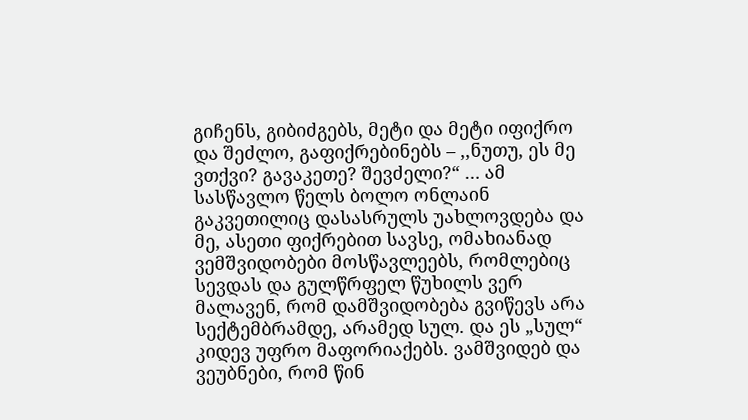გიჩენს, გიბიძგებს, მეტი და მეტი იფიქრო და შეძლო, გაფიქრებინებს – ,,ნუთუ, ეს მე ვთქვი? გავაკეთე? შევძელი?“ … ამ სასწავლო წელს ბოლო ონლაინ გაკვეთილიც დასასრულს უახლოვდება და მე, ასეთი ფიქრებით სავსე, ომახიანად ვემშვიდობები მოსწავლეებს, რომლებიც სევდას და გულწრფელ წუხილს ვერ მალავენ, რომ დამშვიდობება გვიწევს არა სექტემბრამდე, არამედ სულ. და ეს „სულ“ კიდევ უფრო მაფორიაქებს. ვამშვიდებ და ვეუბნები, რომ წინ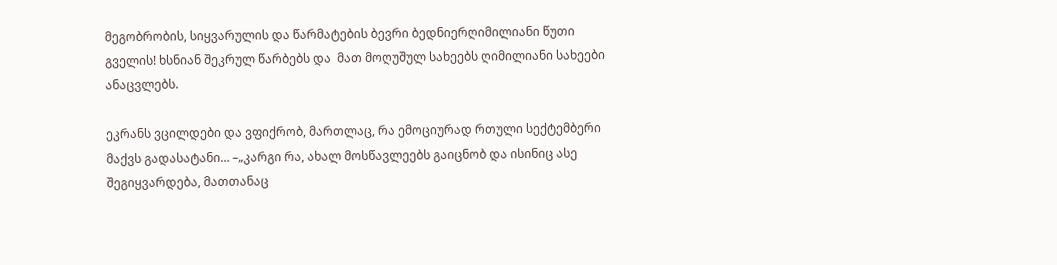მეგობრობის, სიყვარულის და წარმატების ბევრი ბედნიერღიმილიანი წუთი გველის! ხსნიან შეკრულ წარბებს და  მათ მოღუშულ სახეებს ღიმილიანი სახეები ანაცვლებს.

ეკრანს ვცილდები და ვფიქრობ, მართლაც, რა ემოციურად რთული სექტემბერი მაქვს გადასატანი… –„კარგი რა, ახალ მოსწავლეებს გაიცნობ და ისინიც ასე შეგიყვარდება, მათთანაც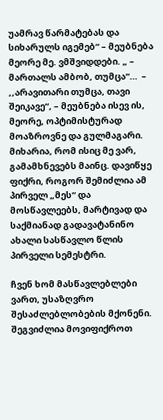უამრავ წარმატებას და სიხარულს იგემებ“ – მეუბნება მეორე მე. ვმშვიდდები. „ – მართალს ამბობ, თუმცა“…  – ,,არავითარი თუმცა, თავი შეიკავე“, – მეუბნება ისევ ის, მეორე, ოპტიმისტურად მოაზროვნე და გულმაგარი. მიხარია, რომ ისიც მე ვარ, გამამხნევებს მაინც. დავიწყე ფიქრი, როგორ შემიძლია ამ პირველ „მეს“ და მოსწავლეებს, მარტივად და საქმიანად გადავატანინო ახალი სასწავლო წლის პირველი სემესტრი.

ჩვენ ხომ მასწავლებლები ვართ, უსაზღვრო შესაძლებლობების მქონენი. შეგვიძლია მოვიფიქროთ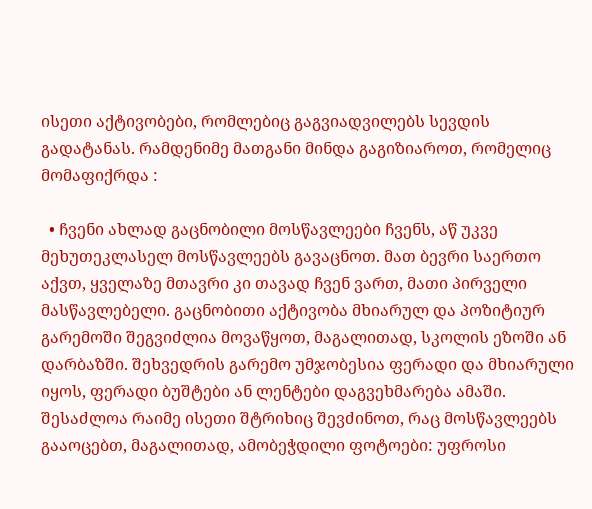ისეთი აქტივობები, რომლებიც გაგვიადვილებს სევდის გადატანას. რამდენიმე მათგანი მინდა გაგიზიაროთ, რომელიც მომაფიქრდა :

  • ჩვენი ახლად გაცნობილი მოსწავლეები ჩვენს, აწ უკვე მეხუთეკლასელ მოსწავლეებს გავაცნოთ. მათ ბევრი საერთო აქვთ, ყველაზე მთავრი კი თავად ჩვენ ვართ, მათი პირველი მასწავლებელი. გაცნობითი აქტივობა მხიარულ და პოზიტიურ გარემოში შეგვიძლია მოვაწყოთ, მაგალითად, სკოლის ეზოში ან დარბაზში. შეხვედრის გარემო უმჯობესია ფერადი და მხიარული იყოს, ფერადი ბუშტები ან ლენტები დაგვეხმარება ამაში. შესაძლოა რაიმე ისეთი შტრიხიც შევძინოთ, რაც მოსწავლეებს გააოცებთ, მაგალითად, ამობეჭდილი ფოტოები: უფროსი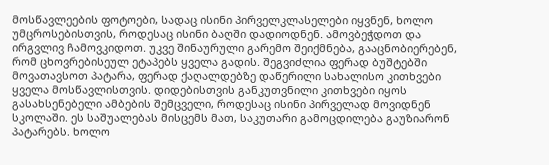მოსწავლეების ფოტოები, სადაც ისინი პირველკლასელები იყვნენ, ხოლო უმცროსებისთვის, როდესაც ისინი ბაღში დადიოდნენ. ამოვბეჭდოთ და ირგვლივ ჩამოვკიდოთ. უკვე შინაურული გარემო შეიქმნება, გააცნობიერებენ, რომ ცხოვრებისეულ ეტაპებს ყველა გადის. შეგვიძლია ფერად ბუშტებში მოვათავსოთ პატარა, ფერად ქაღალდებზე დაწერილი სახალისო კითხვები ყველა მოსწავლისთვის. დიდებისთვის განკუთვნილი კითხვები იყოს გასახსენებელი ამბების შემცველი, როდესაც ისინი პირველად მოვიდნენ სკოლაში. ეს საშუალებას მისცემს მათ, საკუთარი გამოცდილება გაუზიარონ პატარებს. ხოლო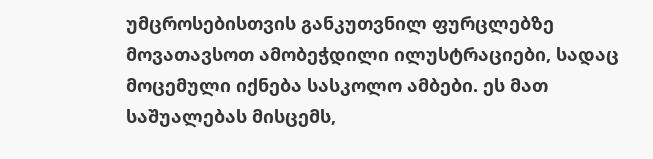უმცროსებისთვის განკუთვნილ ფურცლებზე მოვათავსოთ ამობეჭდილი ილუსტრაციები, სადაც მოცემული იქნება სასკოლო ამბები. ეს მათ საშუალებას მისცემს,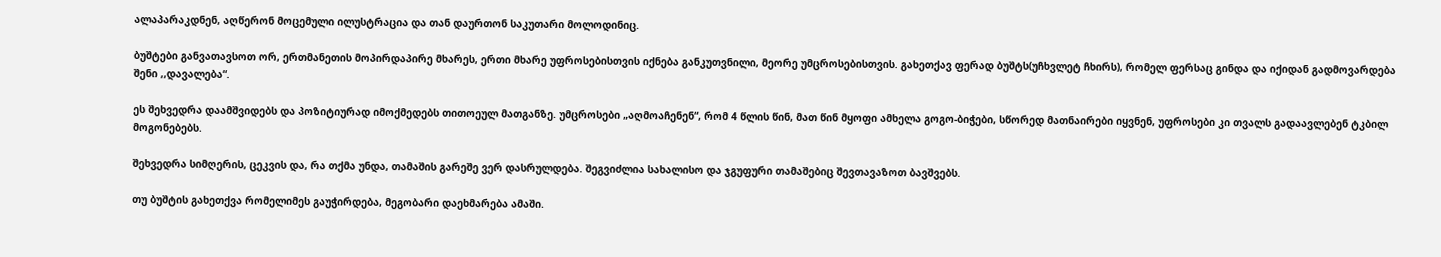ალაპარაკდნენ, აღწერონ მოცემული ილუსტრაცია და თან დაურთონ საკუთარი მოლოდინიც.

ბუშტები განვათავსოთ ორ, ერთმანეთის მოპირდაპირე მხარეს, ერთი მხარე უფროსებისთვის იქნება განკუთვნილი, მეორე უმცროსებისთვის. გახეთქავ ფერად ბუშტს(უჩხვლეტ ჩხირს), რომელ ფერსაც გინდა და იქიდან გადმოვარდება შენი ,,დავალება“.

ეს შეხვედრა დაამშვიდებს და პოზიტიურად იმოქმედებს თითოეულ მათგანზე. უმცროსები „აღმოაჩენენ“, რომ 4 წლის წინ, მათ წინ მყოფი ამხელა გოგო-ბიჭები, სწორედ მათნაირები იყვნენ, უფროსები კი თვალს გადაავლებენ ტკბილ მოგონებებს.

შეხვედრა სიმღერის, ცეკვის და, რა თქმა უნდა, თამაშის გარეშე ვერ დასრულდება. შეგვიძლია სახალისო და ჯგუფური თამაშებიც შევთავაზოთ ბავშვებს.

თუ ბუშტის გახეთქვა რომელიმეს გაუჭირდება, მეგობარი დაეხმარება ამაში.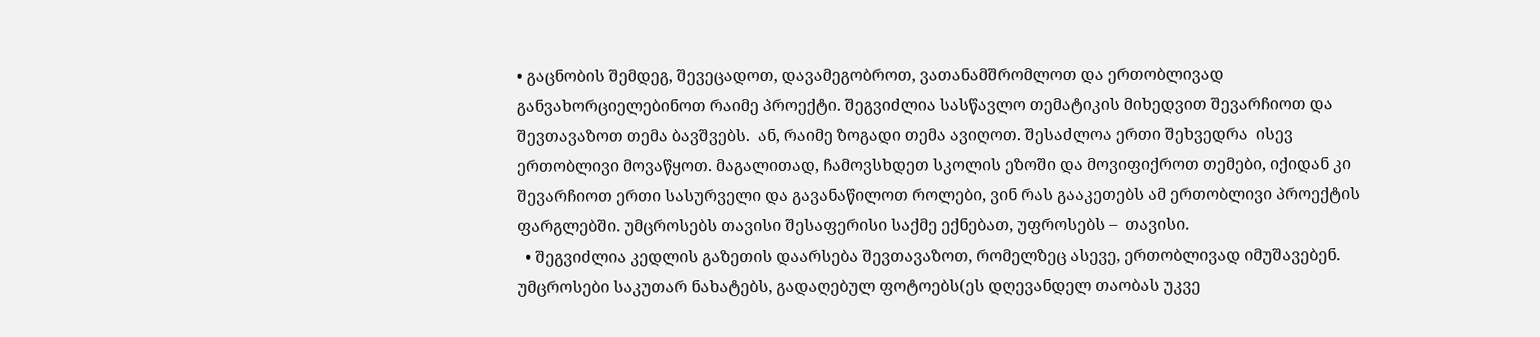• გაცნობის შემდეგ, შევეცადოთ, დავამეგობროთ, ვათანამშრომლოთ და ერთობლივად განვახორციელებინოთ რაიმე პროექტი. შეგვიძლია სასწავლო თემატიკის მიხედვით შევარჩიოთ და შევთავაზოთ თემა ბავშვებს.  ან, რაიმე ზოგადი თემა ავიღოთ. შესაძლოა ერთი შეხვედრა  ისევ ერთობლივი მოვაწყოთ. მაგალითად, ჩამოვსხდეთ სკოლის ეზოში და მოვიფიქროთ თემები, იქიდან კი შევარჩიოთ ერთი სასურველი და გავანაწილოთ როლები, ვინ რას გააკეთებს ამ ერთობლივი პროექტის ფარგლებში. უმცროსებს თავისი შესაფერისი საქმე ექნებათ, უფროსებს –  თავისი.
  • შეგვიძლია კედლის გაზეთის დაარსება შევთავაზოთ, რომელზეც ასევე, ერთობლივად იმუშავებენ. უმცროსები საკუთარ ნახატებს, გადაღებულ ფოტოებს(ეს დღევანდელ თაობას უკვე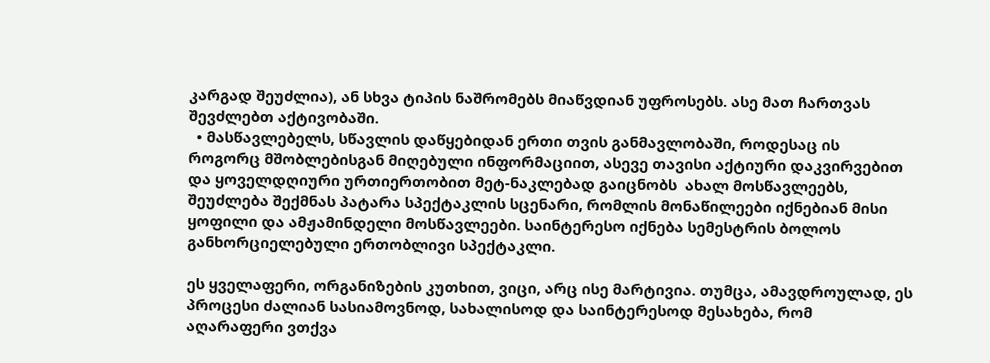კარგად შეუძლია), ან სხვა ტიპის ნაშრომებს მიაწვდიან უფროსებს. ასე მათ ჩართვას შევძლებთ აქტივობაში.
  • მასწავლებელს, სწავლის დაწყებიდან ერთი თვის განმავლობაში, როდესაც ის როგორც მშობლებისგან მიღებული ინფორმაციით, ასევე თავისი აქტიური დაკვირვებით და ყოველდღიური ურთიერთობით მეტ-ნაკლებად გაიცნობს  ახალ მოსწავლეებს, შეუძლება შექმნას პატარა სპექტაკლის სცენარი, რომლის მონაწილეები იქნებიან მისი ყოფილი და ამჟამინდელი მოსწავლეები. საინტერესო იქნება სემესტრის ბოლოს განხორციელებული ერთობლივი სპექტაკლი.

ეს ყველაფერი, ორგანიზების კუთხით, ვიცი, არც ისე მარტივია. თუმცა, ამავდროულად, ეს პროცესი ძალიან სასიამოვნოდ, სახალისოდ და საინტერესოდ მესახება, რომ აღარაფერი ვთქვა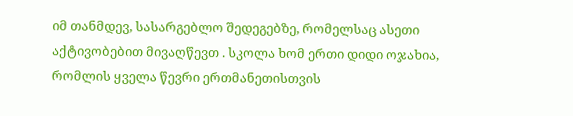იმ თანმდევ, სასარგებლო შედეგებზე, რომელსაც ასეთი აქტივობებით მივაღწევთ . სკოლა ხომ ერთი დიდი ოჯახია, რომლის ყველა წევრი ერთმანეთისთვის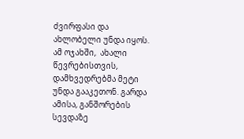ძვირფასი და ახლობელი უნდა იყოს. ამ ოჯახში,  ახალი წევრებისთვის, დამხვედრებმა მეტი უნდა გააკეთონ. გარდა ამისა, განშორების სევდაზე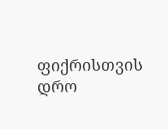ფიქრისთვის დრო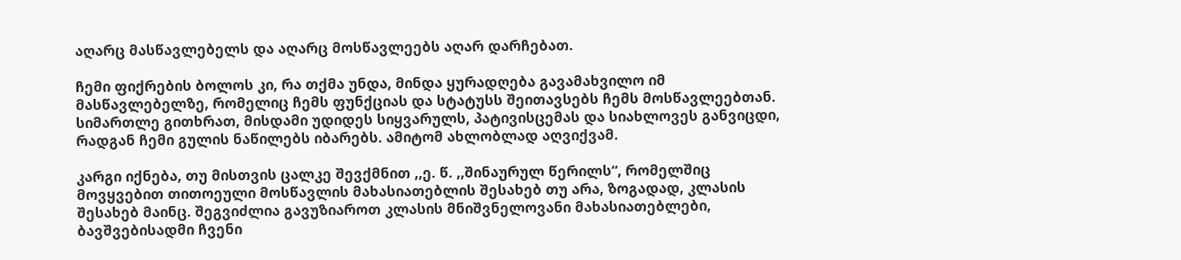აღარც მასწავლებელს და აღარც მოსწავლეებს აღარ დარჩებათ.

ჩემი ფიქრების ბოლოს კი, რა თქმა უნდა, მინდა ყურადღება გავამახვილო იმ მასწავლებელზე, რომელიც ჩემს ფუნქციას და სტატუსს შეითავსებს ჩემს მოსწავლეებთან. სიმართლე გითხრათ, მისდამი უდიდეს სიყვარულს, პატივისცემას და სიახლოვეს განვიცდი, რადგან ჩემი გულის ნაწილებს იბარებს. ამიტომ ახლობლად აღვიქვამ.

კარგი იქნება, თუ მისთვის ცალკე შევქმნით ,,ე. წ. ,,შინაურულ წერილს“, რომელშიც მოვყვებით თითოეული მოსწავლის მახასიათებლის შესახებ თუ არა, ზოგადად, კლასის შესახებ მაინც. შეგვიძლია გავუზიაროთ კლასის მნიშვნელოვანი მახასიათებლები, ბავშვებისადმი ჩვენი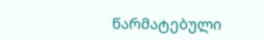წარმატებული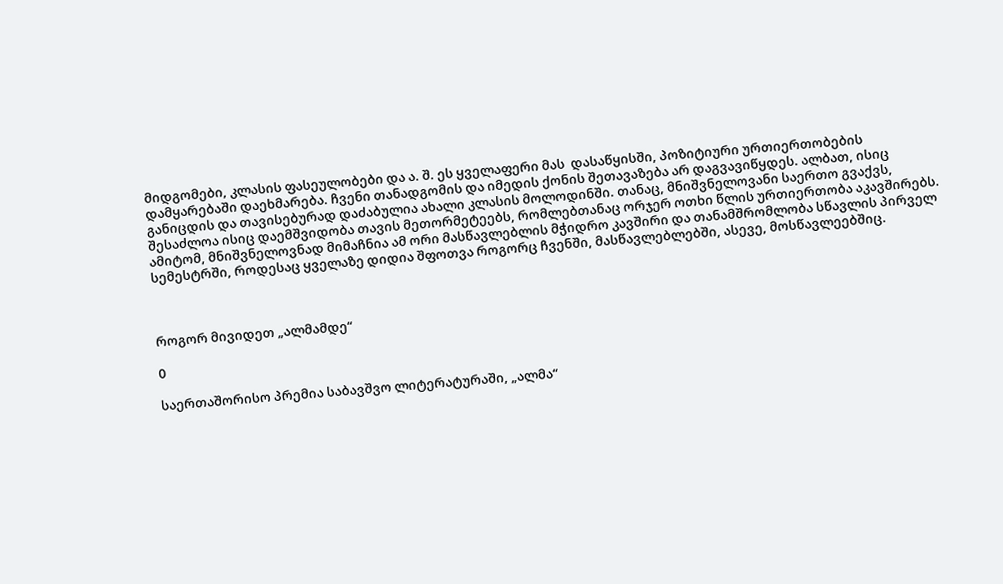მიდგომები, კლასის ფასეულობები და ა. შ. ეს ყველაფერი მას  დასაწყისში, პოზიტიური ურთიერთობების დამყარებაში დაეხმარება. ჩვენი თანადგომის და იმედის ქონის შეთავაზება არ დაგვავიწყდეს. ალბათ, ისიც განიცდის და თავისებურად დაძაბულია ახალი კლასის მოლოდინში. თანაც, მნიშვნელოვანი საერთო გვაქვს, შესაძლოა ისიც დაემშვიდობა თავის მეთორმეტეებს, რომლებთანაც ორჯერ ოთხი წლის ურთიერთობა აკავშირებს. ამიტომ, მნიშვნელოვნად მიმაჩნია ამ ორი მასწავლებლის მჭიდრო კავშირი და თანამშრომლობა სწავლის პირველ სემესტრში, როდესაც ყველაზე დიდია შფოთვა როგორც ჩვენში, მასწავლებლებში, ასევე, მოსწავლეებშიც.



როგორ მივიდეთ „ალმამდე“

0

საერთაშორისო პრემია საბავშვო ლიტერატურაში, „ალმა“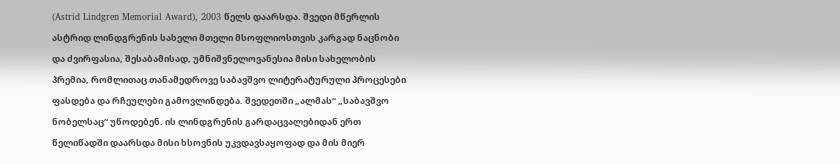(Astrid Lindgren Memorial Award), 2003 წელს დაარსდა. შვედი მწერლის ასტრიდ ლინდგრენის სახელი მთელი მსოფლიოსთვის კარგად ნაცნობი და ძვირფასია, შესაბამისად, უმნიშვნელოვანესია მისი სახელობის პრემია, რომლითაც თანამედროვე საბავშვო ლიტერატურული პროცესები ფასდება და რჩეულები გამოვლინდება. შვედეთში „ალმას“ „საბავშვო ნობელსაც“ უწოდებენ. ის ლინდგრენის გარდაცვალებიდან ერთ წელიწადში დაარსდა მისი ხსოვნის უკვდავსაყოფად და მის მიერ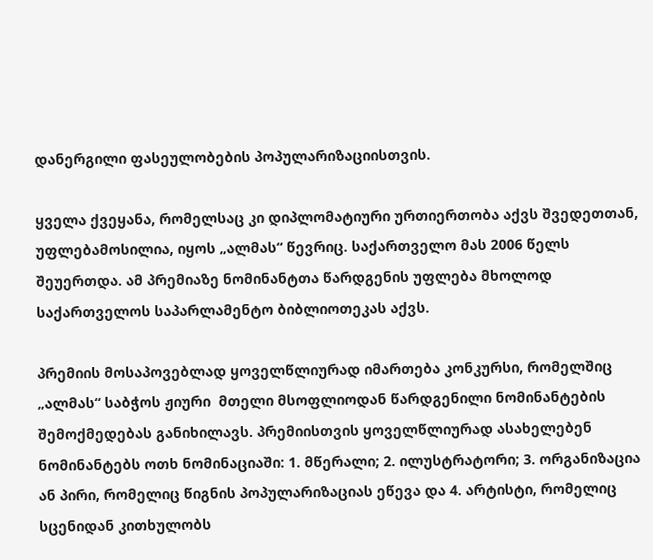დანერგილი ფასეულობების პოპულარიზაციისთვის.

ყველა ქვეყანა, რომელსაც კი დიპლომატიური ურთიერთობა აქვს შვედეთთან, უფლებამოსილია, იყოს „ალმას“ წევრიც. საქართველო მას 2006 წელს შეუერთდა. ამ პრემიაზე ნომინანტთა წარდგენის უფლება მხოლოდ საქართველოს საპარლამენტო ბიბლიოთეკას აქვს.

პრემიის მოსაპოვებლად ყოველწლიურად იმართება კონკურსი, რომელშიც „ალმას“ საბჭოს ჟიური  მთელი მსოფლიოდან წარდგენილი ნომინანტების შემოქმედებას განიხილავს. პრემიისთვის ყოველწლიურად ასახელებენ ნომინანტებს ოთხ ნომინაციაში: 1. მწერალი; 2. ილუსტრატორი; 3. ორგანიზაცია ან პირი, რომელიც წიგნის პოპულარიზაციას ეწევა და 4. არტისტი, რომელიც სცენიდან კითხულობს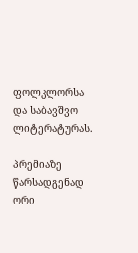ფოლკლორსა და საბავშვო ლიტერატურას.

პრემიაზე წარსადგენად ორი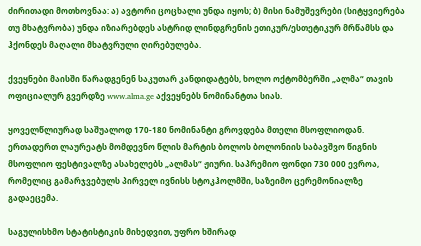ძირითადი მოთხოვნაა: ა) ავტორი ცოცხალი უნდა იყოს; ბ) მისი ნამუშევრები (სიტყვიერება თუ მხატვრობა) უნდა იზიარებდეს ასტრიდ ლინდგრენის ეთიკურ/ესთეტიკურ მრწამსს და ჰქონდეს მაღალი მხატვრული ღირებულება.

ქვეყნები მაისში წარადგენენ საკუთარ კანდიდატებს, ხოლო ოქტომბერში „ალმა“ თავის ოფიციალურ გვერდზე www.alma.ge აქვეყნებს ნომინანტთა სიას.

ყოველწლიურად საშუალოდ 170-180 ნომინანტი გროვდება მთელი მსოფლიოდან. ერთადერთ ლაურეატს მომდევნო წლის მარტის ბოლოს ბოლონიის საბავშვო წიგნის მსოფლიო ფესტივალზე ასახელებს „ალმას“ ჟიური. საპრემიო ფონდი 730 000 ევროა, რომელიც გამარჯვებულს პირველ ივნისს სტოკჰოლმში, საზეიმო ცერემონიალზე გადაეცემა.

საგულისხმო სტატისტიკის მიხედვით, უფრო ხშირად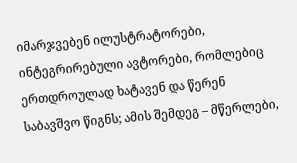იმარჯვებენ ილუსტრატორები, ინტეგრირებული ავტორები, რომლებიც ერთდროულად ხატავენ და წერენ საბავშვო წიგნს; ამის შემდეგ – მწერლები,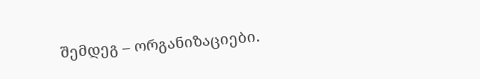შემდეგ – ორგანიზაციები.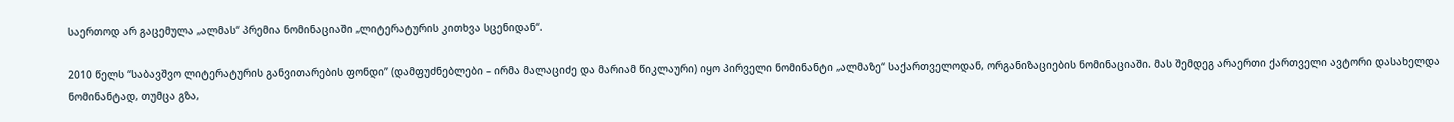საერთოდ არ გაცემულა „ალმას“ პრემია ნომინაციაში „ლიტერატურის კითხვა სცენიდან“.

2010 წელს “საბავშვო ლიტერატურის განვითარების ფონდი” (დამფუძნებლები – ირმა მალაციძე და მარიამ წიკლაური) იყო პირველი ნომინანტი „ალმაზე“ საქართველოდან, ორგანიზაციების ნომინაციაში. მას შემდეგ არაერთი ქართველი ავტორი დასახელდა ნომინანტად, თუმცა გზა,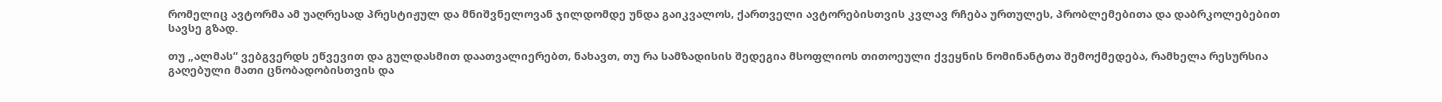რომელიც ავტორმა ამ უაღრესად პრესტიჟულ და მნიშვნელოვან ჯილდომდე უნდა გაიკვალოს, ქართველი ავტორებისთვის კვლავ რჩება ურთულეს, პრობლემებითა და დაბრკოლებებით სავსე გზად.

თუ „ალმას“ ვებგვერდს ეწვევით და გულდასმით დაათვალიერებთ, ნახავთ, თუ რა სამზადისის შედეგია მსოფლიოს თითოეული ქვეყნის ნომინანტთა შემოქმედება, რამხელა რესურსია გაღებული მათი ცნობადობისთვის და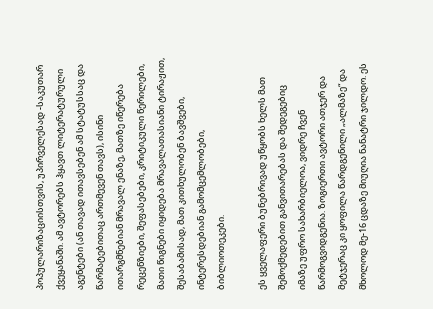პოპულარიზაციისთვის, უპირველესად -საკუთარ ქვეყანაში. ამ ავტორებს ჰყავთ ლიტერატურული აგენტები (ან თავად ითავსებენ ამ სტატუსსაც და წარმატებითაც ართმევენ თავს), ისინი ითარგმნებიან მრავალ ენაზე, მათზე იწერება რეცენზიები, შეფასებები, კრიტიკული წერილები, მათი წიგნები იყიდება მრავალათასიანი ტირაჟით, შესაბამისად, მათ კითხულობენ ბავშვები, ინტერესდებიან გამომცემლობები, ბიბლიოთეკები.

ეს ყველაფერი ბუნებრივად უწყობს ხელს მათ შემოქმედებით განვითარებას და შედეგებიც იმაზე უფრო სახარბიელოა, ვიდრე ჩვენ წარმოგვიდგენია. ზოგიერთი ავტორი ათჯერ და მეტჯერაც კი ყოფილა წარდგენილი „ალმაზე“ და მხოლოდ მე-16 ცდაზე მიუღია ნანატრი ჯილდო. ეს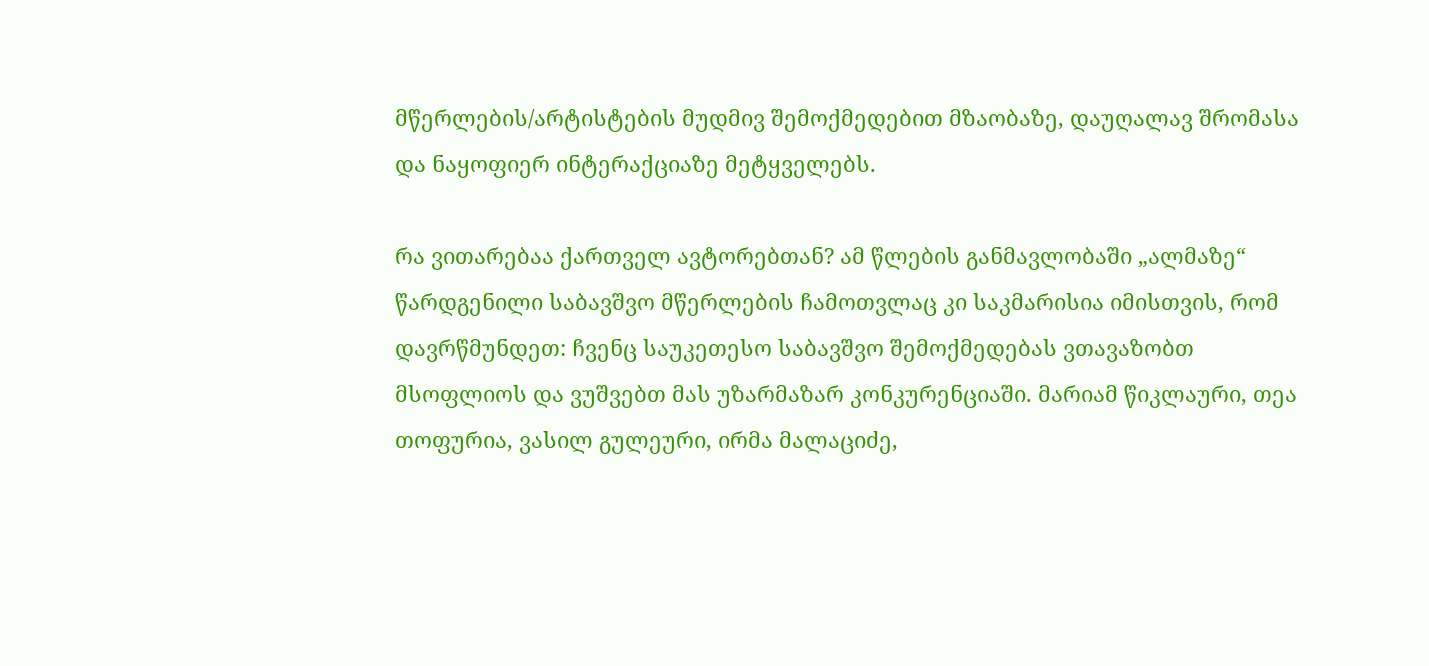მწერლების/არტისტების მუდმივ შემოქმედებით მზაობაზე, დაუღალავ შრომასა და ნაყოფიერ ინტერაქციაზე მეტყველებს.

რა ვითარებაა ქართველ ავტორებთან? ამ წლების განმავლობაში „ალმაზე“ წარდგენილი საბავშვო მწერლების ჩამოთვლაც კი საკმარისია იმისთვის, რომ დავრწმუნდეთ: ჩვენც საუკეთესო საბავშვო შემოქმედებას ვთავაზობთ მსოფლიოს და ვუშვებთ მას უზარმაზარ კონკურენციაში. მარიამ წიკლაური, თეა თოფურია, ვასილ გულეური, ირმა მალაციძე,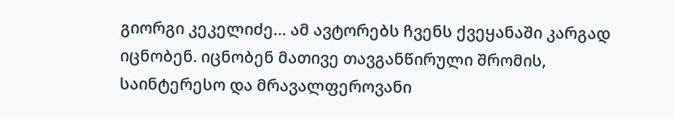გიორგი კეკელიძე… ამ ავტორებს ჩვენს ქვეყანაში კარგად იცნობენ. იცნობენ მათივე თავგანწირული შრომის, საინტერესო და მრავალფეროვანი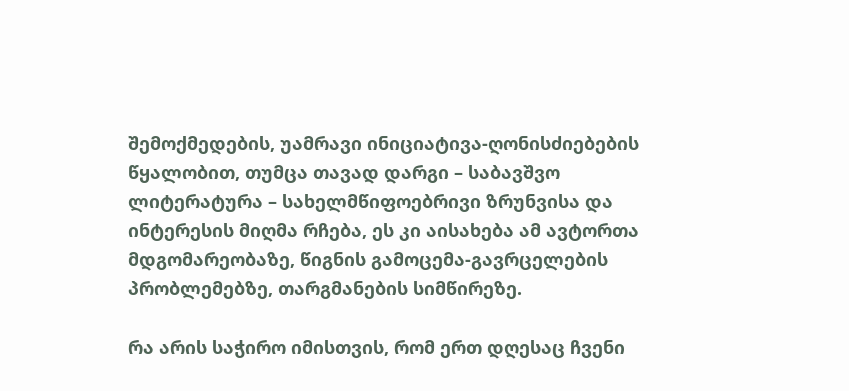შემოქმედების, უამრავი ინიციატივა-ღონისძიებების წყალობით, თუმცა თავად დარგი – საბავშვო ლიტერატურა – სახელმწიფოებრივი ზრუნვისა და ინტერესის მიღმა რჩება, ეს კი აისახება ამ ავტორთა მდგომარეობაზე, წიგნის გამოცემა-გავრცელების პრობლემებზე, თარგმანების სიმწირეზე.

რა არის საჭირო იმისთვის, რომ ერთ დღესაც ჩვენი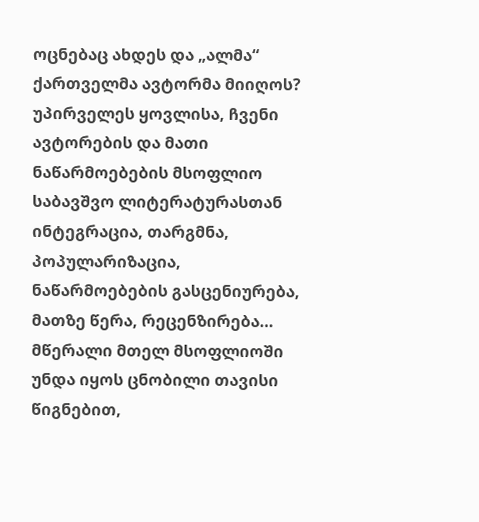ოცნებაც ახდეს და „ალმა“ ქართველმა ავტორმა მიიღოს? უპირველეს ყოვლისა, ჩვენი ავტორების და მათი ნაწარმოებების მსოფლიო საბავშვო ლიტერატურასთან ინტეგრაცია, თარგმნა, პოპულარიზაცია, ნაწარმოებების გასცენიურება, მათზე წერა, რეცენზირება… მწერალი მთელ მსოფლიოში უნდა იყოს ცნობილი თავისი წიგნებით,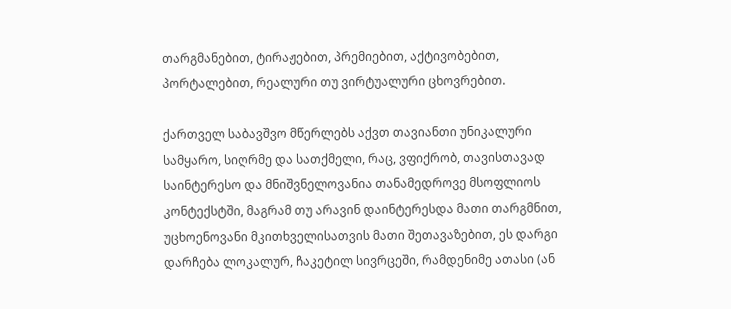თარგმანებით, ტირაჟებით, პრემიებით, აქტივობებით, პორტალებით, რეალური თუ ვირტუალური ცხოვრებით.

ქართველ საბავშვო მწერლებს აქვთ თავიანთი უნიკალური სამყარო, სიღრმე და სათქმელი, რაც, ვფიქრობ, თავისთავად საინტერესო და მნიშვნელოვანია თანამედროვე მსოფლიოს კონტექსტში, მაგრამ თუ არავინ დაინტერესდა მათი თარგმნით, უცხოენოვანი მკითხველისათვის მათი შეთავაზებით, ეს დარგი დარჩება ლოკალურ, ჩაკეტილ სივრცეში, რამდენიმე ათასი (ან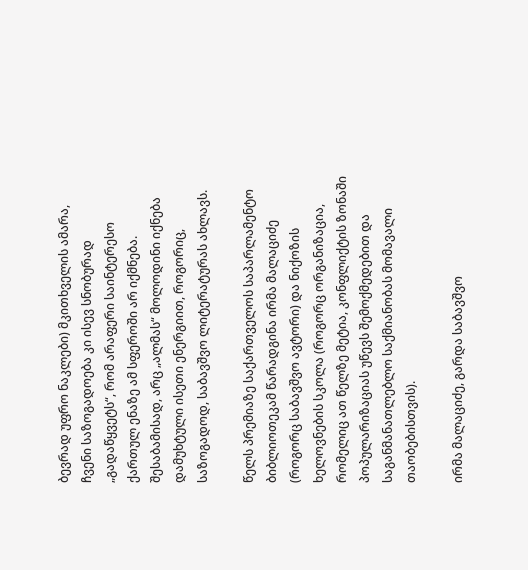ბევრად უფრო ნაკლები) მკითხველის ამარა, ჩვენი საზოგადოება კი ისევ სნობურად „გადაწყვეტს“, რომ არაფერი საინტერესო ქართულ ენაზე ამ სფეროში არ იქმნება. შესაბამისად, არც „ალმას“ მოლოდინი იქნება დამუხტული ისეთი ენერგიით, როგორიც, საზოგადოდ, საბავშვო ლიტერატურას ახლავს.

წელს პრემიაზე საქართველოს საპარლამენტო ბიბლიოთეკამ წარადგინა ირმა მალაციძე (როგორც საბავშვო ავტორი) და ნიქოზის ხელოვნების სკოლა (როგორც ორგანიზაცია, რომელიც ათ წელზე მეტია, კონფლიქტის ზონაში პოპულარიზაციას უწევს შემოქმედებით და საგანმანათლებლო საქმიანობას მომავალი თაობებისთვის).

ირმა მალაციძე, გარდა საბავშვო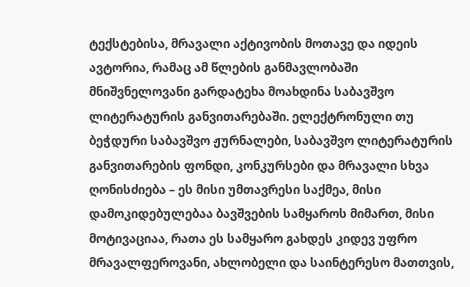ტექსტებისა, მრავალი აქტივობის მოთავე და იდეის ავტორია, რამაც ამ წლების განმავლობაში მნიშვნელოვანი გარდატეხა მოახდინა საბავშვო ლიტერატურის განვითარებაში. ელექტრონული თუ ბეჭდური საბავშვო ჟურნალები, საბავშვო ლიტერატურის განვითარების ფონდი, კონკურსები და მრავალი სხვა ღონისძიება – ეს მისი უმთავრესი საქმეა, მისი დამოკიდებულებაა ბავშვების სამყაროს მიმართ, მისი მოტივაციაა, რათა ეს სამყარო გახდეს კიდევ უფრო მრავალფეროვანი, ახლობელი და საინტერესო მათთვის,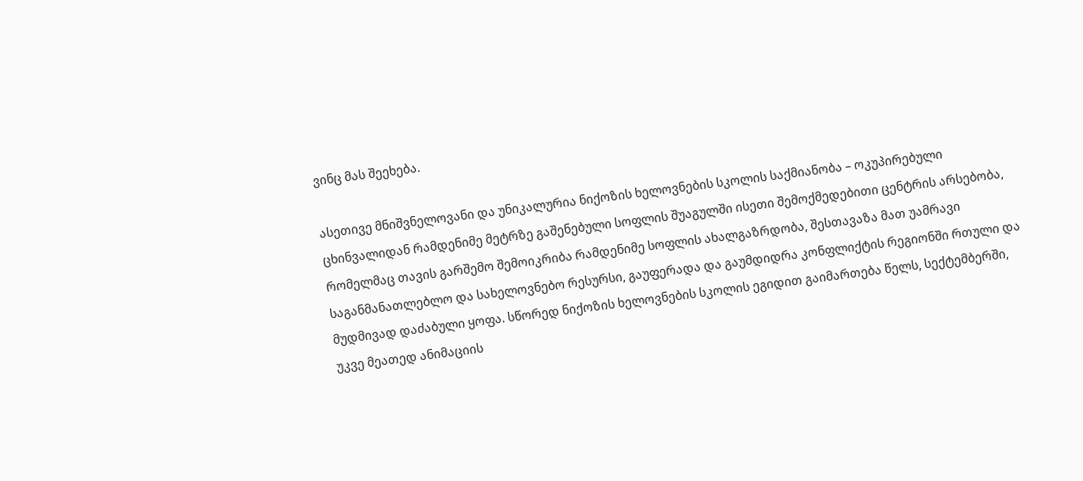ვინც მას შეეხება.

ასეთივე მნიშვნელოვანი და უნიკალურია ნიქოზის ხელოვნების სკოლის საქმიანობა – ოკუპირებული ცხინვალიდან რამდენიმე მეტრზე გაშენებული სოფლის შუაგულში ისეთი შემოქმედებითი ცენტრის არსებობა, რომელმაც თავის გარშემო შემოიკრიბა რამდენიმე სოფლის ახალგაზრდობა, შესთავაზა მათ უამრავი საგანმანათლებლო და სახელოვნებო რესურსი, გაუფერადა და გაუმდიდრა კონფლიქტის რეგიონში რთული და მუდმივად დაძაბული ყოფა. სწორედ ნიქოზის ხელოვნების სკოლის ეგიდით გაიმართება წელს, სექტემბერში, უკვე მეათედ ანიმაციის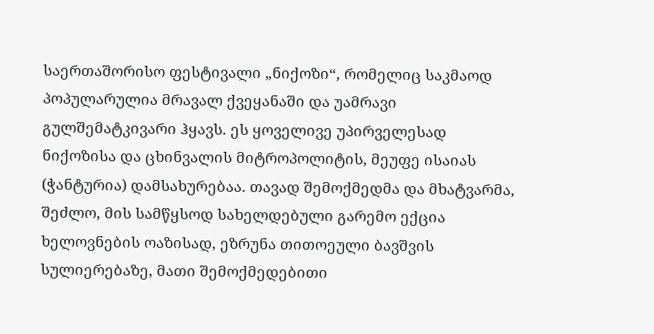საერთაშორისო ფესტივალი „ნიქოზი“, რომელიც საკმაოდ პოპულარულია მრავალ ქვეყანაში და უამრავი გულშემატკივარი ჰყავს. ეს ყოველივე უპირველესად ნიქოზისა და ცხინვალის მიტროპოლიტის, მეუფე ისაიას (ჭანტურია) დამსახურებაა. თავად შემოქმედმა და მხატვარმა, შეძლო, მის სამწყსოდ სახელდებული გარემო ექცია ხელოვნების ოაზისად, ეზრუნა თითოეული ბავშვის სულიერებაზე, მათი შემოქმედებითი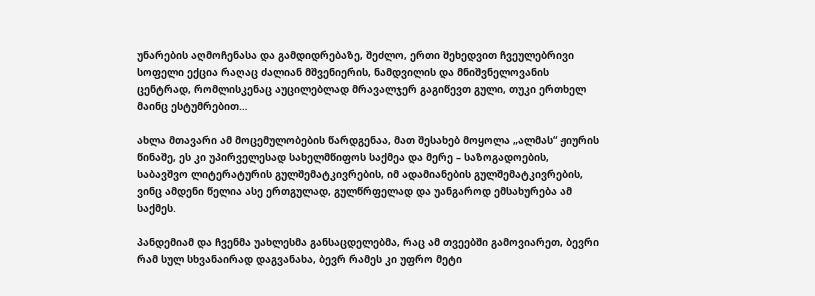უნარების აღმოჩენასა და გამდიდრებაზე, შეძლო, ერთი შეხედვით ჩვეულებრივი სოფელი ექცია რაღაც ძალიან მშვენიერის, ნამდვილის და მნიშვნელოვანის ცენტრად, რომლისკენაც აუცილებლად მრავალჯერ გაგიწევთ გული, თუკი ერთხელ მაინც ესტუმრებით…

ახლა მთავარი ამ მოცემულობების წარდგენაა, მათ შესახებ მოყოლა „ალმას“ ჟიურის წინაშე, ეს კი უპირველესად სახელმწიფოს საქმეა და მერე – საზოგადოების, საბავშვო ლიტერატურის გულშემატკივრების, იმ ადამიანების გულშემატკივრების, ვინც ამდენი წელია ასე ერთგულად, გულწრფელად და უანგაროდ ემსახურება ამ საქმეს.

პანდემიამ და ჩვენმა უახლესმა განსაცდელებმა, რაც ამ თვეებში გამოვიარეთ, ბევრი რამ სულ სხვანაირად დაგვანახა, ბევრ რამეს კი უფრო მეტი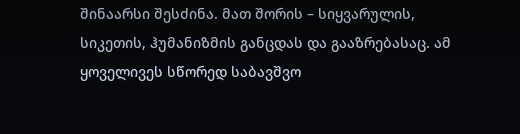შინაარსი შესძინა. მათ შორის – სიყვარულის, სიკეთის, ჰუმანიზმის განცდას და გააზრებასაც. ამ ყოველივეს სწორედ საბავშვო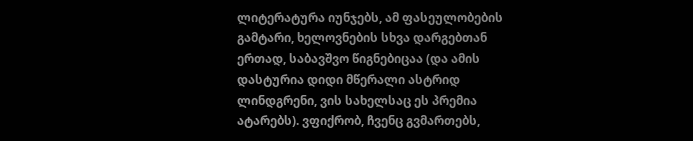ლიტერატურა იუნჯებს, ამ ფასეულობების გამტარი, ხელოვნების სხვა დარგებთან ერთად, საბავშვო წიგნებიცაა (და ამის დასტურია დიდი მწერალი ასტრიდ ლინდგრენი, ვის სახელსაც ეს პრემია ატარებს). ვფიქრობ, ჩვენც გვმართებს,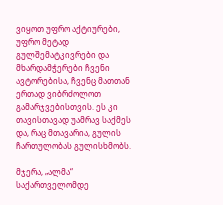ვიყოთ უფრო აქტიურები, უფრო მეტად გულშემატკივრები და მხარდამჭერები ჩვენი ავტორებისა, ჩვენც მათთან ერთად ვიბრძოლოთ გამარჯვებისთვის. ეს კი თავისთავად უამრავ საქმეს და, რაც მთავარია, გულის ჩართულობას გულისხმობს.

მჯერა, „ალმა“ საქართველომდე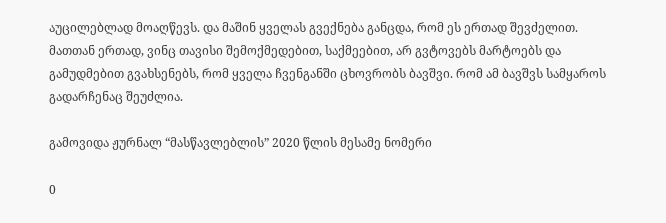აუცილებლად მოაღწევს. და მაშინ ყველას გვექნება განცდა, რომ ეს ერთად შევძელით. მათთან ერთად, ვინც თავისი შემოქმედებით, საქმეებით, არ გვტოვებს მარტოებს და გამუდმებით გვახსენებს, რომ ყველა ჩვენგანში ცხოვრობს ბავშვი. რომ ამ ბავშვს სამყაროს გადარჩენაც შეუძლია.

გამოვიდა ჟურნალ “მასწავლებლის” 2020 წლის მესამე ნომერი

0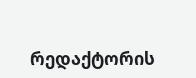რედაქტორის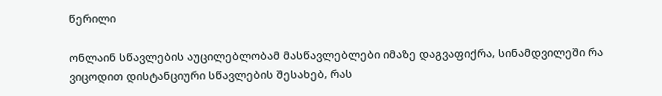წერილი

ონლაინ სწავლების აუცილებლობამ მასწავლებლები იმაზე დაგვაფიქრა, სინამდვილეში რა ვიცოდით დისტანციური სწავლების შესახებ, რას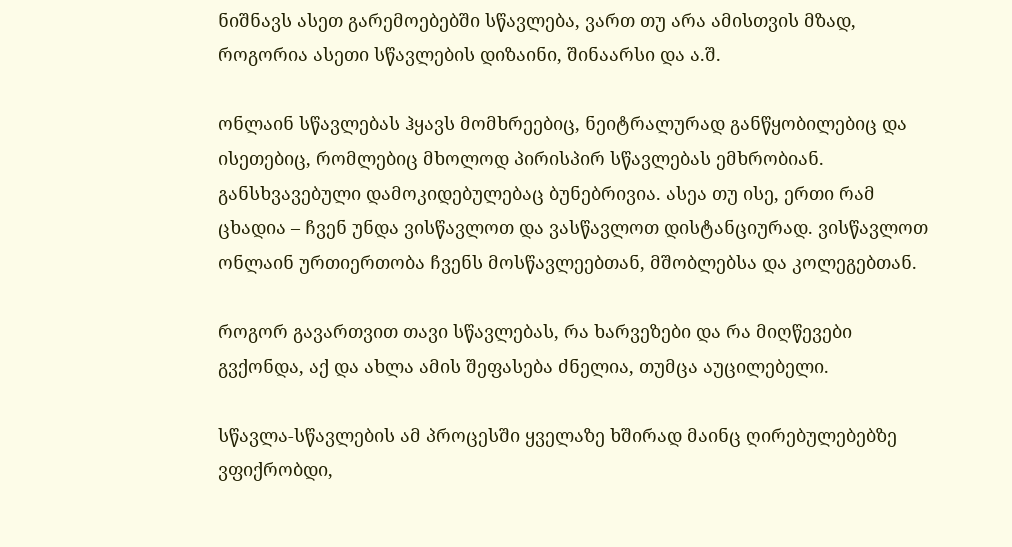ნიშნავს ასეთ გარემოებებში სწავლება, ვართ თუ არა ამისთვის მზად, როგორია ასეთი სწავლების დიზაინი, შინაარსი და ა.შ.

ონლაინ სწავლებას ჰყავს მომხრეებიც, ნეიტრალურად განწყობილებიც და ისეთებიც, რომლებიც მხოლოდ პირისპირ სწავლებას ემხრობიან. განსხვავებული დამოკიდებულებაც ბუნებრივია. ასეა თუ ისე, ერთი რამ ცხადია – ჩვენ უნდა ვისწავლოთ და ვასწავლოთ დისტანციურად. ვისწავლოთ ონლაინ ურთიერთობა ჩვენს მოსწავლეებთან, მშობლებსა და კოლეგებთან.

როგორ გავართვით თავი სწავლებას, რა ხარვეზები და რა მიღწევები გვქონდა, აქ და ახლა ამის შეფასება ძნელია, თუმცა აუცილებელი.

სწავლა-სწავლების ამ პროცესში ყველაზე ხშირად მაინც ღირებულებებზე ვფიქრობდი,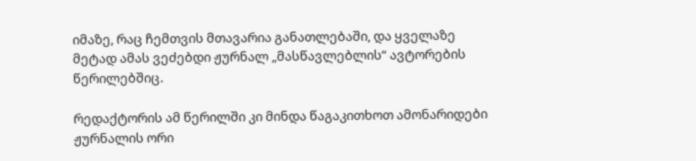იმაზე, რაც ჩემთვის მთავარია განათლებაში, და ყველაზე მეტად ამას ვეძებდი ჟურნალ „მასწავლებლის“ ავტორების წერილებშიც.

რედაქტორის ამ წერილში კი მინდა წაგაკითხოთ ამონარიდები ჟურნალის ორი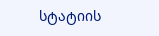სტატიის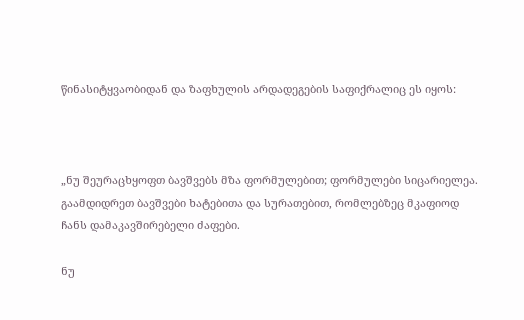წინასიტყვაობიდან და ზაფხულის არდადეგების საფიქრალიც ეს იყოს:



„ნუ შეურაცხყოფთ ბავშვებს მზა ფორმულებით; ფორმულები სიცარიელეა. გაამდიდრეთ ბავშვები ხატებითა და სურათებით, რომლებზეც მკაფიოდ ჩანს დამაკავშირებელი ძაფები.

ნუ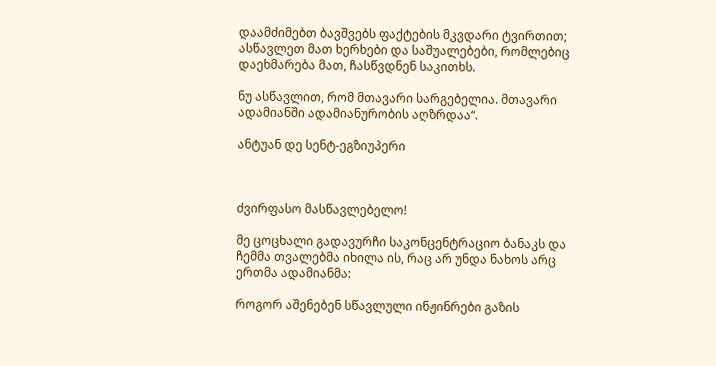დაამძიმებთ ბავშვებს ფაქტების მკვდარი ტვირთით; ასწავლეთ მათ ხერხები და საშუალებები, რომლებიც დაეხმარება მათ, ჩასწვდნენ საკითხს.

ნუ ასწავლით, რომ მთავარი სარგებელია. მთავარი ადამიანში ადამიანურობის აღზრდაა“.

ანტუან დე სენტ-ეგზიუპერი



ძვირფასო მასწავლებელო!

მე ცოცხალი გადავურჩი საკონცენტრაციო ბანაკს და ჩემმა თვალებმა იხილა ის, რაც არ უნდა ნახოს არც ერთმა ადამიანმა:

როგორ აშენებენ სწავლული ინჟინრები გაზის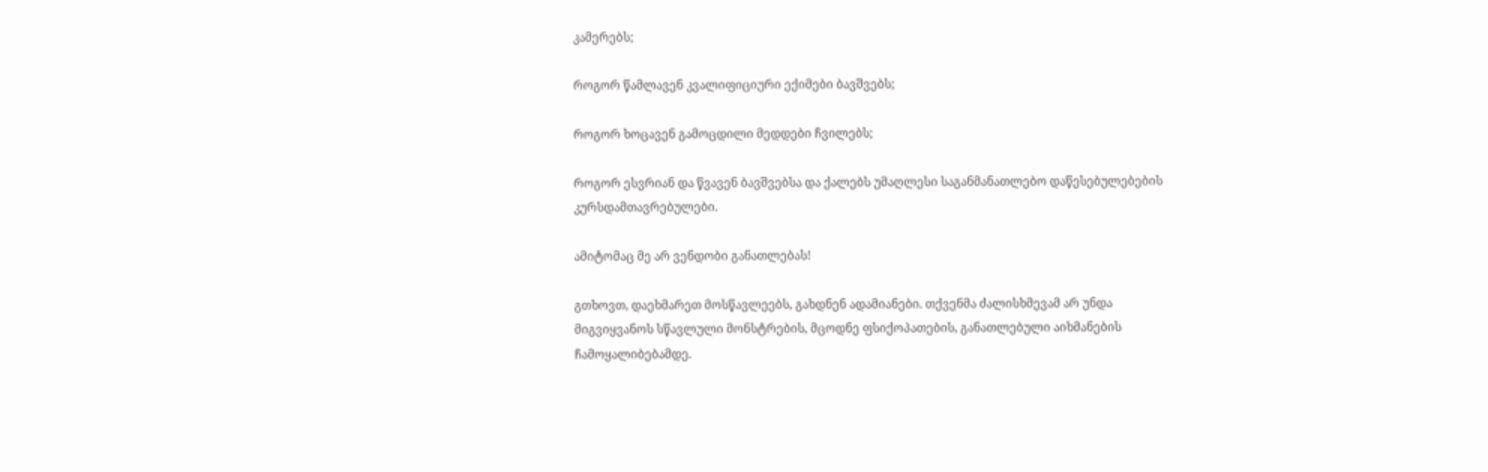კამერებს;

როგორ წამლავენ კვალიფიციური ექიმები ბავშვებს;

როგორ ხოცავენ გამოცდილი მედდები ჩვილებს;

როგორ ესვრიან და წვავენ ბავშვებსა და ქალებს უმაღლესი საგანმანათლებო დაწესებულებების კურსდამთავრებულები.

ამიტომაც მე არ ვენდობი განათლებას!

გთხოვთ, დაეხმარეთ მოსწავლეებს, გახდნენ ადამიანები. თქვენმა ძალისხმევამ არ უნდა მიგვიყვანოს სწავლული მონსტრების, მცოდნე ფსიქოპათების, განათლებული აიხმანების ჩამოყალიბებამდე.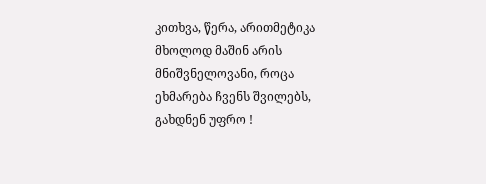კითხვა, წერა, არითმეტიკა მხოლოდ მაშინ არის მნიშვნელოვანი, როცა ეხმარება ჩვენს შვილებს, გახდნენ უფრო !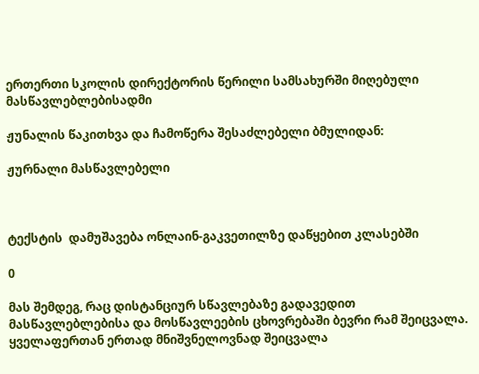ერთერთი სკოლის დირექტორის წერილი სამსახურში მიღებული მასწავლებლებისადმი

ჟუნალის წაკითხვა და ჩამოწერა შესაძლებელი ბმულიდან:

ჟურნალი მასწავლებელი



ტექსტის  დამუშავება ონლაინ-გაკვეთილზე დაწყებით კლასებში

0

მას შემდეგ, რაც დისტანციურ სწავლებაზე გადავედით მასწავლებლებისა და მოსწავლეების ცხოვრებაში ბევრი რამ შეიცვალა. ყველაფერთან ერთად მნიშვნელოვნად შეიცვალა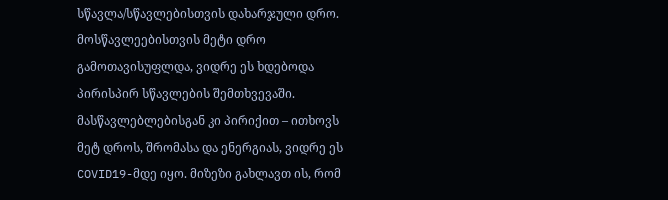სწავლა/სწავლებისთვის დახარჯული დრო. მოსწავლეებისთვის მეტი დრო გამოთავისუფლდა, ვიდრე ეს ხდებოდა პირისპირ სწავლების შემთხვევაში. მასწავლებლებისგან კი პირიქით – ითხოვს მეტ დროს, შრომასა და ენერგიას, ვიდრე ეს COVID19-მდე იყო. მიზეზი გახლავთ ის, რომ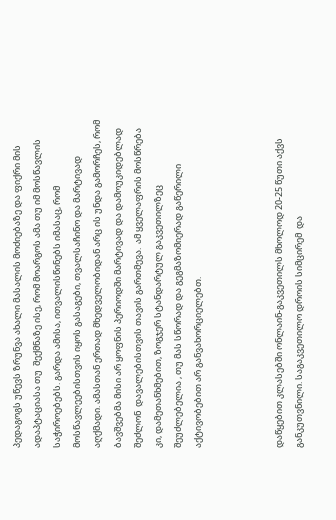პედაგოგს უწევს ზრუნვა ახალი მასალის მოძიებაზე და ფიქრი მის ადაპტაციასა თუ  შექმნაზე ისე, რომ მოარგოს ამა თუ იმ მოსწავლის საჭიროებებს. გარდა ამისა, ითვალისწინებს იმასაც, რომ მოსწავლეებისთვის იყოს გასაგები, თვალსაჩინო და მარტივად აღქმადი. ამასთან ერთად მხედველობიდან არც ის უნდა გამორჩეს, რომ ბავშვებმა მისი არ ყოფნის პერიოდში მარტივად და დამოუკიდებლად შეძლონ  დავალებისთვის თავის გართმევა.  ამ ყველაფრის მოსწრება კი, დამეთანხმებით, ზოგჯერ სტანდარტულ გაკვეთილზეც შეუძლებელია , თუ მას სწორად და გეგმაზომიერად გაწერილი აქტივობებით არ განვახორციელებთ.



დაწყებით კლასებში ონლაინ-გაკვეთილს მხოლოდ 20-25 წუთი აქვს  განკუთვნილი. საგაკვეთილო დროის სიმცირემ  და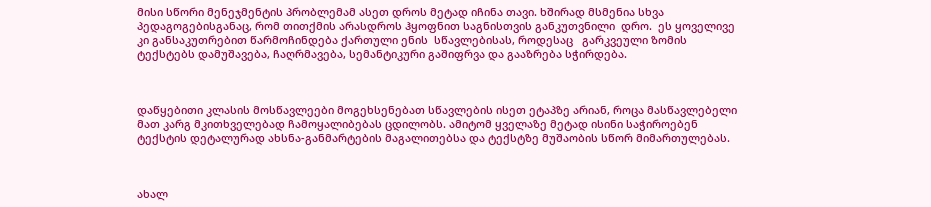მისი სწორი მენეჯმენტის პრობლემამ ასეთ დროს მეტად იჩინა თავი. ხშირად მსმენია სხვა პედაგოგებისგანაც, რომ თითქმის არასდროს ჰყოფნით საგნისთვის განკუთვნილი  დრო.  ეს ყოველივე კი განსაკუთრებით წარმოჩინდება ქართული ენის  სწავლებისას, როდესაც   გარკვეული ზომის ტექსტებს დამუშავება, ჩაღრმავება, სემანტიკური გაშიფრვა და გააზრება სჭირდება.



დაწყებითი კლასის მოსწავლეები მოგეხსენებათ სწავლების ისეთ ეტაპზე არიან, როცა მასწავლებელი მათ კარგ მკითხველებად ჩამოყალიბებას ცდილობს. ამიტომ ყველაზე მეტად ისინი საჭიროებენ ტექსტის დეტალურად ახსნა-განმარტების მაგალითებსა და ტექსტზე მუშაობის სწორ მიმართულებას.



ახალ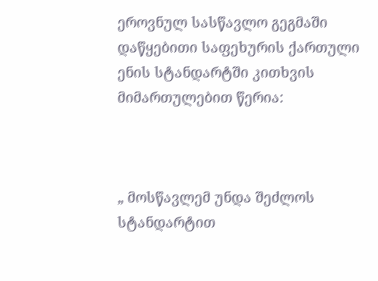ეროვნულ სასწავლო გეგმაში დაწყებითი საფეხურის ქართული ენის სტანდარტში კითხვის მიმართულებით წერია:



„ მოსწავლემ უნდა შეძლოს სტანდარტით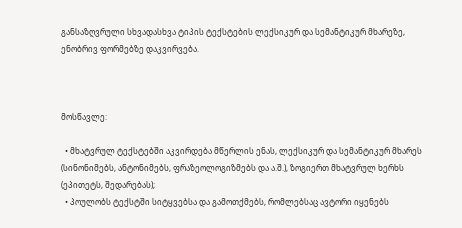განსაზღვრული სხვადასხვა ტიპის ტექსტების ლექსიკურ და სემანტიკურ მხარეზე, ენობრივ ფორმებზე დაკვირვება.



მოსწავლე:

  • მხატვრულ ტექსტებში აკვირდება მწერლის ენას, ლექსიკურ და სემანტიკურ მხარეს (სინონიმებს, ანტონიმებს, ფრაზეოლოგიზმებს და ა.შ.), ზოგიერთ მხატვრულ ხერხს (ეპითეტს, შედარებას);
  • პოულობს ტექსტში სიტყვებსა და გამოთქმებს, რომლებსაც ავტორი იყენებს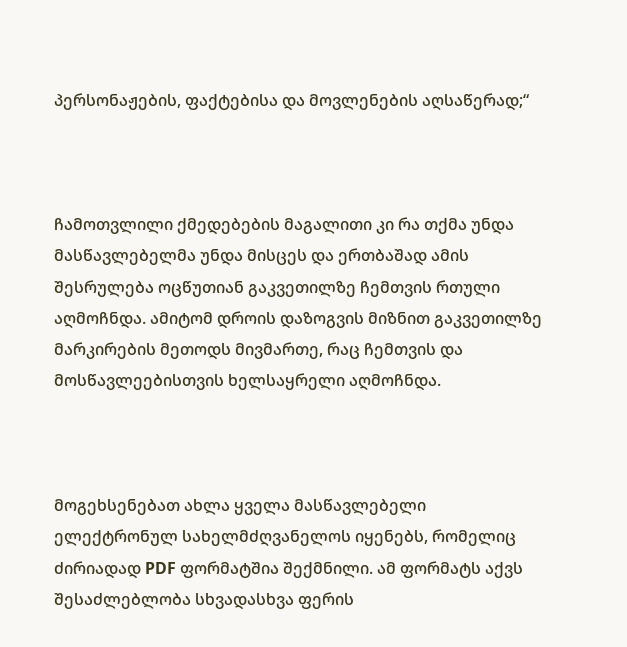პერსონაჟების, ფაქტებისა და მოვლენების აღსაწერად;“



ჩამოთვლილი ქმედებების მაგალითი კი რა თქმა უნდა მასწავლებელმა უნდა მისცეს და ერთბაშად ამის შესრულება ოცწუთიან გაკვეთილზე ჩემთვის რთული აღმოჩნდა. ამიტომ დროის დაზოგვის მიზნით გაკვეთილზე მარკირების მეთოდს მივმართე, რაც ჩემთვის და მოსწავლეებისთვის ხელსაყრელი აღმოჩნდა.



მოგეხსენებათ ახლა ყველა მასწავლებელი ელექტრონულ სახელმძღვანელოს იყენებს, რომელიც ძირიადად PDF ფორმატშია შექმნილი. ამ ფორმატს აქვს შესაძლებლობა სხვადასხვა ფერის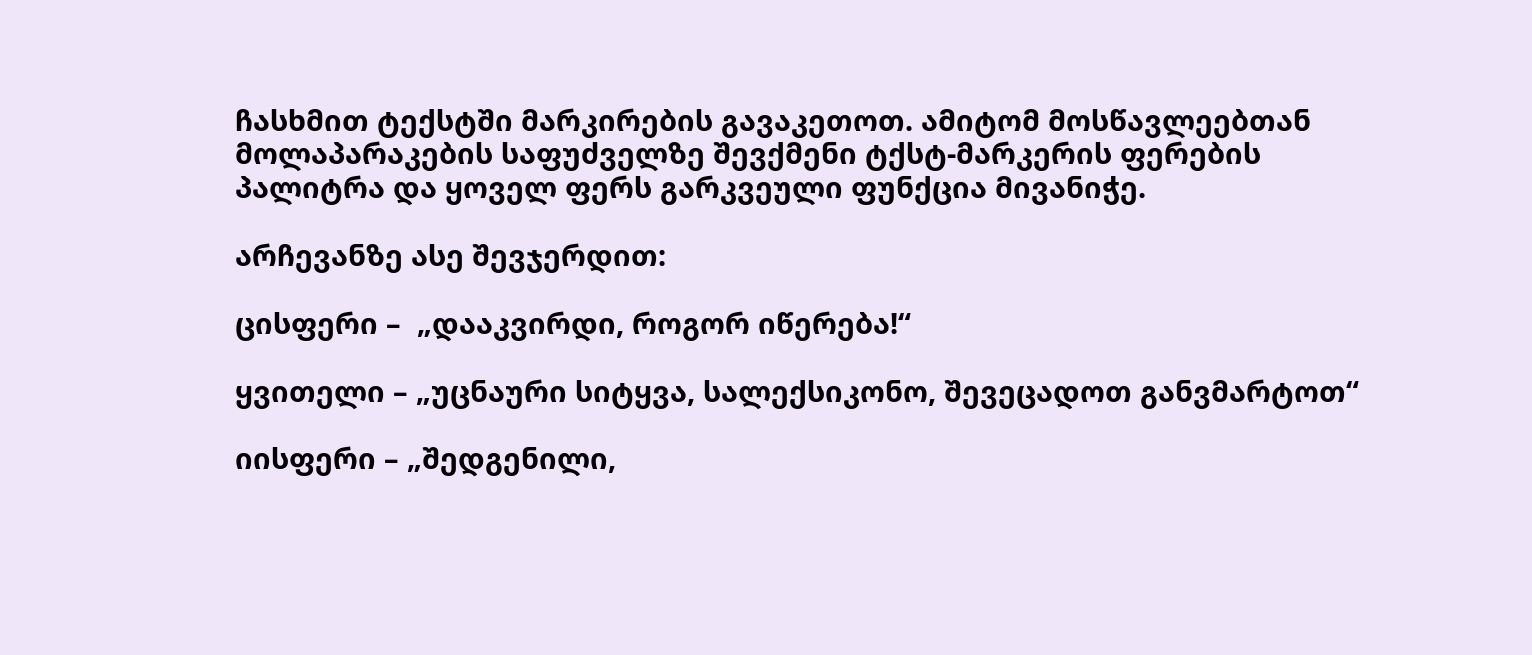ჩასხმით ტექსტში მარკირების გავაკეთოთ. ამიტომ მოსწავლეებთან მოლაპარაკების საფუძველზე შევქმენი ტქსტ-მარკერის ფერების პალიტრა და ყოველ ფერს გარკვეული ფუნქცია მივანიჭე.

არჩევანზე ასე შევჯერდით:

ცისფერი –  „დააკვირდი, როგორ იწერება!“

ყვითელი – „უცნაური სიტყვა, სალექსიკონო, შევეცადოთ განვმარტოთ“

იისფერი – „შედგენილი,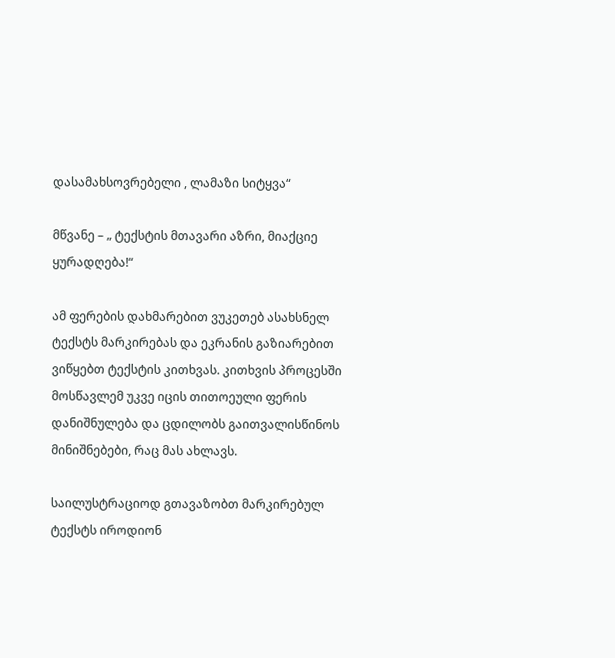დასამახსოვრებელი , ლამაზი სიტყვა“

მწვანე – „ ტექსტის მთავარი აზრი, მიაქციე ყურადღება!“

ამ ფერების დახმარებით ვუკეთებ ასახსნელ ტექსტს მარკირებას და ეკრანის გაზიარებით ვიწყებთ ტექსტის კითხვას. კითხვის პროცესში მოსწავლემ უკვე იცის თითოეული ფერის დანიშნულება და ცდილობს გაითვალისწინოს მინიშნებები, რაც მას ახლავს.

საილუსტრაციოდ გთავაზობთ მარკირებულ ტექსტს იროდიონ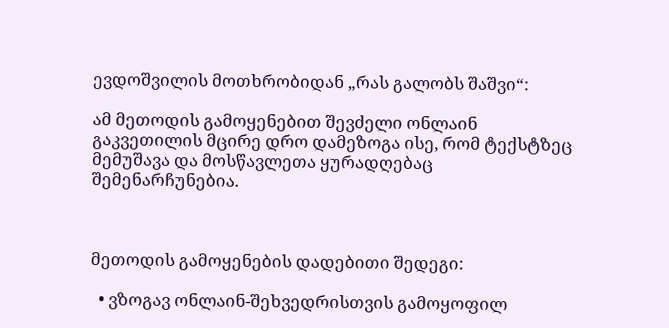ევდოშვილის მოთხრობიდან „რას გალობს შაშვი“:

ამ მეთოდის გამოყენებით შევძელი ონლაინ გაკვეთილის მცირე დრო დამეზოგა ისე, რომ ტექსტზეც მემუშავა და მოსწავლეთა ყურადღებაც შემენარჩუნებია.



მეთოდის გამოყენების დადებითი შედეგი:

  • ვზოგავ ონლაინ-შეხვედრისთვის გამოყოფილ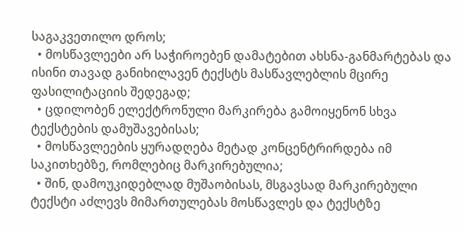საგაკვეთილო დროს;
  • მოსწავლეები არ საჭიროებენ დამატებით ახსნა-განმარტებას და ისინი თავად განიხილავენ ტექსტს მასწავლებლის მცირე ფასილიტაციის შედეგად;
  • ცდილობენ ელექტრონული მარკირება გამოიყენონ სხვა ტექსტების დამუშავებისას;
  • მოსწავლეების ყურადღება მეტად კონცენტრირდება იმ საკითხებზე, რომლებიც მარკირებულია;
  • შინ, დამოუკიდებლად მუშაობისას, მსგავსად მარკირებული ტექსტი აძლევს მიმართულებას მოსწავლეს და ტექსტზე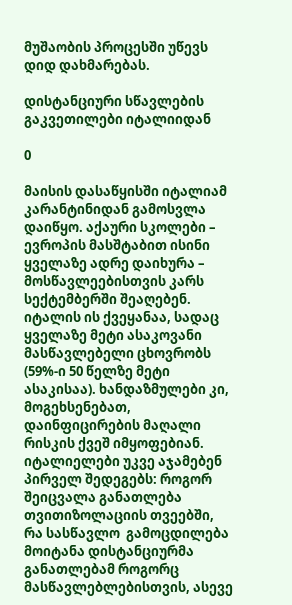მუშაობის პროცესში უწევს დიდ დახმარებას.

დისტანციური სწავლების გაკვეთილები იტალიიდან

0

მაისის დასაწყისში იტალიამ კარანტინიდან გამოსვლა დაიწყო. აქაური სკოლები –  ევროპის მასშტაბით ისინი ყველაზე ადრე დაიხურა – მოსწავლეებისთვის კარს სექტემბერში შეაღებენ. იტალის ის ქვეყანაა, სადაც ყველაზე მეტი ასაკოვანი მასწავლებელი ცხოვრობს (59%-ი 50 წელზე მეტი ასაკისაა). ხანდაზმულები კი, მოგეხსენებათ, დაინფიცირების მაღალი რისკის ქვეშ იმყოფებიან. იტალიელები უკვე აჯამებენ პირველ შედეგებს: როგორ შეიცვალა განათლება თვითიზოლაციის თვეებში, რა სასწავლო  გამოცდილება მოიტანა დისტანციურმა განათლებამ როგორც მასწავლებლებისთვის, ასევე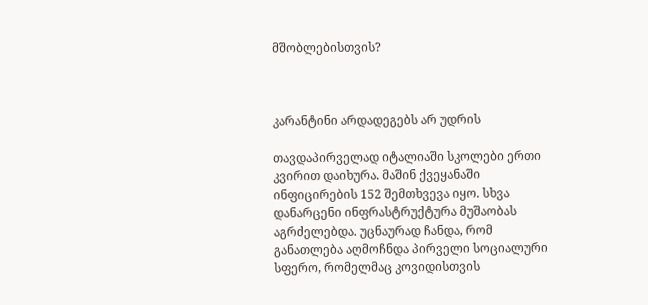მშობლებისთვის?



კარანტინი არდადეგებს არ უდრის

თავდაპირველად იტალიაში სკოლები ერთი კვირით დაიხურა. მაშინ ქვეყანაში ინფიცირების 152 შემთხვევა იყო. სხვა დანარცენი ინფრასტრუქტურა მუშაობას აგრძელებდა. უცნაურად ჩანდა, რომ განათლება აღმოჩნდა პირველი სოციალური სფერო, რომელმაც კოვიდისთვის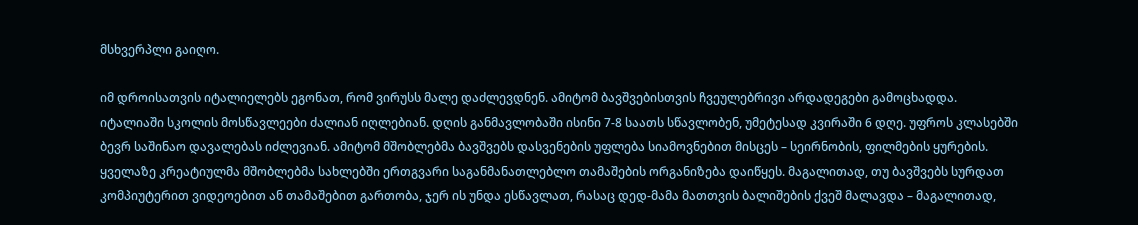მსხვერპლი გაიღო.

იმ დროისათვის იტალიელებს ეგონათ, რომ ვირუსს მალე დაძლევდნენ. ამიტომ ბავშვებისთვის ჩვეულებრივი არდადეგები გამოცხადდა. იტალიაში სკოლის მოსწავლეები ძალიან იღლებიან. დღის განმავლობაში ისინი 7-8 საათს სწავლობენ, უმეტესად კვირაში 6 დღე. უფროს კლასებში ბევრ საშინაო დავალებას იძლევიან. ამიტომ მშობლებმა ბავშვებს დასვენების უფლება სიამოვნებით მისცეს – სეირნობის, ფილმების ყურების. ყველაზე კრეატიულმა მშობლებმა სახლებში ერთგვარი საგანმანათლებლო თამაშების ორგანიზება დაიწყეს. მაგალითად, თუ ბავშვებს სურდათ კომპიუტერით ვიდეოებით ან თამაშებით გართობა, ჯერ ის უნდა ესწავლათ, რასაც დედ-მამა მათთვის ბალიშების ქვეშ მალავდა – მაგალითად,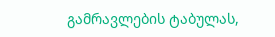გამრავლების ტაბულას,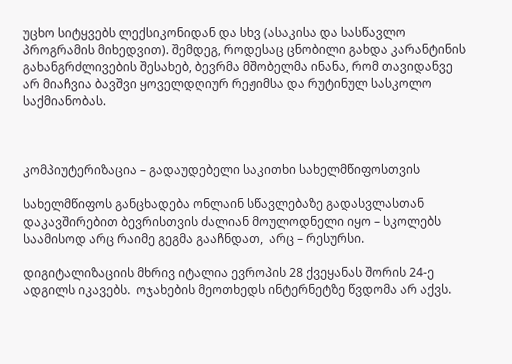უცხო სიტყვებს ლექსიკონიდან და სხვ (ასაკისა და სასწავლო პროგრამის მიხედვით). შემდეგ, როდესაც ცნობილი გახდა კარანტინის გახანგრძლივების შესახებ, ბევრმა მშობელმა ინანა, რომ თავიდანვე არ მიაჩვია ბავშვი ყოველდღიურ რეჟიმსა და რუტინულ სასკოლო საქმიანობას.



კომპიუტერიზაცია – გადაუდებელი საკითხი სახელმწიფოსთვის

სახელმწიფოს განცხადება ონლაინ სწავლებაზე გადასვლასთან დაკავშირებით ბევრისთვის ძალიან მოულოდნელი იყო – სკოლებს საამისოდ არც რაიმე გეგმა გააჩნდათ,  არც – რესურსი.

დიგიტალიზაციის მხრივ იტალია ევროპის 28 ქვეყანას შორის 24-ე ადგილს იკავებს.  ოჯახების მეოთხედს ინტერნეტზე წვდომა არ აქვს.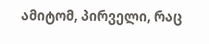ამიტომ, პირველი, რაც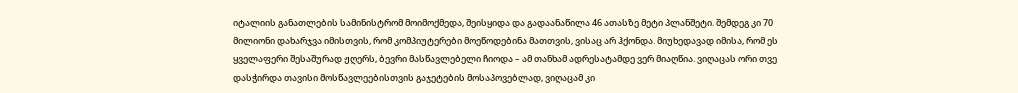იტალიის განათლების სამინისტრომ მოიმოქმედა, შეისყიდა და გადაანაწილა 46 ათასზე მეტი პლანშეტი. შემდეგ კი 70 მილიონი დახარჯვა იმისთვის, რომ კომპიუტერები მოეწოდებინა მათთვის, ვისაც არ ჰქონდა. მიუხედავად იმისა, რომ ეს ყველაფერი შესაშურად ჟღერს, ბევრი მასწავლებელი ჩიოდა – ამ თანხამ ადრესატამდე ვერ მიაღწია. ვიღაცას ორი თვე დასჭირდა თავისი მოსწავლეებისთვის გაჯეტების მოსაპოვებლად, ვიღაცამ კი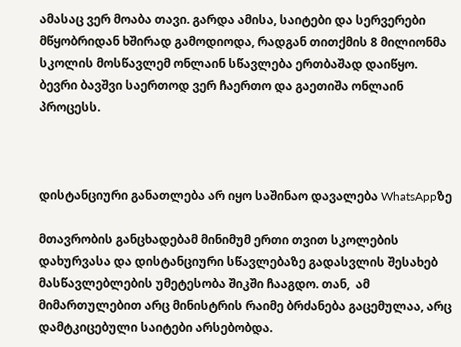ამასაც ვერ მოაბა თავი. გარდა ამისა, საიტები და სერვერები მწყობრიდან ხშირად გამოდიოდა, რადგან თითქმის 8 მილიონმა სკოლის მოსწავლემ ონლაინ სწავლება ერთბაშად დაიწყო. ბევრი ბავშვი საერთოდ ვერ ჩაერთო და გაეთიშა ონლაინ პროცესს.



დისტანციური განათლება არ იყო საშინაო დავალება WhatsAppზე

მთავრობის განცხადებამ მინიმუმ ერთი თვით სკოლების დახურვასა და დისტანციური სწავლებაზე გადასვლის შესახებ მასწავლებლების უმეტესობა შიკში ჩააგდო. თან,  ამ მიმართულებით არც მინისტრის რაიმე ბრძანება გაცემულაა, არც დამტკიცებული საიტები არსებობდა.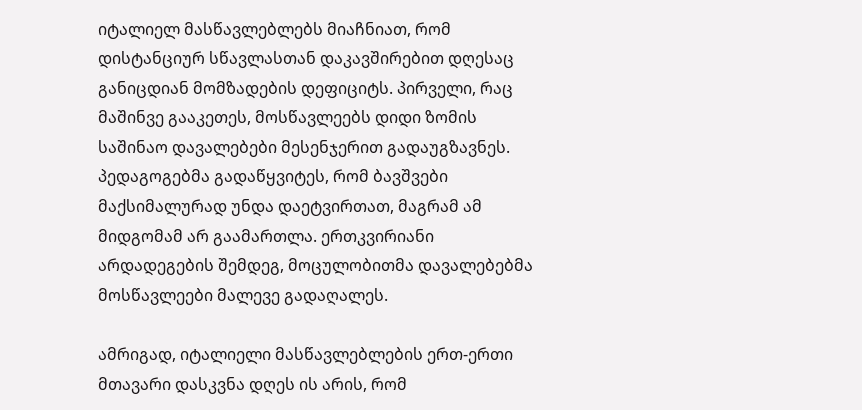იტალიელ მასწავლებლებს მიაჩნიათ, რომ დისტანციურ სწავლასთან დაკავშირებით დღესაც განიცდიან მომზადების დეფიციტს. პირველი, რაც მაშინვე გააკეთეს, მოსწავლეებს დიდი ზომის საშინაო დავალებები მესენჯერით გადაუგზავნეს. პედაგოგებმა გადაწყვიტეს, რომ ბავშვები მაქსიმალურად უნდა დაეტვირთათ, მაგრამ ამ მიდგომამ არ გაამართლა. ერთკვირიანი არდადეგების შემდეგ, მოცულობითმა დავალებებმა მოსწავლეები მალევე გადაღალეს.

ამრიგად, იტალიელი მასწავლებლების ერთ-ერთი მთავარი დასკვნა დღეს ის არის, რომ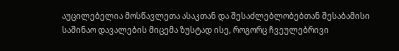აუცილებელია მოსწავლეთა ასაკთან და შესაძლებლობებთან შესაბამისი საშინაო დავალების მიცემა ზუსტად ისე, როგორც ჩვეულებრივი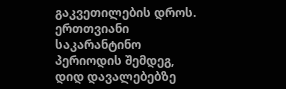გაკვეთილების დროს. ერთთვიანი საკარანტინო პერიოდის შემდეგ, დიდ დავალებებზე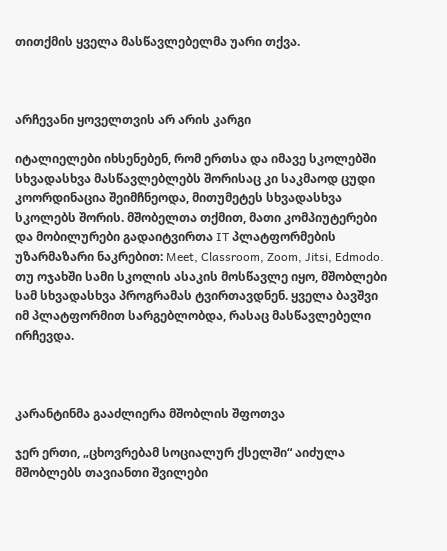თითქმის ყველა მასწავლებელმა უარი თქვა.



არჩევანი ყოველთვის არ არის კარგი

იტალიელები იხსენებენ, რომ ერთსა და იმავე სკოლებში სხვადასხვა მასწავლებლებს შორისაც კი საკმაოდ ცუდი კოორდინაცია შეიმჩნეოდა, მითუმეტეს სხვადასხვა სკოლებს შორის. მშობელთა თქმით, მათი კომპიუტერები და მობილურები გადაიტვირთა IT პლატფორმების უზარმაზარი ნაკრებით: Meet, Classroom, Zoom, Jitsi, Edmodo. თუ ოჯახში სამი სკოლის ასაკის მოსწავლე იყო, მშობლები სამ სხვადასხვა პროგრამას ტვირთავდნენ. ყველა ბავშვი იმ პლატფორმით სარგებლობდა, რასაც მასწავლებელი ირჩევდა.



კარანტინმა გააძლიერა მშობლის შფოთვა

ჯერ ერთი, „ცხოვრებამ სოციალურ ქსელში“ აიძულა მშობლებს თავიანთი შვილები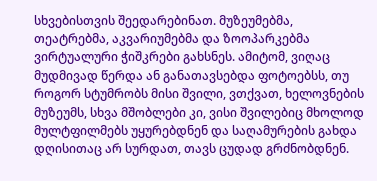სხვებისთვის შეედარებინათ. მუზეუმებმა, თეატრებმა, აკვარიუმებმა და ზოოპარკებმა ვირტუალური ჭიშკრები გახსნეს. ამიტომ, ვიღაც მუდმივად წერდა ან განათავსებდა ფოტოებსს, თუ როგორ სტუმრობს მისი შვილი, ვთქვათ, ხელოვნების მუზეუმს, სხვა მშობლები კი, ვისი შვილებიც მხოლოდ  მულტფილმებს უყურებდნენ და საღამურების გახდა დღისითაც არ სურდათ, თავს ცუდად გრძნობდნენ.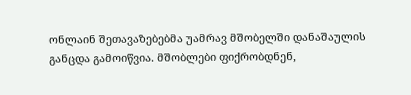ონლაინ შეთავაზებებმა უამრავ მშობელში დანაშაულის განცდა გამოიწვია. მშობლები ფიქრობდნენ,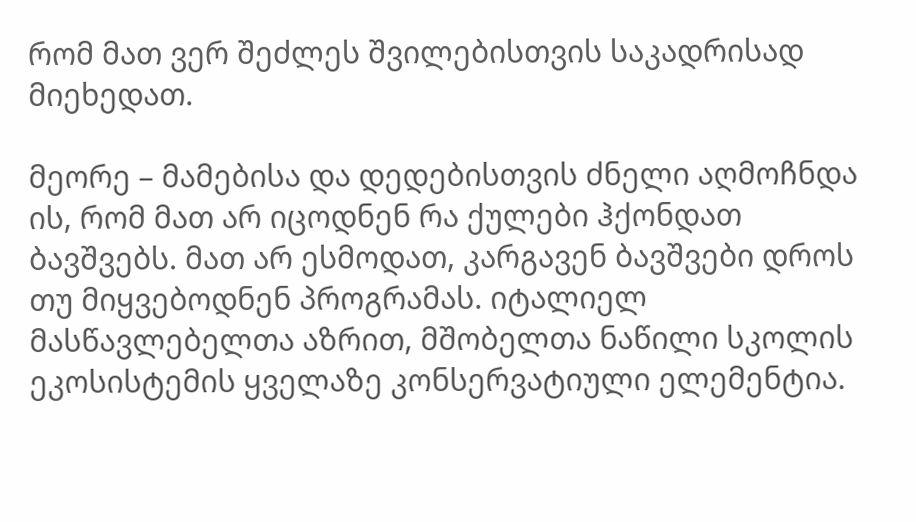რომ მათ ვერ შეძლეს შვილებისთვის საკადრისად მიეხედათ.

მეორე – მამებისა და დედებისთვის ძნელი აღმოჩნდა ის, რომ მათ არ იცოდნენ რა ქულები ჰქონდათ ბავშვებს. მათ არ ესმოდათ, კარგავენ ბავშვები დროს თუ მიყვებოდნენ პროგრამას. იტალიელ მასწავლებელთა აზრით, მშობელთა ნაწილი სკოლის ეკოსისტემის ყველაზე კონსერვატიული ელემენტია.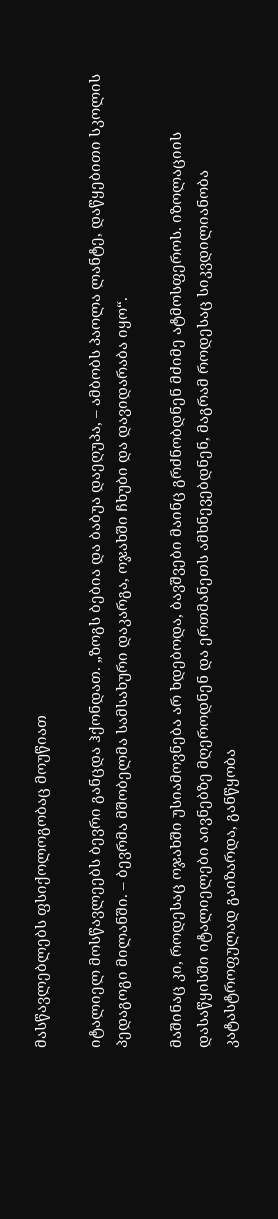მასწავლებლებს ფსიქოლოგობაც მოუწიათ

იტალიელ მოსწავლეებს ბევრი განცდა ჰქონდათ. „ზოგს ბებია და ბაბუა დაეღუპა, – ამბობს პაოლა ლანტე, დაწყებითი სკოლის პედაგოგი მილანში. – ბევრმა მშობელმა სამსახური დაკარგა, ოჯახში ჩხუბი და დავიდარაბა იყო“.

მაშინაც კი, როდესაც ოჯახში უსიამოვნება არ ხდებოდა, ბავშვები მაინც გრძნობდნენ მძიმე ატმოსფეროს. იზოლაციის დასაწყისში იტალიელები აივნებზე მღეროდნენ და ერთმანეთს ამხნევებდნენ, მაგრამ როდესაც სიკვდილიანობა კატასტროფულად გაიზარდა, განწყობა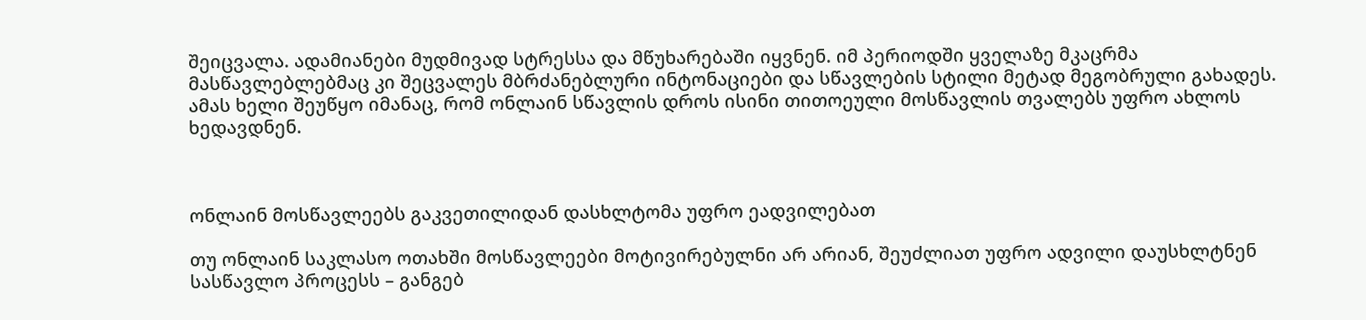შეიცვალა. ადამიანები მუდმივად სტრესსა და მწუხარებაში იყვნენ. იმ პერიოდში ყველაზე მკაცრმა მასწავლებლებმაც კი შეცვალეს მბრძანებლური ინტონაციები და სწავლების სტილი მეტად მეგობრული გახადეს. ამას ხელი შეუწყო იმანაც, რომ ონლაინ სწავლის დროს ისინი თითოეული მოსწავლის თვალებს უფრო ახლოს ხედავდნენ.



ონლაინ მოსწავლეებს გაკვეთილიდან დასხლტომა უფრო ეადვილებათ

თუ ონლაინ საკლასო ოთახში მოსწავლეები მოტივირებულნი არ არიან, შეუძლიათ უფრო ადვილი დაუსხლტნენ სასწავლო პროცესს – განგებ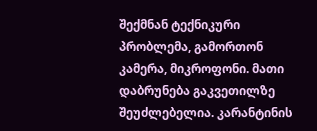შექმნან ტექნიკური პრობლემა, გამორთონ კამერა, მიკროფონი. მათი დაბრუნება გაკვეთილზე შეუძლებელია. კარანტინის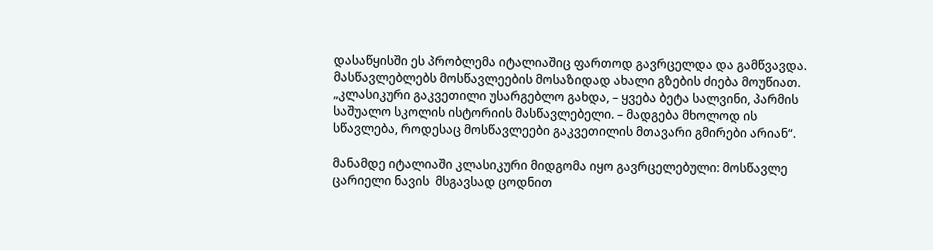დასაწყისში ეს პრობლემა იტალიაშიც ფართოდ გავრცელდა და გამწვავდა. მასწავლებლებს მოსწავლეების მოსაზიდად ახალი გზების ძიება მოუწიათ. „კლასიკური გაკვეთილი უსარგებლო გახდა, – ყვება ბეტა სალვინი, პარმის საშუალო სკოლის ისტორიის მასწავლებელი. – მადგება მხოლოდ ის სწავლება, როდესაც მოსწავლეები გაკვეთილის მთავარი გმირები არიან“.

მანამდე იტალიაში კლასიკური მიდგომა იყო გავრცელებული: მოსწავლე ცარიელი ნავის  მსგავსად ცოდნით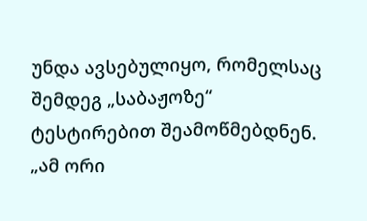უნდა ავსებულიყო, რომელსაც შემდეგ „საბაჟოზე“ ტესტირებით შეამოწმებდნენ. „ამ ორი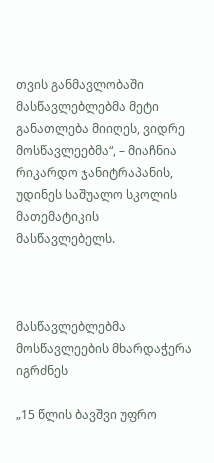თვის განმავლობაში მასწავლებლებმა მეტი განათლება მიიღეს, ვიდრე მოსწავლეებმა“, – მიაჩნია რიკარდო ჯანიტრაპანის, უდინეს საშუალო სკოლის მათემატიკის მასწავლებელს.



მასწავლებლებმა მოსწავლეების მხარდაჭერა იგრძნეს

„15 წლის ბავშვი უფრო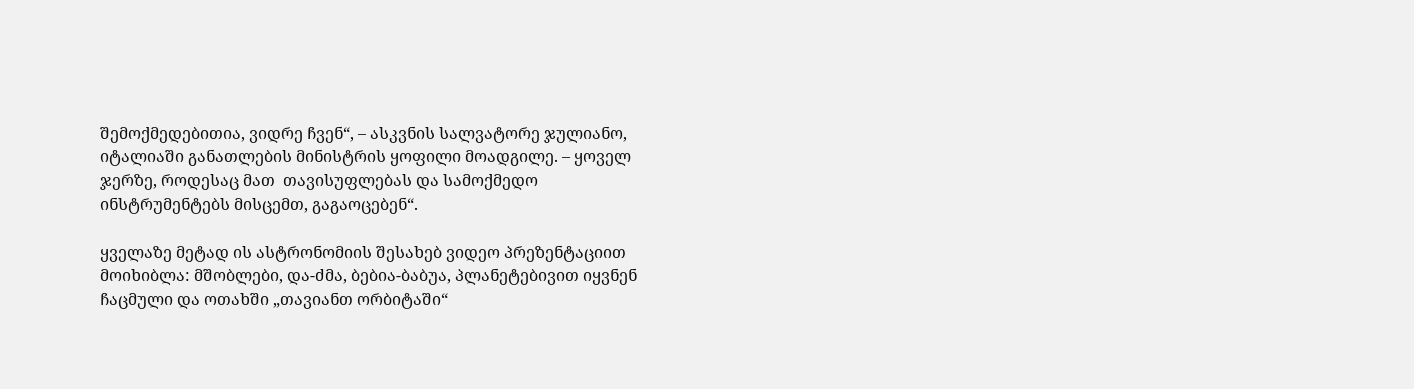შემოქმედებითია, ვიდრე ჩვენ“, – ასკვნის სალვატორე ჯულიანო, იტალიაში განათლების მინისტრის ყოფილი მოადგილე. – ყოველ ჯერზე, როდესაც მათ  თავისუფლებას და სამოქმედო ინსტრუმენტებს მისცემთ, გაგაოცებენ“.

ყველაზე მეტად ის ასტრონომიის შესახებ ვიდეო პრეზენტაციით მოიხიბლა: მშობლები, და-ძმა, ბებია-ბაბუა, პლანეტებივით იყვნენ ჩაცმული და ოთახში „თავიანთ ორბიტაში“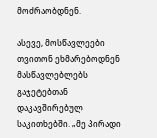მოძრაობდნენ.

ასევე, მოსწავლეები თვითონ ეხმარებოდნენ მასწავლებლებს გაჯეტებთან დაკავშირებულ საკითხებში. „მე პირადი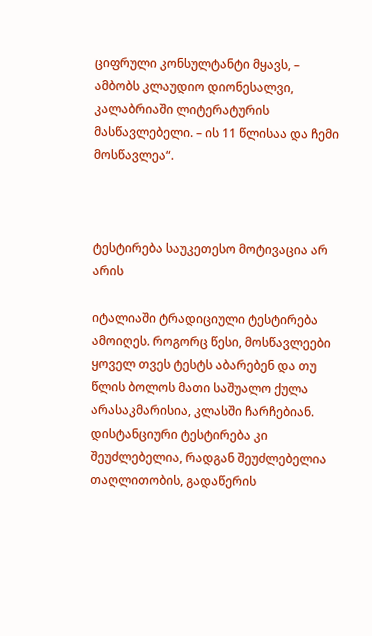ციფრული კონსულტანტი მყავს, – ამბობს კლაუდიო დიონესალვი, კალაბრიაში ლიტერატურის მასწავლებელი. – ის 11 წლისაა და ჩემი მოსწავლეა“.



ტესტირება საუკეთესო მოტივაცია არ არის

იტალიაში ტრადიციული ტესტირება ამოიღეს. როგორც წესი, მოსწავლეები ყოველ თვეს ტესტს აბარებენ და თუ წლის ბოლოს მათი საშუალო ქულა არასაკმარისია, კლასში ჩარჩებიან. დისტანციური ტესტირება კი შეუძლებელია, რადგან შეუძლებელია თაღლითობის, გადაწერის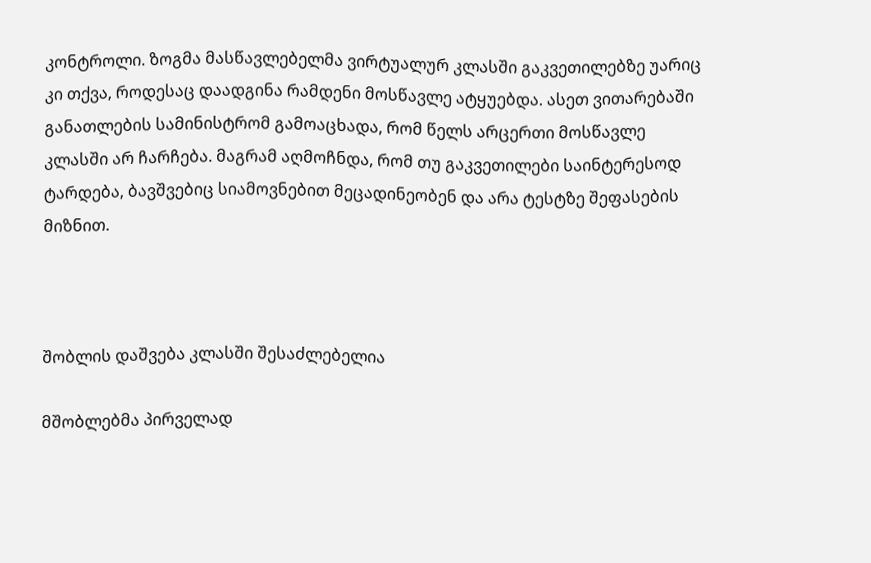კონტროლი. ზოგმა მასწავლებელმა ვირტუალურ კლასში გაკვეთილებზე უარიც კი თქვა, როდესაც დაადგინა რამდენი მოსწავლე ატყუებდა. ასეთ ვითარებაში განათლების სამინისტრომ გამოაცხადა, რომ წელს არცერთი მოსწავლე კლასში არ ჩარჩება. მაგრამ აღმოჩნდა, რომ თუ გაკვეთილები საინტერესოდ ტარდება, ბავშვებიც სიამოვნებით მეცადინეობენ და არა ტესტზე შეფასების მიზნით.



შობლის დაშვება კლასში შესაძლებელია

მშობლებმა პირველად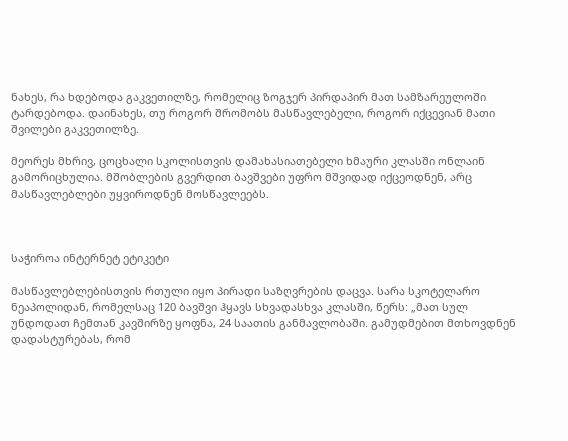ნახეს, რა ხდებოდა გაკვეთილზე, რომელიც ზოგჯერ პირდაპირ მათ სამზარეულოში ტარდებოდა. დაინახეს, თუ როგორ შრომობს მასწავლებელი, როგორ იქცევიან მათი შვილები გაკვეთილზე.

მეორეს მხრივ, ცოცხალი სკოლისთვის დამახასიათებელი ხმაური კლასში ონლაინ  გამორიცხულია. მშობლების გვერდით ბავშვები უფრო მშვიდად იქცეოდნენ, არც მასწავლებლები უყვიროდნენ მოსწავლეებს.



საჭიროა ინტერნეტ ეტიკეტი

მასწავლებლებისთვის რთული იყო პირადი საზღვრების დაცვა. სარა სკოტელარო  ნეაპოლიდან, რომელსაც 120 ბავშვი ჰყავს სხვადასხვა კლასში, წერს: „მათ სულ უნდოდათ ჩემთან კავშირზე ყოფნა, 24 საათის განმავლობაში. გამუდმებით მთხოვდნენ დადასტურებას, რომ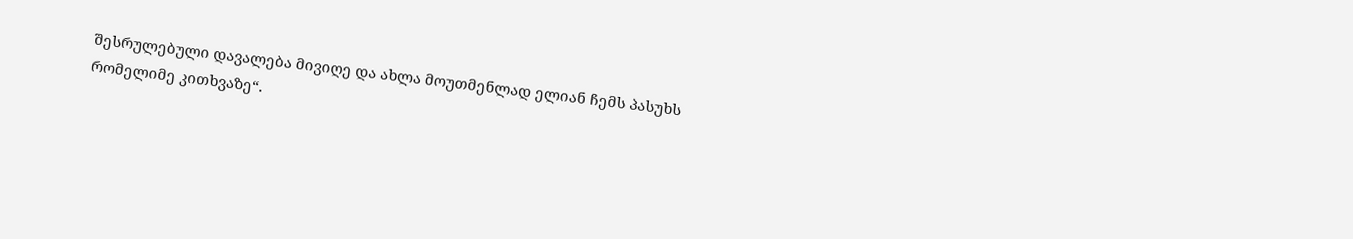შესრულებული დავალება მივიღე და ახლა მოუთმენლად ელიან ჩემს პასუხს რომელიმე კითხვაზე“.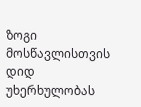ზოგი მოსწავლისთვის დიდ უხერხულობას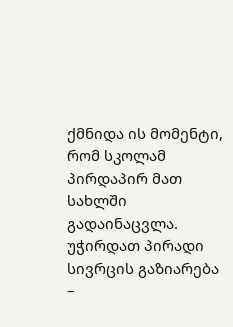ქმნიდა ის მომენტი, რომ სკოლამ პირდაპირ მათ სახლში გადაინაცვლა. უჭირდათ პირადი სივრცის გაზიარება –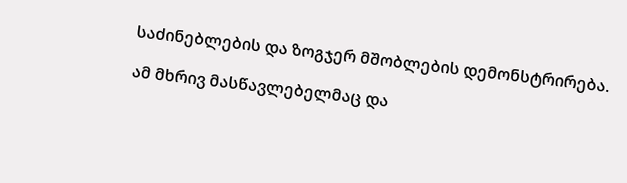საძინებლების და ზოგჯერ მშობლების დემონსტრირება.

ამ მხრივ მასწავლებელმაც და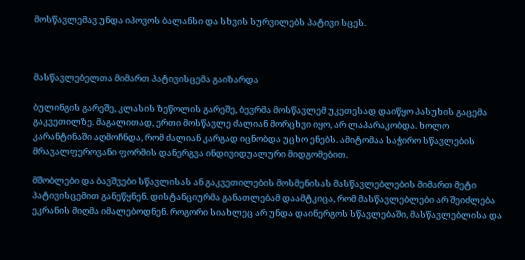მოსწავლემავ უნდა იპოვოს ბალანსი და სხვის სურვილებს პატივი სცეს.



მასწავლებელთა მიმართ პატივისცემა გაიზარდა

ბულინგის გარეშე, კლასის ზეწოლის გარეშე, ბევრმა მოსწავლემ უკეთესად დაიწყო პასუხის გაცემა გაკვეთილზე. მაგალითად, ერთი მოსწავლე ძალიან მორცხვი იყო, არ ლაპარაკობდა. ხოლო კარანტინაში აღმოჩნდა, რომ ძალიან კარგად იცნობდა უცხო ენებს. ამიტომაა საჭირო სწავლების მრავალფეროვანი ფორმის დანერგვა ინდივიდუალური მიდგომებით.

მშობლები და ბავშვები სწავლისას ან გაკვეთილების მოსმენისას მასწავლებლების მიმართ მეტი პატივისცემით განეწყნენ. დისტანციურმა განათლებამ დაამტკიცა, რომ მასწავლებლები არ შეიძლება ეკრანის მიღმა იმალებოდნენ. როგორი სიახლეც არ უნდა დაინერგოს სწავლებაში, მასწავლებლისა და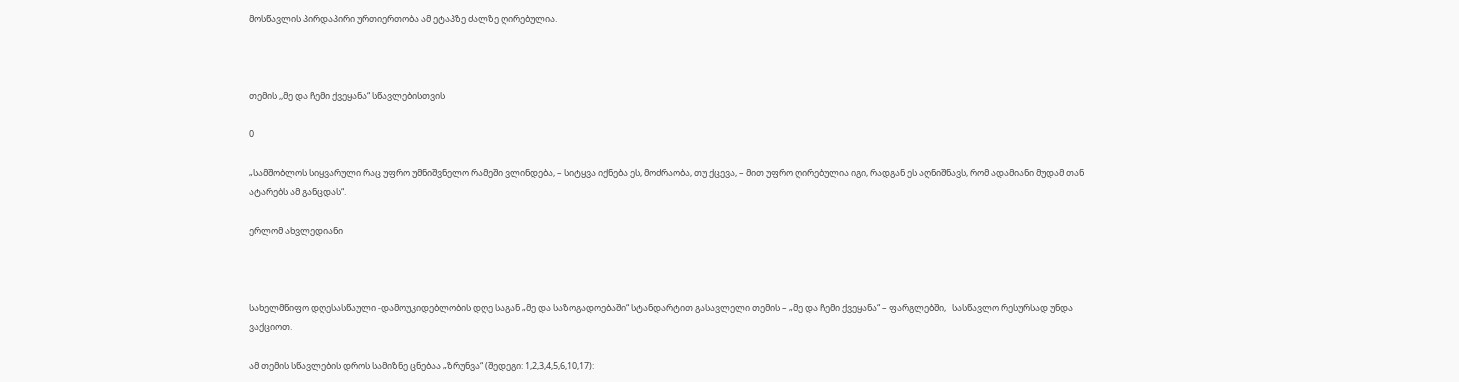მოსწავლის პირდაპირი ურთიერთობა ამ ეტაპზე ძალზე ღირებულია.



თემის ,,მე და ჩემი ქვეყანა“ სწავლებისთვის

0

„სამშობლოს სიყვარული რაც უფრო უმნიშვნელო რამეში ვლინდება, – სიტყვა იქნება ეს, მოძრაობა, თუ ქცევა, – მით უფრო ღირებულია იგი, რადგან ეს აღნიშნავს, რომ ადამიანი მუდამ თან ატარებს ამ განცდას“.

ერლომ ახვლედიანი



სახელმწიფო დღესასწაული -დამოუკიდებლობის დღე საგან „მე და საზოგადოებაში“ სტანდარტით გასავლელი თემის – „მე და ჩემი ქვეყანა“ – ფარგლებში,   სასწავლო რესურსად უნდა ვაქციოთ.

ამ თემის სწავლების დროს სამიზნე ცნებაა „ზრუნვა“ (შედეგი: 1,2,3,4,5,6,10,17):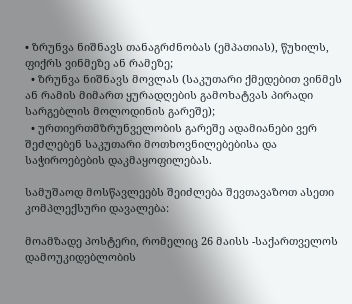• ზრუნვა ნიშნავს თანაგრძნობას (ემპათიას), წუხილს, ფიქრს ვინმეზე ან რამეზე;
  • ზრუნვა ნიშნავს მოვლას (საკუთარი ქმედებით ვინმეს ან რამის მიმართ ყურადღების გამოხატვას პირადი სარგებლის მოლოდინის გარეშე);
  • ურთიერთმზრუნველობის გარეშე ადამიანები ვერ შეძლებენ საკუთარი მოთხოვნილებებისა და საჭიროებების დაკმაყოფილებას.

სამუშაოდ მოსწავლეებს შეიძლება შევთავაზოთ ასეთი კომპლექსური დავალება:

მოამზადე პოსტერი, რომელიც 26 მაისს -საქართველოს დამოუკიდებლობის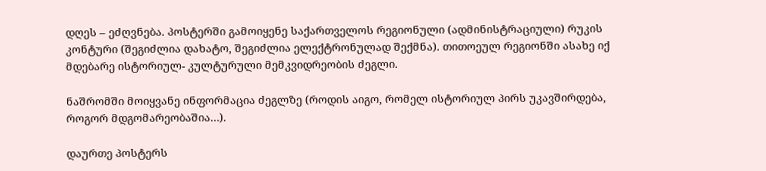დღეს – ეძღვნება. პოსტერში გამოიყენე საქართველოს რეგიონული (ადმინისტრაციული) რუკის კონტური (შეგიძლია დახატო, შეგიძლია ელექტრონულად შექმნა). თითოეულ რეგიონში ასახე იქ მდებარე ისტორიულ- კულტურული მემკვიდრეობის ძეგლი.

ნაშრომში მოიყვანე ინფორმაცია ძეგლზე (როდის აიგო, რომელ ისტორიულ პირს უკავშირდება, როგორ მდგომარეობაშია…).

დაურთე პოსტერს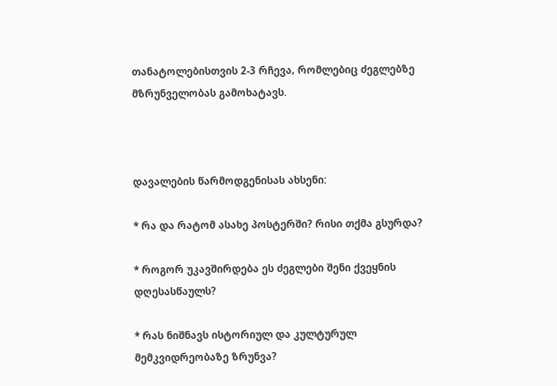თანატოლებისთვის 2-3 რჩევა, რომლებიც ძეგლებზე მზრუნველობას გამოხატავს.



დავალების წარმოდგენისას ახსენი:

* რა და რატომ ასახე პოსტერში? რისი თქმა გსურდა?

* როგორ უკავშირდება ეს ძეგლები შენი ქვეყნის დღესასწაულს?

* რას ნიშნავს ისტორიულ და კულტურულ მემკვიდრეობაზე ზრუნვა?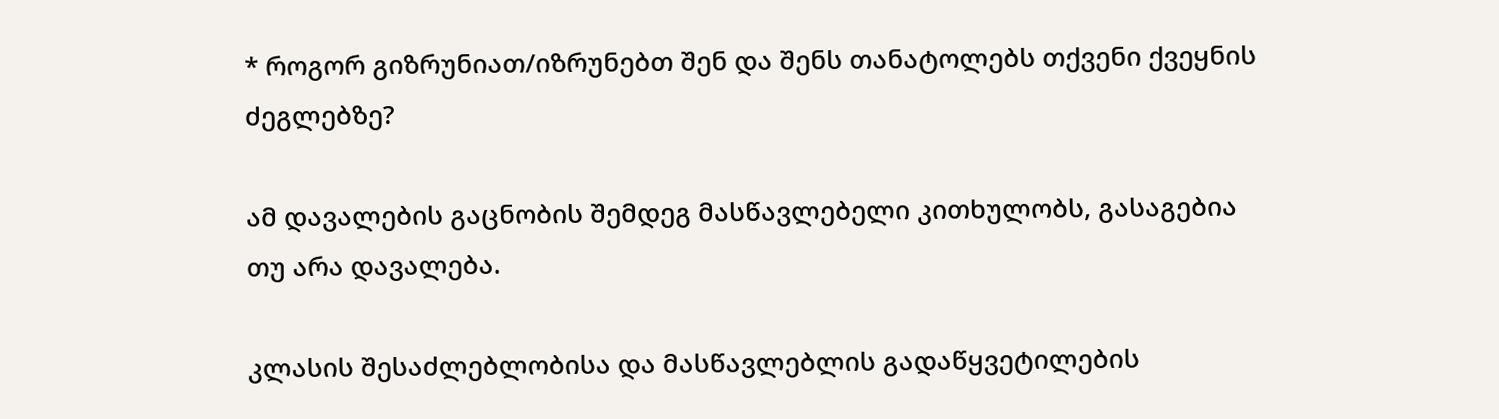* როგორ გიზრუნიათ/იზრუნებთ შენ და შენს თანატოლებს თქვენი ქვეყნის ძეგლებზე?

ამ დავალების გაცნობის შემდეგ მასწავლებელი კითხულობს, გასაგებია თუ არა დავალება.

კლასის შესაძლებლობისა და მასწავლებლის გადაწყვეტილების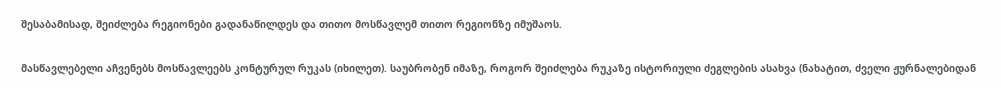შესაბამისად, შეიძლება რეგიონები გადანაწილდეს და თითო მოსწავლემ თითო რეგიონზე იმუშაოს.

მასწავლებელი აჩვენებს მოსწავლეებს კონტურულ რუკას (იხილეთ). საუბრობენ იმაზე, როგორ შეიძლება რუკაზე ისტორიული ძეგლების ასახვა (ნახატით, ძველი ჟურნალებიდან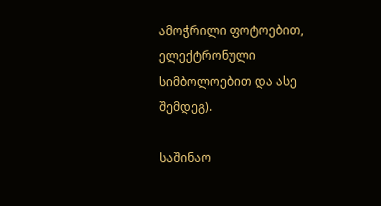ამოჭრილი ფოტოებით, ელექტრონული სიმბოლოებით და ასე შემდეგ).

საშინაო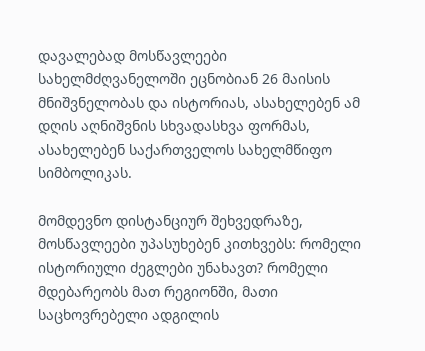დავალებად მოსწავლეები სახელმძღვანელოში ეცნობიან 26 მაისის მნიშვნელობას და ისტორიას, ასახელებენ ამ დღის აღნიშვნის სხვადასხვა ფორმას, ასახელებენ საქართველოს სახელმწიფო სიმბოლიკას.

მომდევნო დისტანციურ შეხვედრაზე, მოსწავლეები უპასუხებენ კითხვებს: რომელი ისტორიული ძეგლები უნახავთ? რომელი მდებარეობს მათ რეგიონში, მათი საცხოვრებელი ადგილის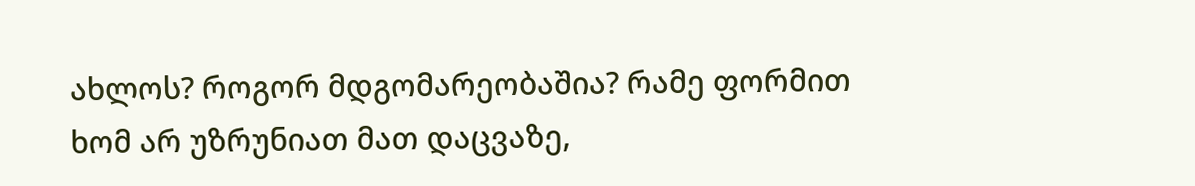ახლოს? როგორ მდგომარეობაშია? რამე ფორმით ხომ არ უზრუნიათ მათ დაცვაზე,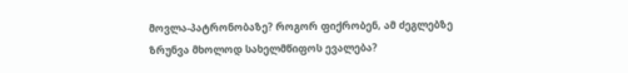მოვლა-პატრონობაზე? როგორ ფიქრობენ, ამ ძეგლებზე ზრუნვა მხოლოდ სახელმწიფოს ევალება?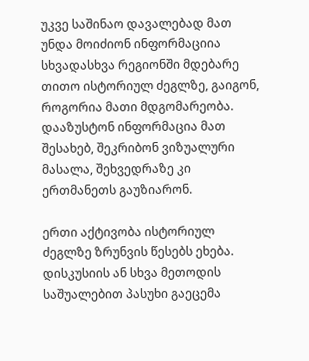უკვე საშინაო დავალებად მათ უნდა მოიძიონ ინფორმაციია სხვადასხვა რეგიონში მდებარე თითო ისტორიულ ძეგლზე, გაიგონ, როგორია მათი მდგომარეობა. დააზუსტონ ინფორმაცია მათ შესახებ, შეკრიბონ ვიზუალური მასალა, შეხვედრაზე კი ერთმანეთს გაუზიარონ.

ერთი აქტივობა ისტორიულ ძეგლზე ზრუნვის წესებს ეხება. დისკუსიის ან სხვა მეთოდის საშუალებით პასუხი გაეცემა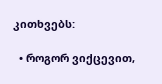კითხვებს:

  • როგორ ვიქცევით,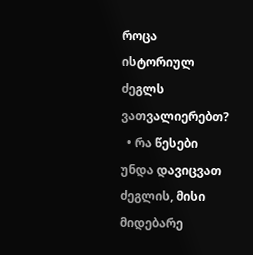როცა ისტორიულ ძეგლს ვათვალიერებთ?
  • რა წესები უნდა დავიცვათ ძეგლის, მისი მიდებარე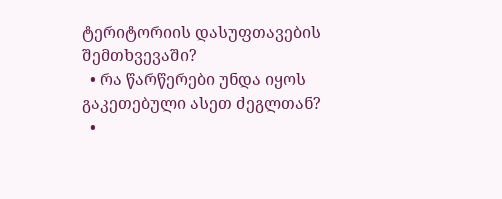ტერიტორიის დასუფთავების შემთხვევაში?
  • რა წარწერები უნდა იყოს გაკეთებული ასეთ ძეგლთან?
  •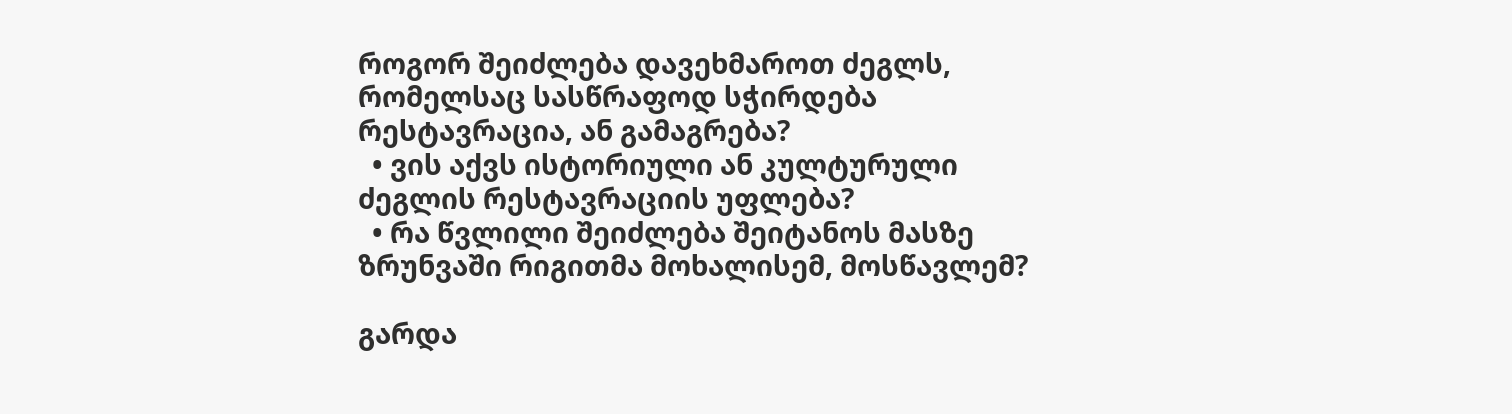როგორ შეიძლება დავეხმაროთ ძეგლს, რომელსაც სასწრაფოდ სჭირდება რესტავრაცია, ან გამაგრება?
  • ვის აქვს ისტორიული ან კულტურული ძეგლის რესტავრაციის უფლება?
  • რა წვლილი შეიძლება შეიტანოს მასზე ზრუნვაში რიგითმა მოხალისემ, მოსწავლემ?

გარდა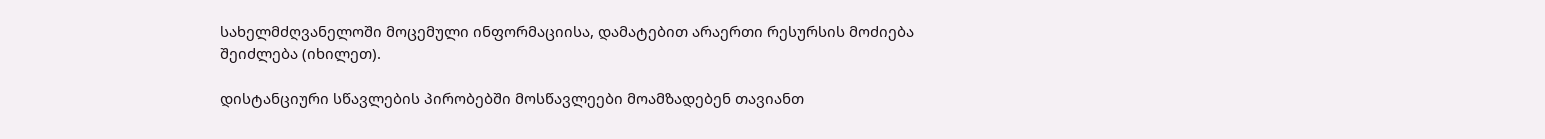სახელმძღვანელოში მოცემული ინფორმაციისა, დამატებით არაერთი რესურსის მოძიება შეიძლება (იხილეთ).

დისტანციური სწავლების პირობებში მოსწავლეები მოამზადებენ თავიანთ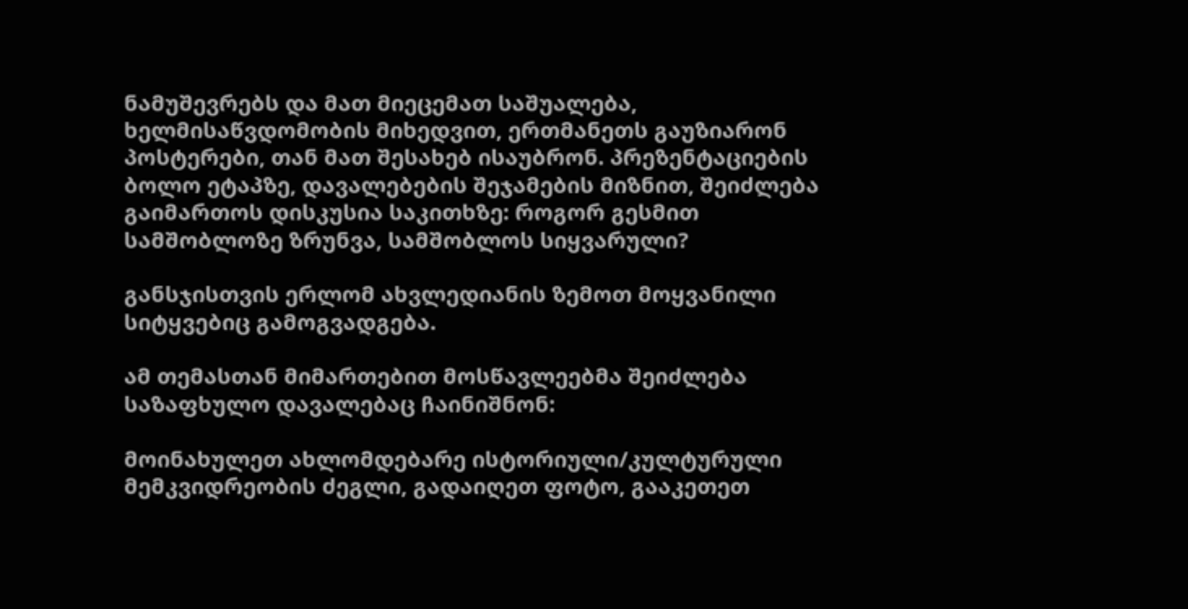ნამუშევრებს და მათ მიეცემათ საშუალება, ხელმისაწვდომობის მიხედვით, ერთმანეთს გაუზიარონ პოსტერები, თან მათ შესახებ ისაუბრონ. პრეზენტაციების ბოლო ეტაპზე, დავალებების შეჯამების მიზნით, შეიძლება გაიმართოს დისკუსია საკითხზე: როგორ გესმით სამშობლოზე ზრუნვა, სამშობლოს სიყვარული?

განსჯისთვის ერლომ ახვლედიანის ზემოთ მოყვანილი სიტყვებიც გამოგვადგება.

ამ თემასთან მიმართებით მოსწავლეებმა შეიძლება საზაფხულო დავალებაც ჩაინიშნონ:

მოინახულეთ ახლომდებარე ისტორიული/კულტურული მემკვიდრეობის ძეგლი, გადაიღეთ ფოტო, გააკეთეთ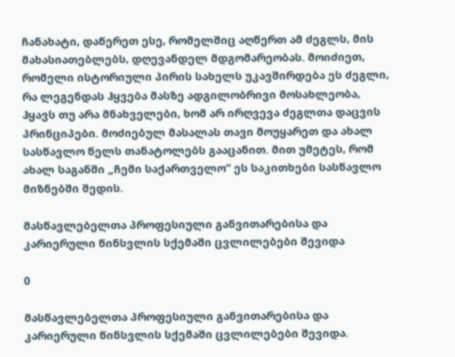ჩანახატი, დაწერეთ ესე, რომელშიც აღწერთ ამ ძეგლს, მის მახასიათებლებს, დღევანდელ მდგომარეობას. მოიძიეთ, რომელი ისტორიული პირის სახელს უკავშირდება ეს ძეგლი, რა ლეგენდას ჰყვება მასზე ადგილობრივი მოსახლეობა, ჰყავს თუ არა მნახველები, ხომ არ ირღვევა ძეგლთა დაცვის პრინციპები. მოძიებულ მასალას თავი მოუყარეთ და ახალ სასწავლო წელს თანატოლებს გააცანით. მით უმეტეს, რომ ახალ საგანში „ჩემი საქართველო“ ეს საკითხები სასწავლო მიზნებში შედის.

მასწავლებელთა პროფესიული განვითარებისა და კარიერული წინსვლის სქემაში ცვლილებები შევიდა

0

მასწავლებელთა პროფესიული განვითარებისა და კარიერული წინსვლის სქემაში ცვლილებები შევიდა.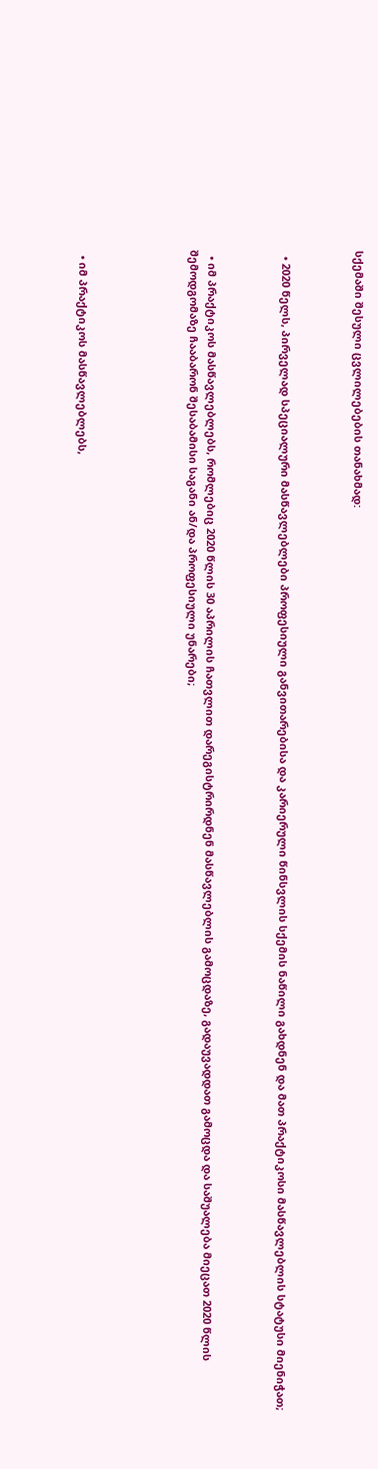სქემაში შესული ცვლილებების თანახმად:



  • 2020 წელს, პირველად სპეციალური მასწავლებლები პროფესიული განვითარებისა და კარიერული წინსვლის სქემის ნაწილი გახდნენ და მათ პრაქტიკოსი მასწავლებლის სტატუსი მიენიჭათ;



  • იმ პრაქტიკოს მასწავლებლებს, რომლებიც 2020 წლის 30 აპრილის ჩათვლით დარეგისტრირდნენ მასწავლებლის გამოცდაზე, გადაუვადდათ გამოცდა და საშუალება მიეცათ 2020 წლის შემოდგომაზე ჩააბარონ შესაბამისი საგანი ან/და პროფესიული უნარები;





  • იმ პრაქტიკოს მასწავლებლებს,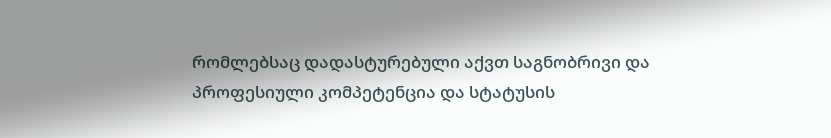რომლებსაც დადასტურებული აქვთ საგნობრივი და პროფესიული კომპეტენცია და სტატუსის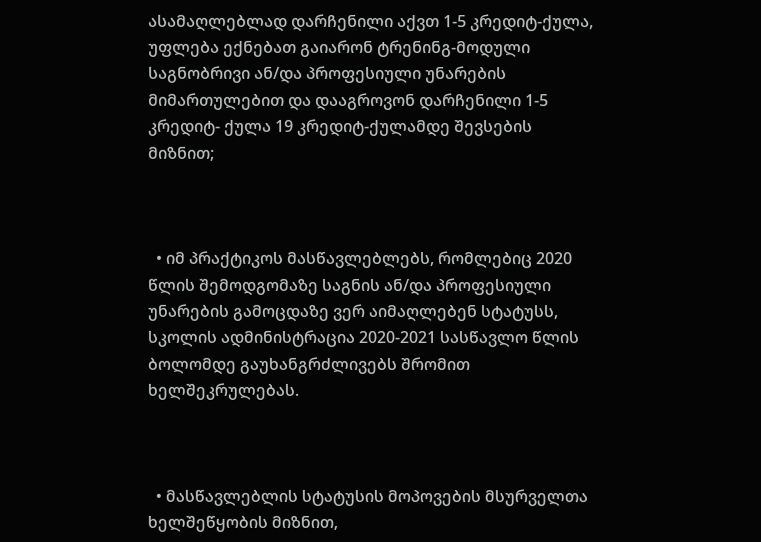ასამაღლებლად დარჩენილი აქვთ 1-5 კრედიტ-ქულა, უფლება ექნებათ გაიარონ ტრენინგ-მოდული საგნობრივი ან/და პროფესიული უნარების მიმართულებით და დააგროვონ დარჩენილი 1-5 კრედიტ- ქულა 19 კრედიტ-ქულამდე შევსების მიზნით;



  • იმ პრაქტიკოს მასწავლებლებს, რომლებიც 2020 წლის შემოდგომაზე საგნის ან/და პროფესიული უნარების გამოცდაზე ვერ აიმაღლებენ სტატუსს, სკოლის ადმინისტრაცია 2020-2021 სასწავლო წლის ბოლომდე გაუხანგრძლივებს შრომით ხელშეკრულებას.



  • მასწავლებლის სტატუსის მოპოვების მსურველთა ხელშეწყობის მიზნით,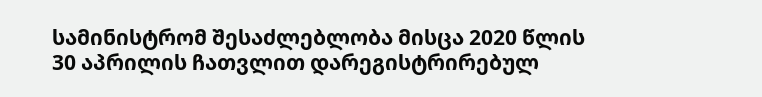სამინისტრომ შესაძლებლობა მისცა 2020 წლის 30 აპრილის ჩათვლით დარეგისტრირებულ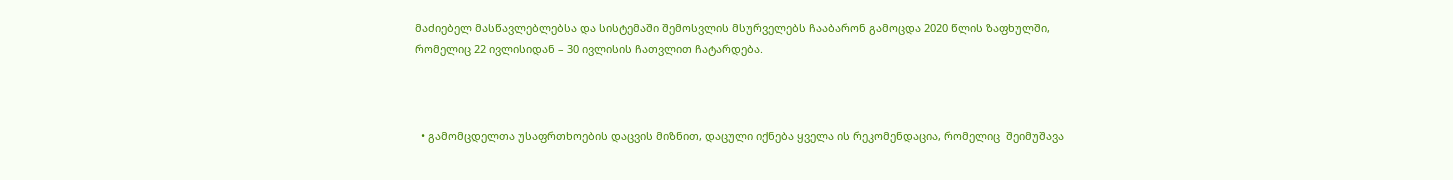მაძიებელ მასწავლებლებსა და სისტემაში შემოსვლის მსურველებს ჩააბარონ გამოცდა 2020 წლის ზაფხულში, რომელიც 22 ივლისიდან – 30 ივლისის ჩათვლით ჩატარდება.



  • გამომცდელთა უსაფრთხოების დაცვის მიზნით, დაცული იქნება ყველა ის რეკომენდაცია, რომელიც  შეიმუშავა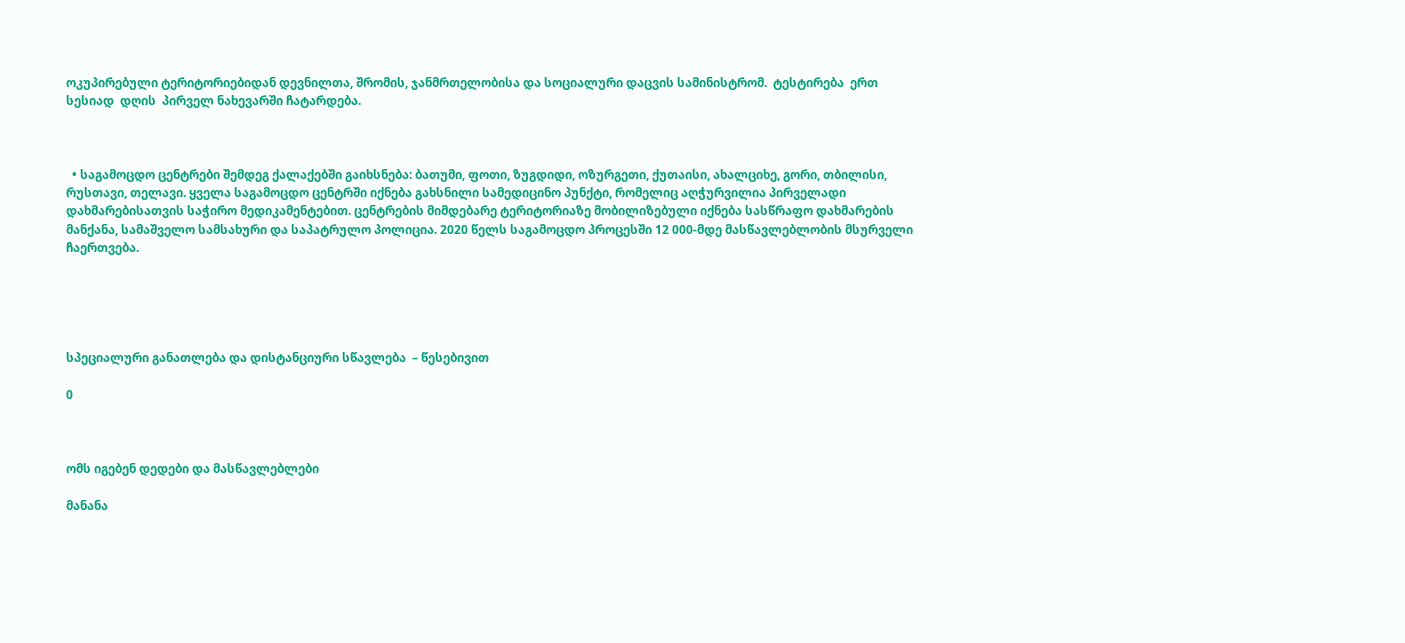ოკუპირებული ტერიტორიებიდან დევნილთა, შრომის, ჯანმრთელობისა და სოციალური დაცვის სამინისტრომ.  ტესტირება  ერთ სესიად  დღის  პირველ ნახევარში ჩატარდება.



  • საგამოცდო ცენტრები შემდეგ ქალაქებში გაიხსნება: ბათუმი, ფოთი, ზუგდიდი, ოზურგეთი, ქუთაისი, ახალციხე, გორი, თბილისი, რუსთავი, თელავი. ყველა საგამოცდო ცენტრში იქნება გახსნილი სამედიცინო პუნქტი, რომელიც აღჭურვილია პირველადი დახმარებისათვის საჭირო მედიკამენტებით. ცენტრების მიმდებარე ტერიტორიაზე მობილიზებული იქნება სასწრაფო დახმარების მანქანა, სამაშველო სამსახური და საპატრულო პოლიცია. 2020 წელს საგამოცდო პროცესში 12 000-მდე მასწავლებლობის მსურველი ჩაერთვება.





სპეციალური განათლება და დისტანციური სწავლება  – წესებივით

0



ომს იგებენ დედები და მასწავლებლები

მანანა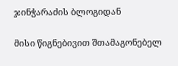ჯინჭარაძის ბლოგიდან

მისი წიგნებივით შთამაგონებელ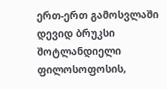ერთ-ერთ გამოსვლაში დევიდ ბრუკსი  შოტლანდიელი ფილოსოფოსის,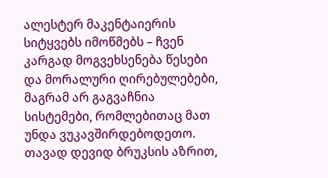ალესტერ მაკენტაიერის სიტყვებს იმოწმებს – ჩვენ კარგად მოგვეხსენება წესები და მორალური ღირებულებები, მაგრამ არ გაგვაჩნია სისტემები, რომლებითაც მათ უნდა ვუკავშირდებოდეთო. თავად დევიდ ბრუკსის აზრით,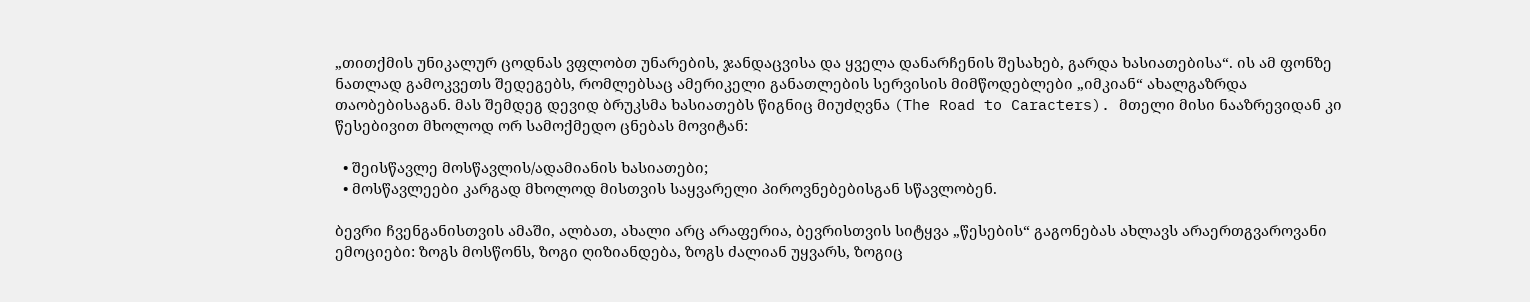„თითქმის უნიკალურ ცოდნას ვფლობთ უნარების, ჯანდაცვისა და ყველა დანარჩენის შესახებ, გარდა ხასიათებისა“. ის ამ ფონზე ნათლად გამოკვეთს შედეგებს, რომლებსაც ამერიკელი განათლების სერვისის მიმწოდებლები „იმკიან“ ახალგაზრდა თაობებისაგან. მას შემდეგ დევიდ ბრუკსმა ხასიათებს წიგნიც მიუძღვნა (The Road to Caracters). მთელი მისი ნააზრევიდან კი წესებივით მხოლოდ ორ სამოქმედო ცნებას მოვიტან:

  • შეისწავლე მოსწავლის/ადამიანის ხასიათები;
  • მოსწავლეები კარგად მხოლოდ მისთვის საყვარელი პიროვნებებისგან სწავლობენ.

ბევრი ჩვენგანისთვის ამაში, ალბათ, ახალი არც არაფერია, ბევრისთვის სიტყვა „წესების“ გაგონებას ახლავს არაერთგვაროვანი ემოციები: ზოგს მოსწონს, ზოგი ღიზიანდება, ზოგს ძალიან უყვარს, ზოგიც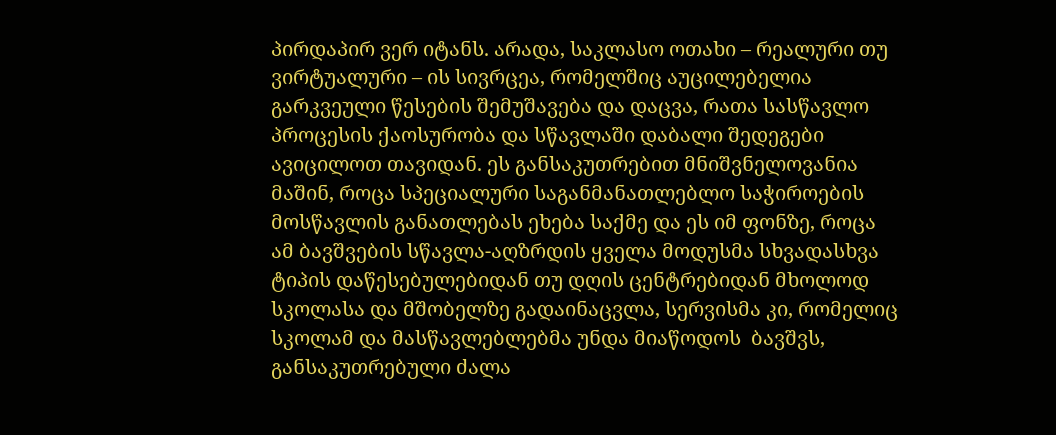პირდაპირ ვერ იტანს. არადა, საკლასო ოთახი – რეალური თუ ვირტუალური – ის სივრცეა, რომელშიც აუცილებელია გარკვეული წესების შემუშავება და დაცვა, რათა სასწავლო პროცესის ქაოსურობა და სწავლაში დაბალი შედეგები ავიცილოთ თავიდან. ეს განსაკუთრებით მნიშვნელოვანია მაშინ, როცა სპეციალური საგანმანათლებლო საჭიროების მოსწავლის განათლებას ეხება საქმე და ეს იმ ფონზე, როცა ამ ბავშვების სწავლა-აღზრდის ყველა მოდუსმა სხვადასხვა ტიპის დაწესებულებიდან თუ დღის ცენტრებიდან მხოლოდ სკოლასა და მშობელზე გადაინაცვლა, სერვისმა კი, რომელიც სკოლამ და მასწავლებლებმა უნდა მიაწოდოს  ბავშვს, განსაკუთრებული ძალა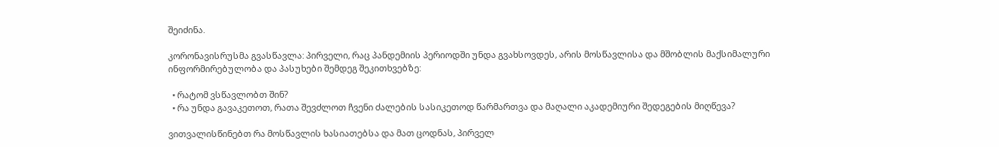შეიძინა.

კორონავისრუსმა გვასწავლა: პირველი, რაც პანდემიის პერიოდში უნდა გვახსოვდეს, არის მოსწავლისა და მშობლის მაქსიმალური ინფორმირებულობა და პასუხები შემდეგ შეკითხვებზე:

  • რატომ ვსწავლობთ შინ?
  • რა უნდა გავაკეთოთ, რათა შევძლოთ ჩვენი ძალების სასიკეთოდ წარმართვა და მაღალი აკადემიური შედეგების მიღწევა?

ვითვალისწინებთ რა მოსწავლის ხასიათებსა და მათ ცოდნას, პირველ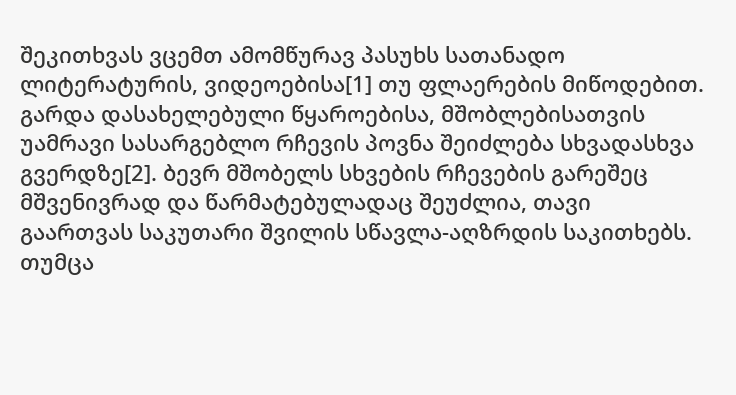შეკითხვას ვცემთ ამომწურავ პასუხს სათანადო ლიტერატურის, ვიდეოებისა[1] თუ ფლაერების მიწოდებით. გარდა დასახელებული წყაროებისა, მშობლებისათვის უამრავი სასარგებლო რჩევის პოვნა შეიძლება სხვადასხვა გვერდზე[2]. ბევრ მშობელს სხვების რჩევების გარეშეც მშვენივრად და წარმატებულადაც შეუძლია, თავი გაართვას საკუთარი შვილის სწავლა-აღზრდის საკითხებს. თუმცა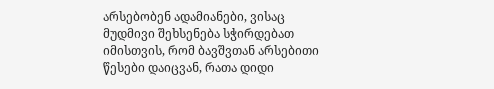არსებობენ ადამიანები, ვისაც მუდმივი შეხსენება სჭირდებათ იმისთვის, რომ ბავშვთან არსებითი წესები დაიცვან, რათა დიდი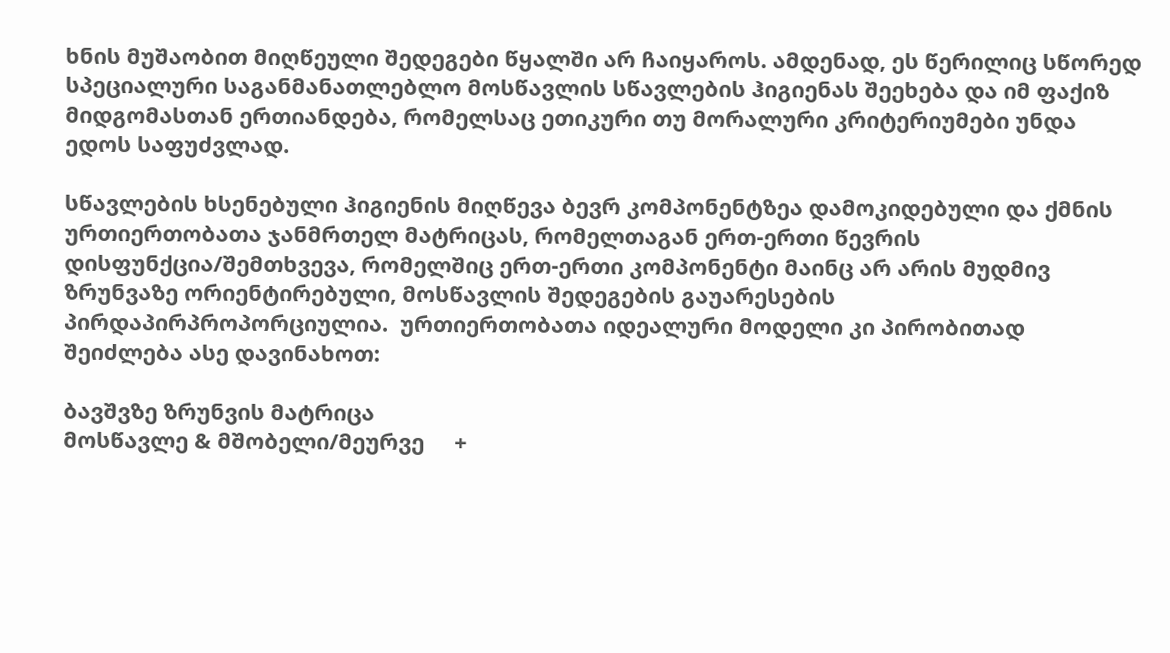ხნის მუშაობით მიღწეული შედეგები წყალში არ ჩაიყაროს. ამდენად, ეს წერილიც სწორედ  სპეციალური საგანმანათლებლო მოსწავლის სწავლების ჰიგიენას შეეხება და იმ ფაქიზ მიდგომასთან ერთიანდება, რომელსაც ეთიკური თუ მორალური კრიტერიუმები უნდა ედოს საფუძვლად.

სწავლების ხსენებული ჰიგიენის მიღწევა ბევრ კომპონენტზეა დამოკიდებული და ქმნის ურთიერთობათა ჯანმრთელ მატრიცას, რომელთაგან ერთ-ერთი წევრის დისფუნქცია/შემთხვევა, რომელშიც ერთ-ერთი კომპონენტი მაინც არ არის მუდმივ ზრუნვაზე ორიენტირებული, მოსწავლის შედეგების გაუარესების პირდაპირპროპორციულია.  ურთიერთობათა იდეალური მოდელი კი პირობითად შეიძლება ასე დავინახოთ:

ბავშვზე ზრუნვის მატრიცა
მოსწავლე & მშობელი/მეურვე     +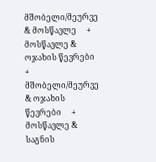მშობელი/მეურვე & მოსწავლე     +
მოსწავლე & ოჯახის წევრები     + მშობელი/მეურვე & ოჯახის წევრები     +
მოსწავლე & საგნის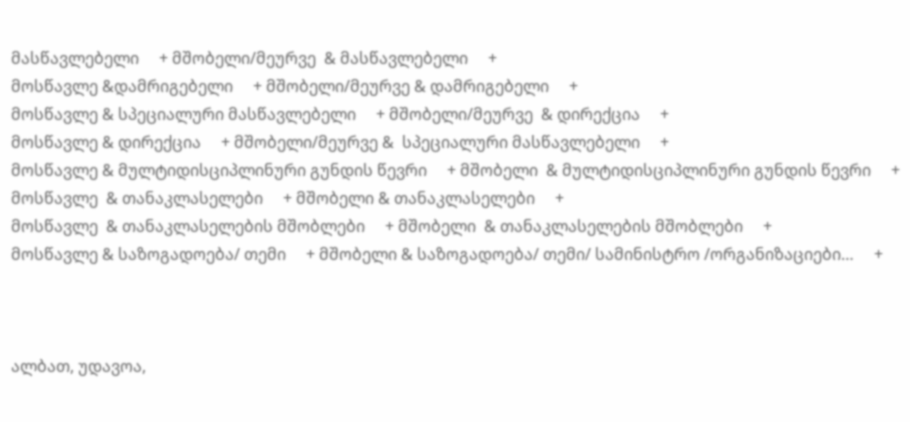მასწავლებელი     + მშობელი/მეურვე  & მასწავლებელი     +
მოსწავლე &დამრიგებელი     + მშობელი/მეურვე & დამრიგებელი     +
მოსწავლე & სპეციალური მასწავლებელი     + მშობელი/მეურვე  & დირექცია     +
მოსწავლე & დირექცია     + მშობელი/მეურვე &  სპეციალური მასწავლებელი     +
მოსწავლე & მულტიდისციპლინური გუნდის წევრი     + მშობელი  & მულტიდისციპლინური გუნდის წევრი     +
მოსწავლე  & თანაკლასელები     + მშობელი & თანაკლასელები     +
მოსწავლე  & თანაკლასელების მშობლები     + მშობელი  & თანაკლასელების მშობლები     +
მოსწავლე & საზოგადოება/ თემი     + მშობელი & საზოგადოება/ თემი/ სამინისტრო /ორგანიზაციები…     +



ალბათ, უდავოა,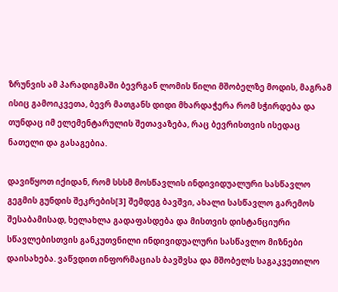ზრუნვის ამ პარადიგმაში ბევრგან ლომის წილი მშობელზე მოდის, მაგრამ ისიც გამოიკვეთა, ბევრ მათგანს დიდი მხარდაჭერა რომ სჭირდება და თუნდაც იმ ელემენტარულის შეთავაზება, რაც ბევრისთვის ისედაც ნათელი და გასაგებია.

დავიწყოთ იქიდან, რომ სსსმ მოსწავლის ინდივიდუალური სასწავლო გეგმის გუნდის შეკრების[3] შემდეგ ბავშვი, ახალი სასწავლო გარემოს შესაბამისად, ხელახლა გადაფასდება და მისთვის დისტანციური სწავლებისთვის განკუთვნილი ინდივიდუალური სასწავლო მიზნები დაისახება. ვაწვდით ინფორმაციას ბავშვსა და მშობელს საგაკვეთილო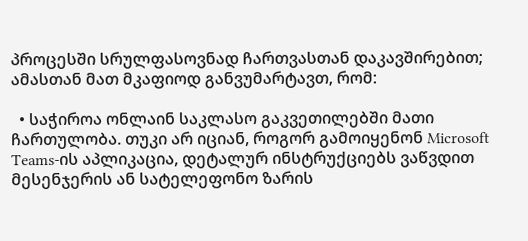პროცესში სრულფასოვნად ჩართვასთან დაკავშირებით; ამასთან მათ მკაფიოდ განვუმარტავთ, რომ:

  • საჭიროა ონლაინ საკლასო გაკვეთილებში მათი ჩართულობა. თუკი არ იციან, როგორ გამოიყენონ Microsoft Teams-ის აპლიკაცია, დეტალურ ინსტრუქციებს ვაწვდით მესენჯერის ან სატელეფონო ზარის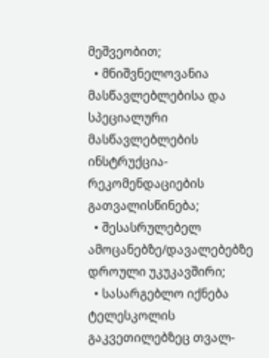მეშვეობით;
  • მნიშვნელოვანია მასწავლებლებისა და სპეციალური მასწავლებლების ინსტრუქცია-რეკომენდაციების გათვალისწინება;
  • შესასრულებელ ამოცანებზე/დავალებებზე დროული უკუკავშირი;
  • სასარგებლო იქნება ტელესკოლის გაკვეთილებზეც თვალ-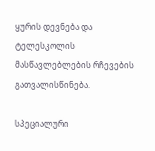ყურის დევნება და ტელესკოლის მასწავლებლების რჩევების გათვალისწინება.

სპეციალური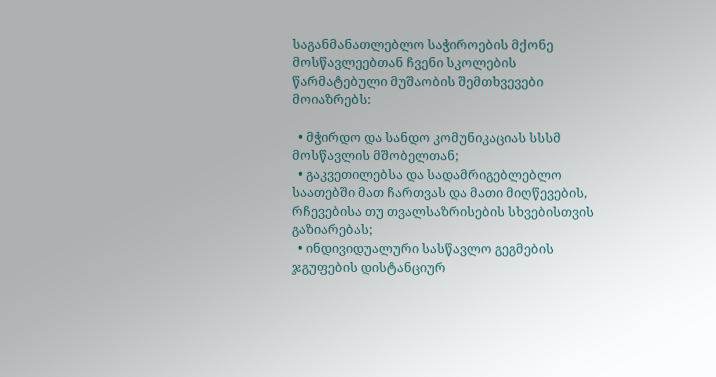საგანმანათლებლო საჭიროების მქონე მოსწავლეებთან ჩვენი სკოლების წარმატებული მუშაობის შემთხვევები მოიაზრებს:

  • მჭირდო და სანდო კომუნიკაციას სსსმ მოსწავლის მშობელთან;
  • გაკვეთილებსა და სადამრიგებლებლო საათებში მათ ჩართვას და მათი მიღწევების, რჩევებისა თუ თვალსაზრისების სხვებისთვის გაზიარებას;
  • ინდივიდუალური სასწავლო გეგმების ჯგუფების დისტანციურ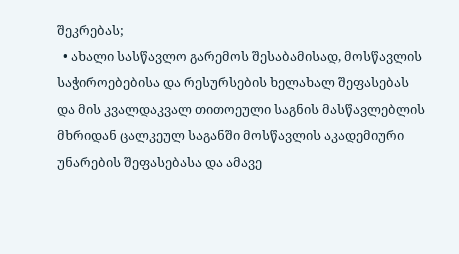შეკრებას;
  • ახალი სასწავლო გარემოს შესაბამისად, მოსწავლის საჭიროებებისა და რესურსების ხელახალ შეფასებას და მის კვალდაკვალ თითოეული საგნის მასწავლებლის მხრიდან ცალკეულ საგანში მოსწავლის აკადემიური უნარების შეფასებასა და ამავე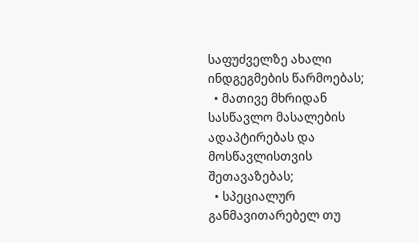საფუძველზე ახალი ინდგეგმების წარმოებას;
  • მათივე მხრიდან სასწავლო მასალების ადაპტირებას და მოსწავლისთვის შეთავაზებას;
  • სპეციალურ განმავითარებელ თუ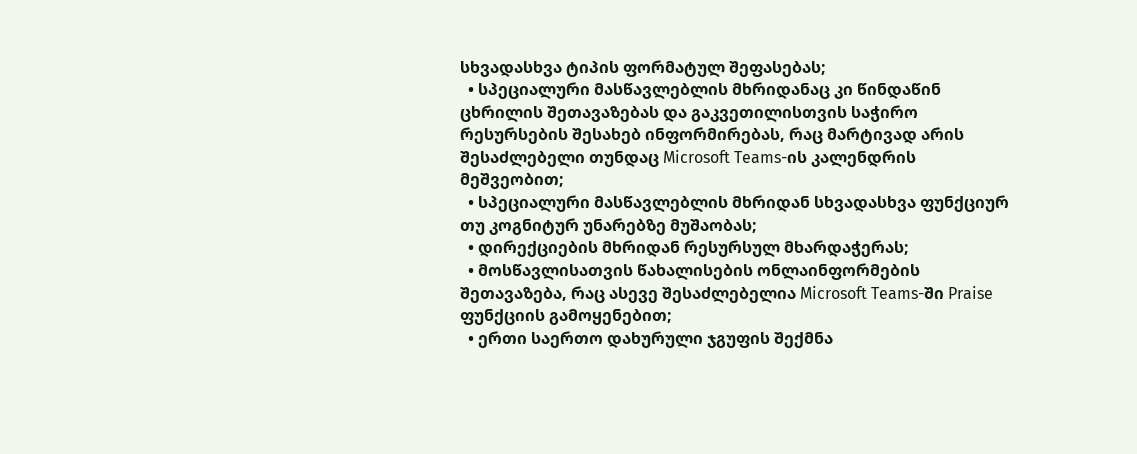სხვადასხვა ტიპის ფორმატულ შეფასებას;
  • სპეციალური მასწავლებლის მხრიდანაც კი წინდაწინ ცხრილის შეთავაზებას და გაკვეთილისთვის საჭირო რესურსების შესახებ ინფორმირებას, რაც მარტივად არის შესაძლებელი თუნდაც Microsoft Teams-ის კალენდრის მეშვეობით;
  • სპეციალური მასწავლებლის მხრიდან სხვადასხვა ფუნქციურ თუ კოგნიტურ უნარებზე მუშაობას;
  • დირექციების მხრიდან რესურსულ მხარდაჭერას;
  • მოსწავლისათვის წახალისების ონლაინფორმების შეთავაზება, რაც ასევე შესაძლებელია Microsoft Teams-ში Praise ფუნქციის გამოყენებით;
  • ერთი საერთო დახურული ჯგუფის შექმნა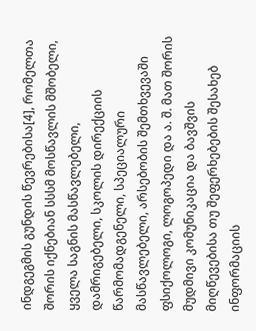ინდგეგმის გუნდის წევრებისა[4], რომელთა შორის იქნებიან სსსმ მოსწავლის მშობელი, ყველა საგნის მასწავლებელი, დამრიგებელი, სკოლის დირექციის წარმომადგენელი, სპეციალური მასწავლებელი, არსებობის შემთხვევაში ფსიქოლოგი, ლოგოპედი და ა. შ. მათ შორის მუდმივი კომუნიკაცია და ბავშვის მიღწევებისა თუ შეფერხებების შესახებ ინფორმაციის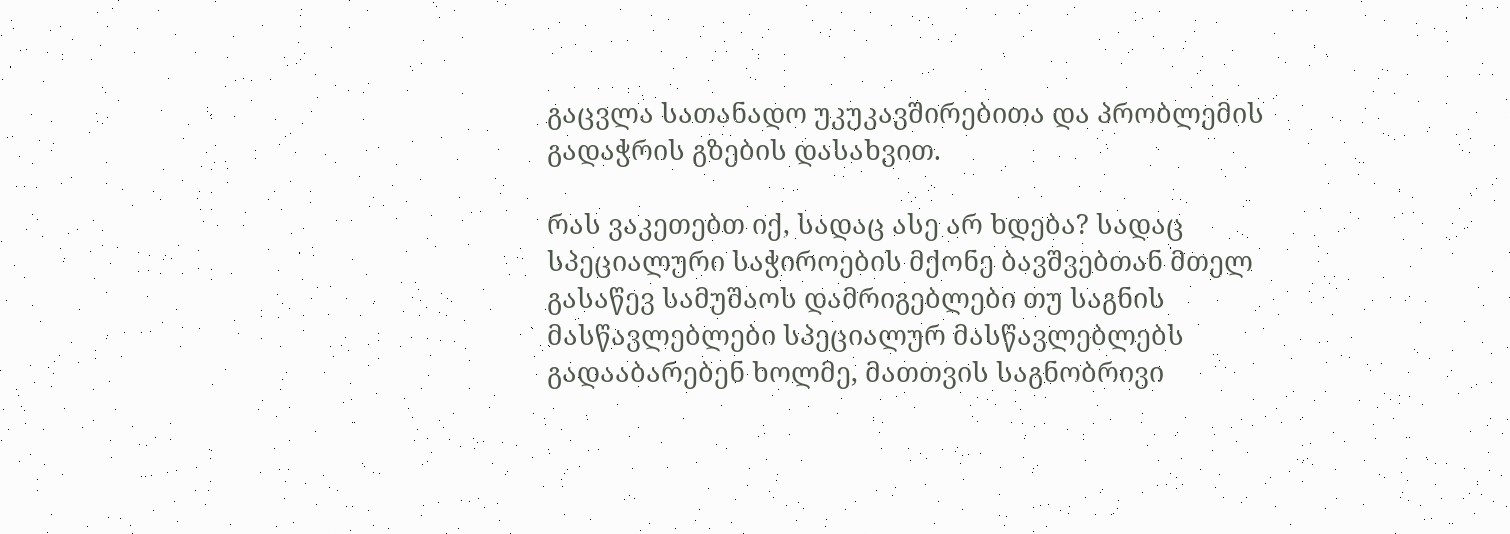გაცვლა სათანადო უკუკავშირებითა და პრობლემის გადაჭრის გზების დასახვით.

რას ვაკეთებთ იქ, სადაც ასე არ ხდება? სადაც სპეციალური საჭიროების მქონე ბავშვებთან მთელ გასაწევ სამუშაოს დამრიგებლები თუ საგნის მასწავლებლები სპეციალურ მასწავლებლებს გადააბარებენ ხოლმე, მათთვის საგნობრივი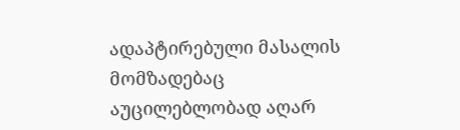ადაპტირებული მასალის მომზადებაც აუცილებლობად აღარ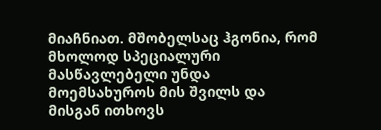მიაჩნიათ. მშობელსაც ჰგონია, რომ მხოლოდ სპეციალური მასწავლებელი უნდა მოემსახუროს მის შვილს და მისგან ითხოვს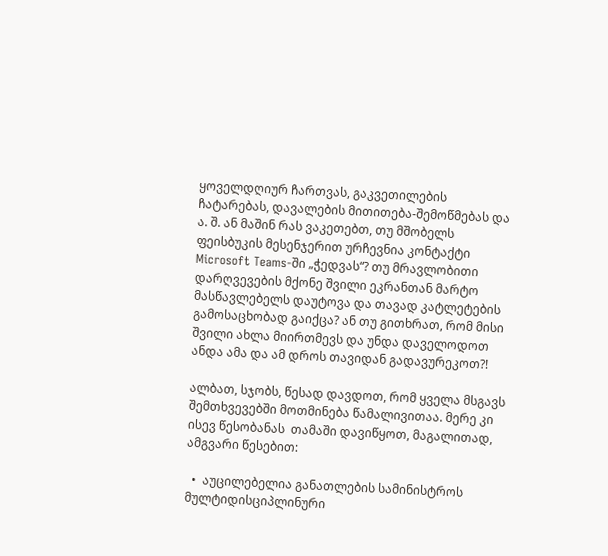ყოველდღიურ ჩართვას, გაკვეთილების ჩატარებას, დავალების მითითება-შემოწმებას და ა. შ. ან მაშინ რას ვაკეთებთ, თუ მშობელს ფეისბუკის მესენჯერით ურჩევნია კონტაქტი Microsoft Teams-ში „ჭედვას“? თუ მრავლობითი დარღვევების მქონე შვილი ეკრანთან მარტო მასწავლებელს დაუტოვა და თავად კატლეტების გამოსაცხობად გაიქცა? ან თუ გითხრათ, რომ მისი შვილი ახლა მიირთმევს და უნდა დაველოდოთ ანდა ამა და ამ დროს თავიდან გადავურეკოთ?!

ალბათ, სჯობს, წესად დავდოთ, რომ ყველა მსგავს შემთხვევებში მოთმინება წამალივითაა. მერე კი  ისევ წესობანას  თამაში დავიწყოთ, მაგალითად, ამგვარი წესებით:

  •  აუცილებელია განათლების სამინისტროს მულტიდისციპლინური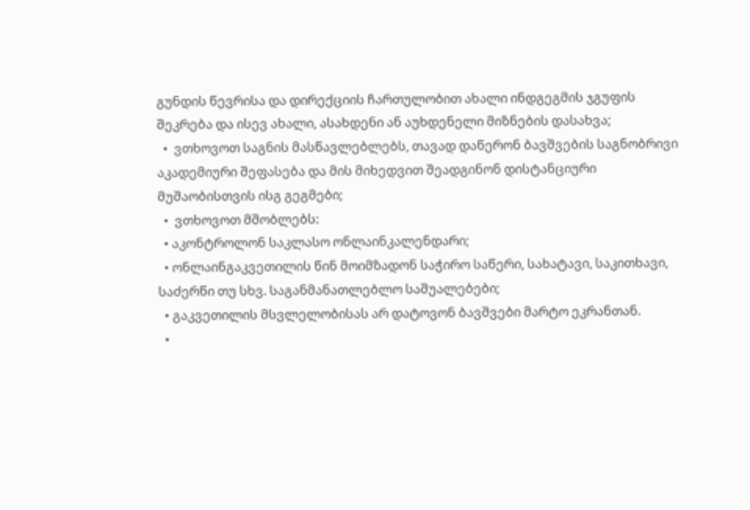გუნდის წევრისა და დირექციის ჩართულობით ახალი ინდგეგმის ჯგუფის შეკრება და ისევ ახალი, ასახდენი ან აუხდენელი მიზნების დასახვა;
  •  ვთხოვოთ საგნის მასწავლებლებს, თავად დაწერონ ბავშვების საგნობრივი აკადემიური შეფასება და მის მიხედვით შეადგინონ დისტანციური მუშაობისთვის ისგ გეგმები;
  •  ვთხოვოთ მშობლებს:
  • აკონტროლონ საკლასო ონლაინკალენდარი;
  • ონლაინგაკვეთილის წინ მოიმზადონ საჭირო საწერი, სახატავი, საკითხავი, საძერწი თუ სხვ. საგანმანათლებლო საშუალებები;
  • გაკვეთილის მსვლელობისას არ დატოვონ ბავშვები მარტო ეკრანთან.
  •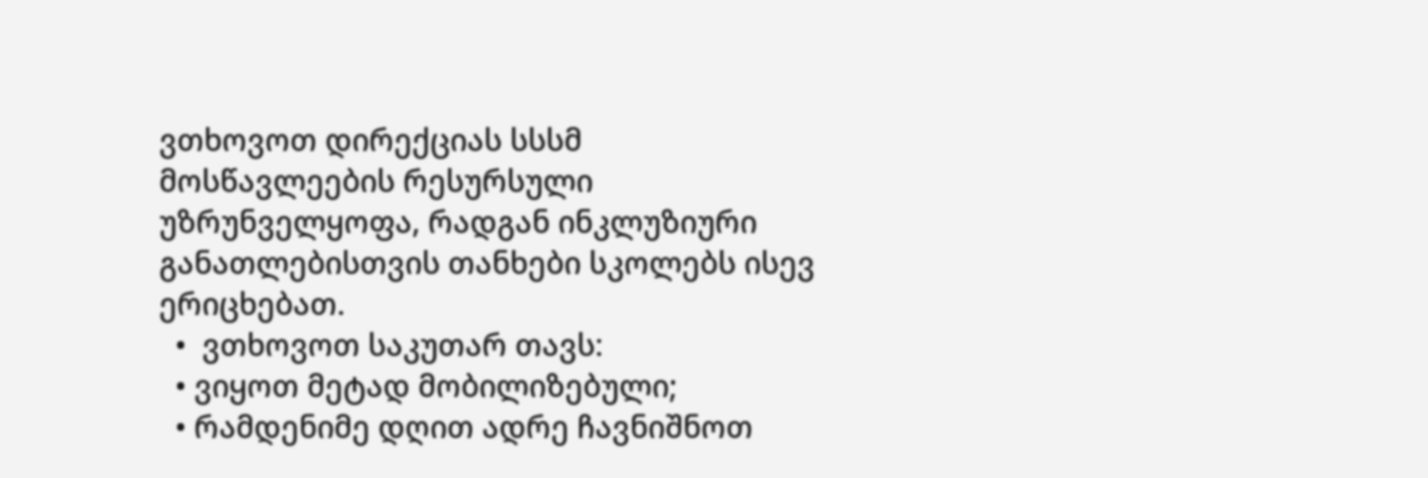ვთხოვოთ დირექციას სსსმ მოსწავლეების რესურსული უზრუნველყოფა, რადგან ინკლუზიური განათლებისთვის თანხები სკოლებს ისევ ერიცხებათ.
  •  ვთხოვოთ საკუთარ თავს:
  • ვიყოთ მეტად მობილიზებული;
  • რამდენიმე დღით ადრე ჩავნიშნოთ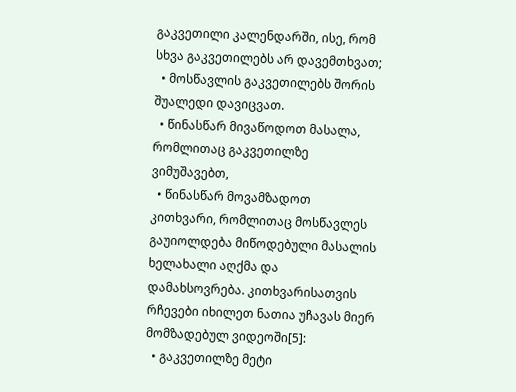გაკვეთილი კალენდარში, ისე, რომ სხვა გაკვეთილებს არ დავემთხვათ;
  • მოსწავლის გაკვეთილებს შორის შუალედი დავიცვათ.
  • წინასწარ მივაწოდოთ მასალა, რომლითაც გაკვეთილზე ვიმუშავებთ,
  • წინასწარ მოვამზადოთ კითხვარი, რომლითაც მოსწავლეს გაუიოლდება მიწოდებული მასალის ხელახალი აღქმა და დამახსოვრება. კითხვარისათვის რჩევები იხილეთ ნათია უჩავას მიერ მომზადებულ ვიდეოში[5]:
  • გაკვეთილზე მეტი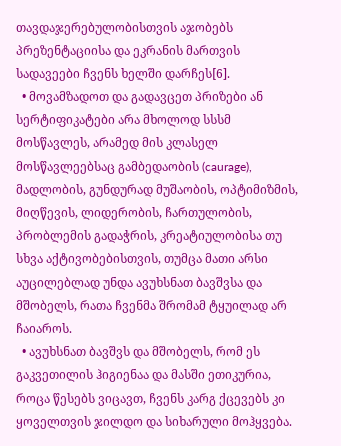თავდაჯერებულობისთვის აჯობებს პრეზენტაციისა და ეკრანის მართვის სადავეები ჩვენს ხელში დარჩეს[6].
  • მოვამზადოთ და გადავცეთ პრიზები ან სერტიფიკატები არა მხოლოდ სსსმ მოსწავლეს, არამედ მის კლასელ მოსწავლეებსაც გამბედაობის (caurage), მადლობის, გუნდურად მუშაობის, ოპტიმიზმის, მიღწევის, ლიდერობის, ჩართულობის, პრობლემის გადაჭრის, კრეატიულობისა თუ სხვა აქტივობებისთვის, თუმცა მათი არსი აუცილებლად უნდა ავუხსნათ ბავშვსა და მშობელს, რათა ჩვენმა შრომამ ტყუილად არ ჩაიაროს.
  • ავუხსნათ ბავშვს და მშობელს, რომ ეს გაკვეთილის ჰიგიენაა და მასში ეთიკურია, როცა წესებს ვიცავთ, ჩვენს კარგ ქცევებს კი ყოველთვის ჯილდო და სიხარული მოჰყვება.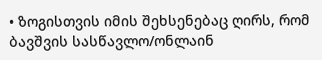• ზოგისთვის იმის შეხსენებაც ღირს, რომ ბავშვის სასწავლო/ონლაინ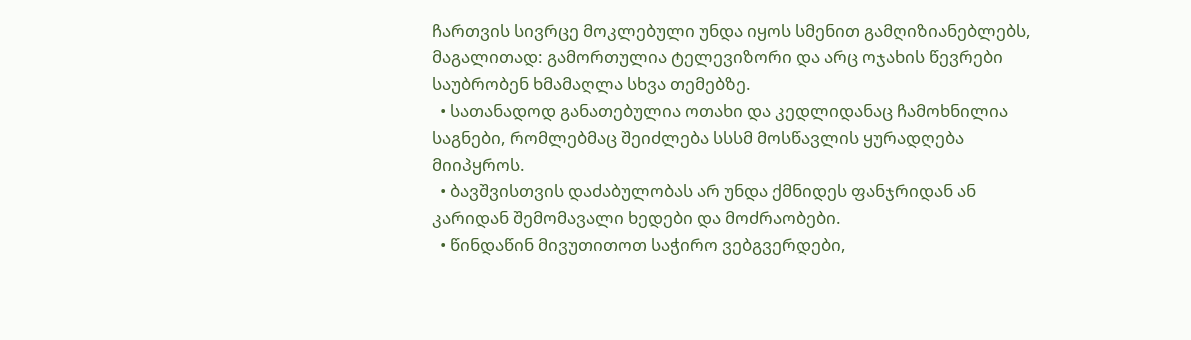ჩართვის სივრცე მოკლებული უნდა იყოს სმენით გამღიზიანებლებს, მაგალითად: გამორთულია ტელევიზორი და არც ოჯახის წევრები საუბრობენ ხმამაღლა სხვა თემებზე.
  • სათანადოდ განათებულია ოთახი და კედლიდანაც ჩამოხნილია საგნები, რომლებმაც შეიძლება სსსმ მოსწავლის ყურადღება მიიპყროს.
  • ბავშვისთვის დაძაბულობას არ უნდა ქმნიდეს ფანჯრიდან ან კარიდან შემომავალი ხედები და მოძრაობები.
  • წინდაწინ მივუთითოთ საჭირო ვებგვერდები,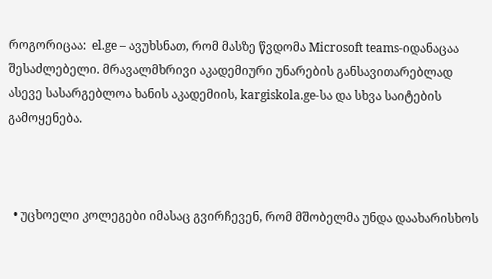როგორიცაა:  el.ge – ავუხსნათ, რომ მასზე წვდომა Microsoft teams-იდანაცაა შესაძლებელი. მრავალმხრივი აკადემიური უნარების განსავითარებლად ასევე სასარგებლოა ხანის აკადემიის, kargiskola.ge-სა და სხვა საიტების გამოყენება.



  • უცხოელი კოლეგები იმასაც გვირჩევენ, რომ მშობელმა უნდა დაახარისხოს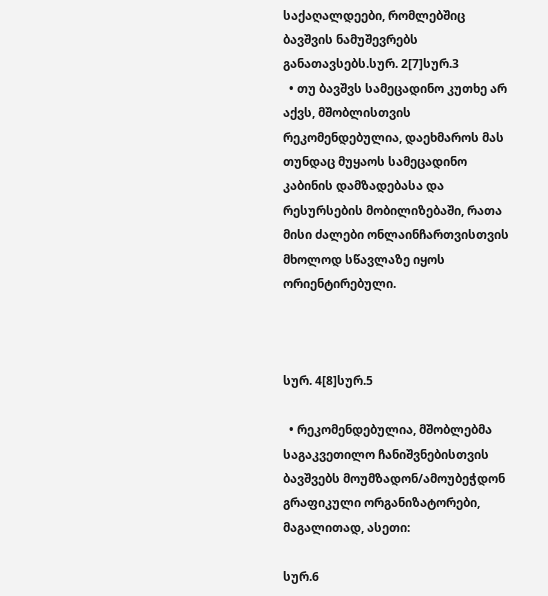საქაღალდეები, რომლებშიც ბავშვის ნამუშევრებს განათავსებს.სურ. 2[7]სურ.3
  • თუ ბავშვს სამეცადინო კუთხე არ აქვს, მშობლისთვის რეკომენდებულია, დაეხმაროს მას თუნდაც მუყაოს სამეცადინო კაბინის დამზადებასა და რესურსების მობილიზებაში, რათა მისი ძალები ონლაინჩართვისთვის მხოლოდ სწავლაზე იყოს ორიენტირებული.



სურ. 4[8]სურ.5

  • რეკომენდებულია, მშობლებმა საგაკვეთილო ჩანიშვნებისთვის ბავშვებს მოუმზადონ/ამოუბეჭდონ გრაფიკული ორგანიზატორები, მაგალითად, ასეთი:

სურ.6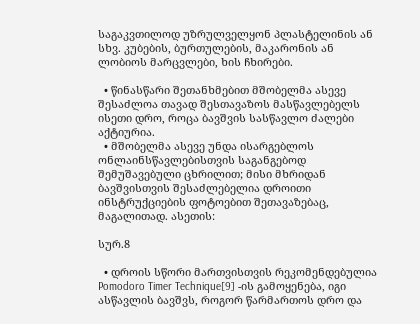საგაკვთილოდ უზრულველყონ პლასტელინის ან სხვ. კუბების, ბურთულების, მაკარონის ან ლობიოს მარცვლები, ხის ჩხირები.

  • წინასწარი შეთანხმებით მშობელმა ასევე შესაძლოა თავად შესთავაზოს მასწავლებელს ისეთი დრო, როცა ბავშვის სასწავლო ძალები აქტიურია.
  • მშობელმა ასევე უნდა ისარგებლოს ონლაინსწავლებისთვის საგანგებოდ შემუშავებული ცხრილით; მისი მხრიდან ბავშვისთვის შესაძლებელია დროითი ინსტრუქციების ფოტოებით შეთავაზებაც, მაგალითად. ასეთის:

სურ.8

  • დროის სწორი მართვისთვის რეკომენდებულია Pomodoro Timer Technique[9] -ის გამოყენება, იგი ასწავლის ბავშვს, როგორ წარმართოს დრო და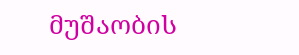მუშაობის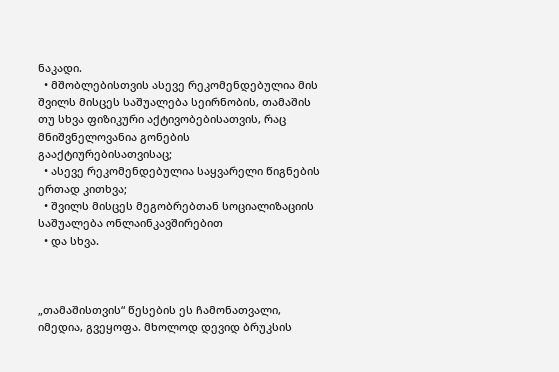ნაკადი.
  • მშობლებისთვის ასევე რეკომენდებულია მის შვილს მისცეს საშუალება სეირნობის, თამაშის თუ სხვა ფიზიკური აქტივობებისათვის, რაც მნიშვნელოვანია გონების გააქტიურებისათვისაც;
  • ასევე რეკომენდებულია საყვარელი წიგნების ერთად კითხვა;
  • შვილს მისცეს მეგობრებთან სოციალიზაციის საშუალება ონლაინკავშირებით
  • და სხვა.



„თამაშისთვის“ წესების ეს ჩამონათვალი, იმედია, გვეყოფა. მხოლოდ დევიდ ბრუკსის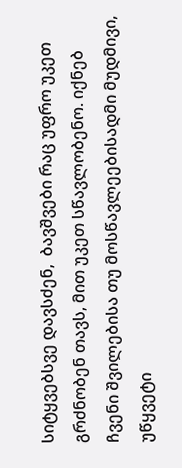სიტყვებსვე დავსძენ,  ბავშვები რაც უფრო უკეთ გრძნობენ თავს, მით უკეთ სწავლობენო. იქნებ ჩვენი შვილებისა თუ მოსწავლეებისადმი მუდმივი, უწყვეტი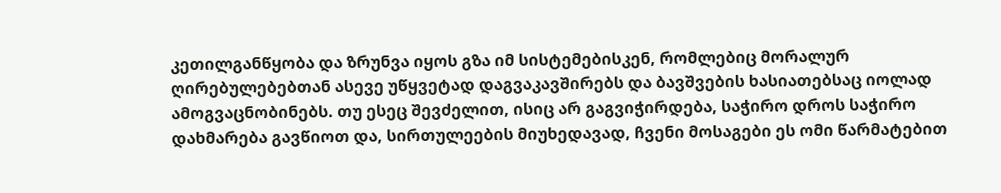კეთილგანწყობა და ზრუნვა იყოს გზა იმ სისტემებისკენ, რომლებიც მორალურ ღირებულებებთან ასევე უწყვეტად დაგვაკავშირებს და ბავშვების ხასიათებსაც იოლად ამოგვაცნობინებს. თუ ესეც შევძელით, ისიც არ გაგვიჭირდება, საჭირო დროს საჭირო დახმარება გავწიოთ და, სირთულეების მიუხედავად, ჩვენი მოსაგები ეს ომი წარმატებით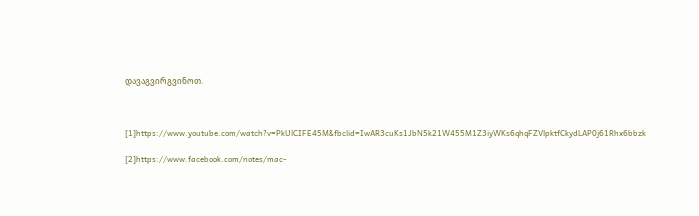დავაგვირგვინოთ.



[1]https://www.youtube.com/watch?v=PkUlCIFE45M&fbclid=IwAR3cuKs1JbN5k21W455M1Z3iyWKs6qhqFZVlpktfCkydLAP0j61Rhx6bbzk

[2]https://www.facebook.com/notes/mac-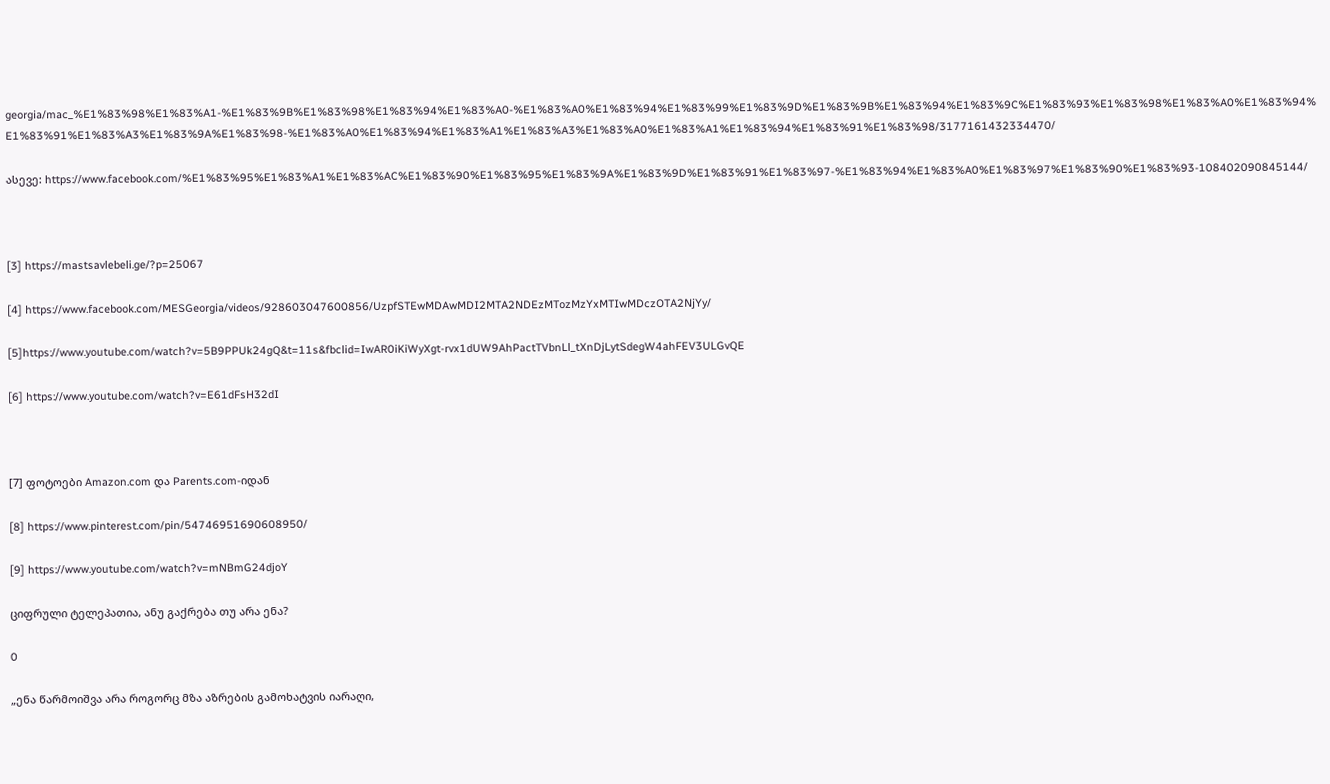georgia/mac_%E1%83%98%E1%83%A1-%E1%83%9B%E1%83%98%E1%83%94%E1%83%A0-%E1%83%A0%E1%83%94%E1%83%99%E1%83%9D%E1%83%9B%E1%83%94%E1%83%9C%E1%83%93%E1%83%98%E1%83%A0%E1%83%94%E1%83%91%E1%83%A3%E1%83%9A%E1%83%98-%E1%83%A0%E1%83%94%E1%83%A1%E1%83%A3%E1%83%A0%E1%83%A1%E1%83%94%E1%83%91%E1%83%98/3177161432334470/

ასევე: https://www.facebook.com/%E1%83%95%E1%83%A1%E1%83%AC%E1%83%90%E1%83%95%E1%83%9A%E1%83%9D%E1%83%91%E1%83%97-%E1%83%94%E1%83%A0%E1%83%97%E1%83%90%E1%83%93-108402090845144/



[3] https://mastsavlebeli.ge/?p=25067

[4] https://www.facebook.com/MESGeorgia/videos/928603047600856/UzpfSTEwMDAwMDI2MTA2NDEzMTozMzYxMTIwMDczOTA2NjYy/

[5]https://www.youtube.com/watch?v=5B9PPUk24gQ&t=11s&fbclid=IwAR0iKiWyXgt-rvx1dUW9AhPactTVbnLl_tXnDjLytSdegW4ahFEV3ULGvQE

[6] https://www.youtube.com/watch?v=E61dFsH32dI



[7] ფოტოები Amazon.com და Parents.com-იდან

[8] https://www.pinterest.com/pin/54746951690608950/

[9] https://www.youtube.com/watch?v=mNBmG24djoY

ციფრული ტელეპათია, ანუ გაქრება თუ არა ენა?

0

„ენა წარმოიშვა არა როგორც მზა აზრების გამოხატვის იარაღი,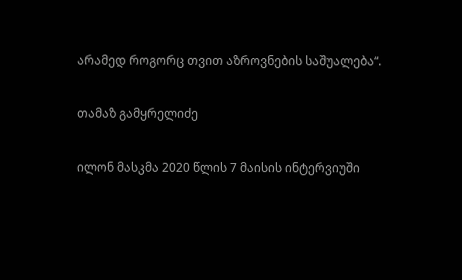არამედ როგორც თვით აზროვნების საშუალება“.

თამაზ გამყრელიძე

ილონ მასკმა 2020 წლის 7 მაისის ინტერვიუში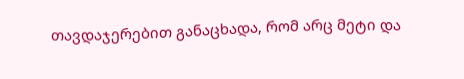თავდაჯერებით განაცხადა, რომ არც მეტი და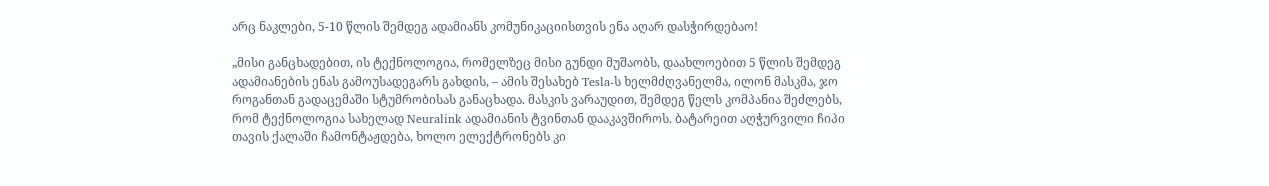არც ნაკლები, 5-10 წლის შემდეგ ადამიანს კომუნიკაციისთვის ენა აღარ დასჭირდებაო!

„მისი განცხადებით, ის ტექნოლოგია, რომელზეც მისი გუნდი მუშაობს, დაახლოებით 5 წლის შემდეგ ადამიანების ენას გამოუსადეგარს გახდის, – ამის შესახებ Tesla-ს ხელმძღვანელმა, ილონ მასკმა, ჯო როგანთან გადაცემაში სტუმრობისას განაცხადა. მასკის ვარაუდით, შემდეგ წელს კომპანია შეძლებს, რომ ტექნოლოგია სახელად Neuralink ადამიანის ტვინთან დააკავშიროს. ბატარეით აღჭურვილი ჩიპი თავის ქალაში ჩამონტაჟდება, ხოლო ელექტრონებს კი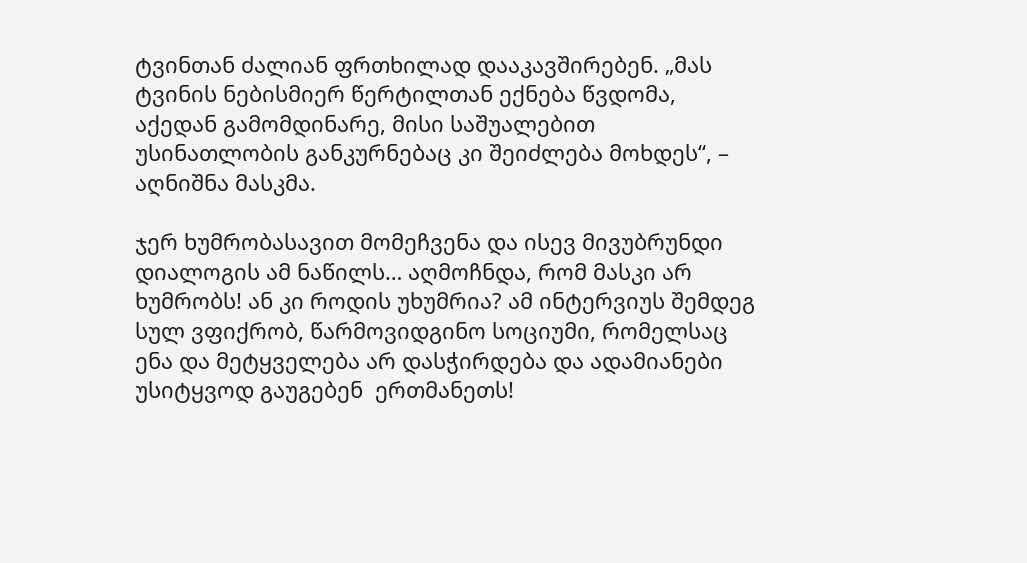ტვინთან ძალიან ფრთხილად დააკავშირებენ. „მას ტვინის ნებისმიერ წერტილთან ექნება წვდომა, აქედან გამომდინარე, მისი საშუალებით უსინათლობის განკურნებაც კი შეიძლება მოხდეს“, – აღნიშნა მასკმა.

ჯერ ხუმრობასავით მომეჩვენა და ისევ მივუბრუნდი დიალოგის ამ ნაწილს… აღმოჩნდა, რომ მასკი არ ხუმრობს! ან კი როდის უხუმრია? ამ ინტერვიუს შემდეგ სულ ვფიქრობ, წარმოვიდგინო სოციუმი, რომელსაც ენა და მეტყველება არ დასჭირდება და ადამიანები   უსიტყვოდ გაუგებენ  ერთმანეთს!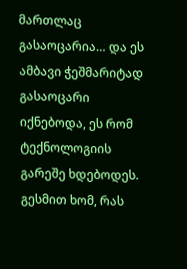მართლაც გასაოცარია… და ეს ამბავი ჭეშმარიტად გასაოცარი იქნებოდა, ეს რომ ტექნოლოგიის გარეშე ხდებოდეს. გესმით ხომ, რას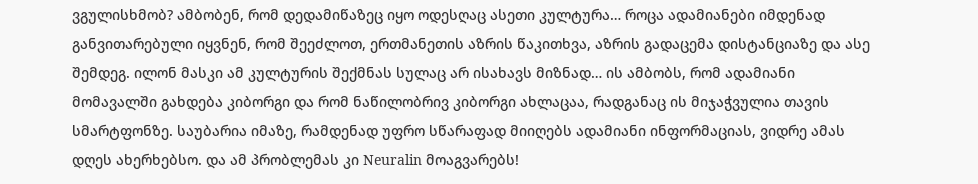ვგულისხმობ? ამბობენ, რომ დედამიწაზეც იყო ოდესღაც ასეთი კულტურა… როცა ადამიანები იმდენად განვითარებული იყვნენ, რომ შეეძლოთ, ერთმანეთის აზრის წაკითხვა, აზრის გადაცემა დისტანციაზე და ასე შემდეგ. ილონ მასკი ამ კულტურის შექმნას სულაც არ ისახავს მიზნად… ის ამბობს, რომ ადამიანი მომავალში გახდება კიბორგი და რომ ნაწილობრივ კიბორგი ახლაცაა, რადგანაც ის მიჯაჭვულია თავის სმარტფონზე. საუბარია იმაზე, რამდენად უფრო სწარაფად მიიღებს ადამიანი ინფორმაციას, ვიდრე ამას დღეს ახერხებსო. და ამ პრობლემას კი Neuralin მოაგვარებს!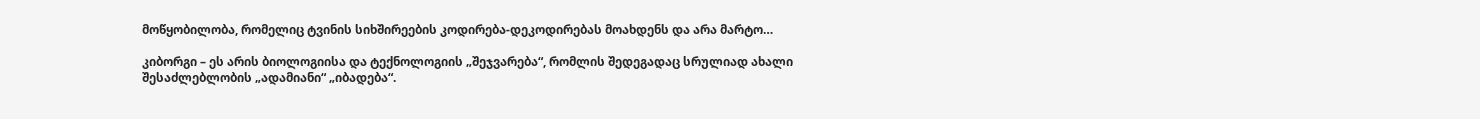მოწყობილობა, რომელიც ტვინის სიხშირეების კოდირება-დეკოდირებას მოახდენს და არა მარტო…

კიბორგი – ეს არის ბიოლოგიისა და ტექნოლოგიის „შეჯვარება“, რომლის შედეგადაც სრულიად ახალი შესაძლებლობის „ადამიანი“ „იბადება“.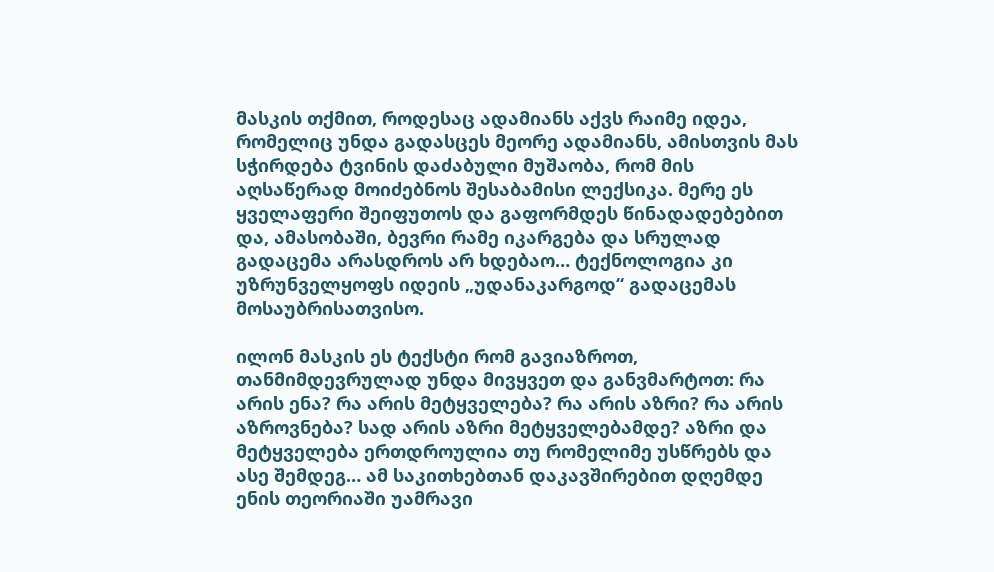მასკის თქმით, როდესაც ადამიანს აქვს რაიმე იდეა, რომელიც უნდა გადასცეს მეორე ადამიანს, ამისთვის მას სჭირდება ტვინის დაძაბული მუშაობა, რომ მის აღსაწერად მოიძებნოს შესაბამისი ლექსიკა. მერე ეს ყველაფერი შეიფუთოს და გაფორმდეს წინადადებებით და, ამასობაში, ბევრი რამე იკარგება და სრულად გადაცემა არასდროს არ ხდებაო… ტექნოლოგია კი უზრუნველყოფს იდეის „უდანაკარგოდ“ გადაცემას მოსაუბრისათვისო.

ილონ მასკის ეს ტექსტი რომ გავიაზროთ, თანმიმდევრულად უნდა მივყვეთ და განვმარტოთ: რა არის ენა? რა არის მეტყველება? რა არის აზრი? რა არის აზროვნება? სად არის აზრი მეტყველებამდე? აზრი და მეტყველება ერთდროულია თუ რომელიმე უსწრებს და ასე შემდეგ… ამ საკითხებთან დაკავშირებით დღემდე ენის თეორიაში უამრავი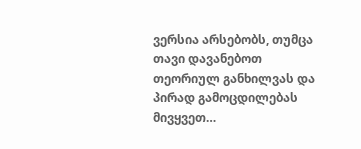ვერსია არსებობს, თუმცა თავი დავანებოთ თეორიულ განხილვას და პირად გამოცდილებას მივყვეთ…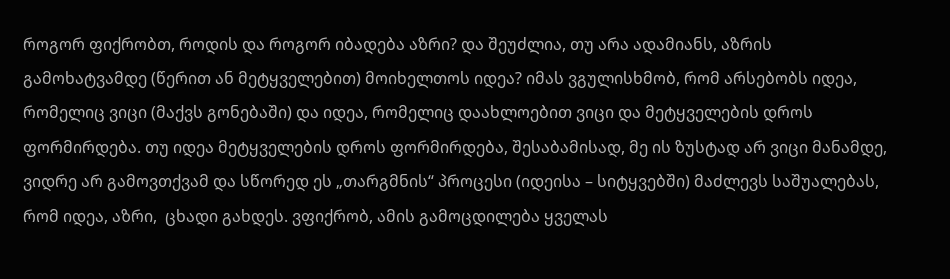როგორ ფიქრობთ, როდის და როგორ იბადება აზრი? და შეუძლია, თუ არა ადამიანს, აზრის გამოხატვამდე (წერით ან მეტყველებით) მოიხელთოს იდეა? იმას ვგულისხმობ, რომ არსებობს იდეა, რომელიც ვიცი (მაქვს გონებაში) და იდეა, რომელიც დაახლოებით ვიცი და მეტყველების დროს ფორმირდება. თუ იდეა მეტყველების დროს ფორმირდება, შესაბამისად, მე ის ზუსტად არ ვიცი მანამდე, ვიდრე არ გამოვთქვამ და სწორედ ეს „თარგმნის“ პროცესი (იდეისა – სიტყვებში) მაძლევს საშუალებას, რომ იდეა, აზრი,  ცხადი გახდეს. ვფიქრობ, ამის გამოცდილება ყველას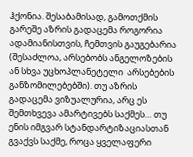ჰქონია. შესაბამისად, გამოთქმის გარეშე აზრის გადაცემა როგორია ადამიანისთვის, ჩემთვის გაუგებარია (შესაძლოა, არსებობს ანგელოზების ან სხვა უცხოპლანეტელი  არსებების განზომილებებში). თუ აზრის გადაცემა ვიზუალურია, არც ეს შემთხვევა ამარტივებს საქმეს… თუ ენის იმგვარ სტანდარტიზაციასთან გვაქვს საქმე, როცა ყველაფერი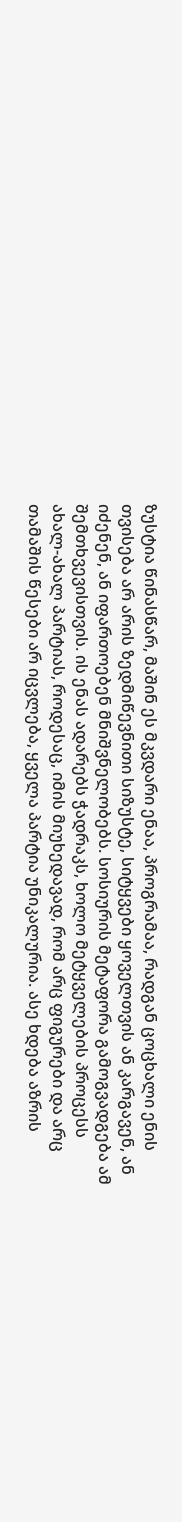ზუსტია წინასწარ, მაშინ ეს მკვდარი ენაა, პროგრამაა, რადგან ცოცხალი ენის თვისება არ არის ზედმიწევნითი სიზუსტე, სიტყვები ყოველთვის ან კარგავენ, ან იძენენ, ან იფართოებენ მნიშვნელობებს. სოსიურის მეტაფორა გამოგვადგება ამ შემთხვევისთვის. ის ენას ადარებს ჭადრაკს, ხოლო მეტყველების პროცესს ახალ-ახალ პარტიას, როდესაც, იმის მიუხედავად, რომ არც ფიგურები და არც  თამაშის წესები არ იცვლება, ყველა პარტია უნიკალურია. ასე ხდება აზრის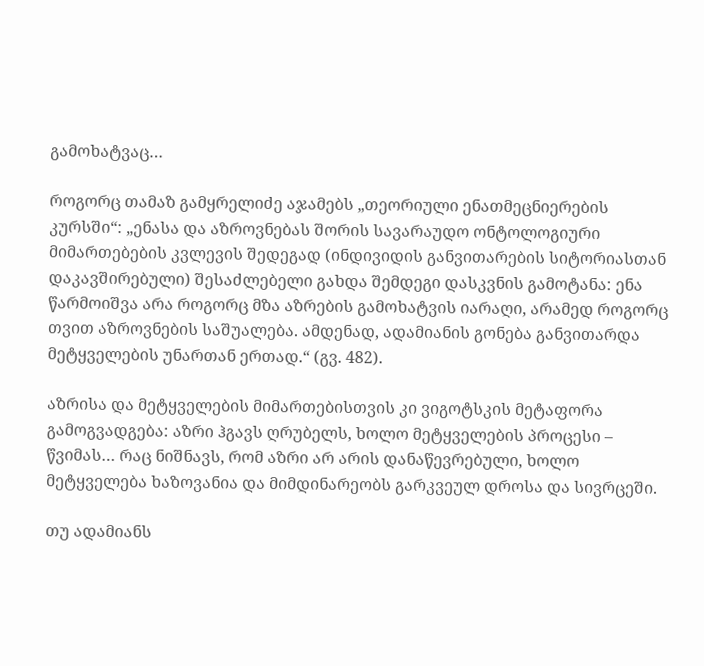გამოხატვაც…

როგორც თამაზ გამყრელიძე აჯამებს „თეორიული ენათმეცნიერების კურსში“: „ენასა და აზროვნებას შორის სავარაუდო ონტოლოგიური მიმართებების კვლევის შედეგად (ინდივიდის განვითარების სიტორიასთან დაკავშირებული) შესაძლებელი გახდა შემდეგი დასკვნის გამოტანა: ენა წარმოიშვა არა როგორც მზა აზრების გამოხატვის იარაღი, არამედ როგორც თვით აზროვნების საშუალება. ამდენად, ადამიანის გონება განვითარდა მეტყველების უნართან ერთად.“ (გვ. 482).

აზრისა და მეტყველების მიმართებისთვის კი ვიგოტსკის მეტაფორა გამოგვადგება: აზრი ჰგავს ღრუბელს, ხოლო მეტყველების პროცესი – წვიმას… რაც ნიშნავს, რომ აზრი არ არის დანაწევრებული, ხოლო მეტყველება ხაზოვანია და მიმდინარეობს გარკვეულ დროსა და სივრცეში.

თუ ადამიანს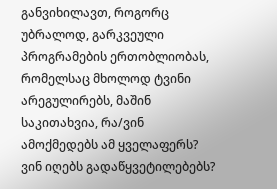განვიხილავთ, როგორც უბრალოდ, გარკვეული პროგრამების ერთობლიობას, რომელსაც მხოლოდ ტვინი არეგულირებს, მაშინ საკითახვია, რა/ვინ ამოქმედებს ამ ყველაფერს? ვინ იღებს გადაწყვეტილებებს?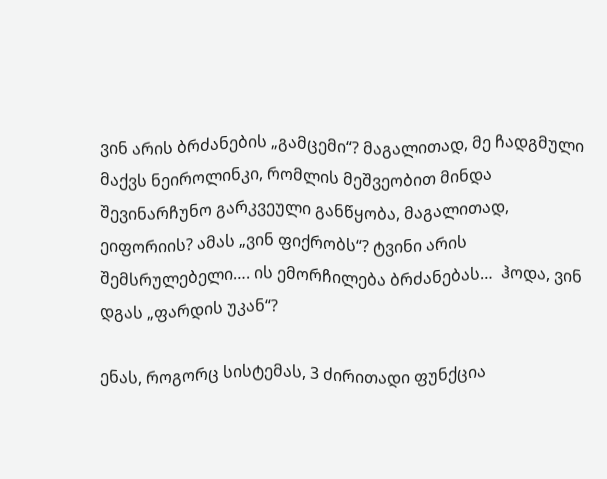ვინ არის ბრძანების „გამცემი“? მაგალითად, მე ჩადგმული მაქვს ნეიროლინკი, რომლის მეშვეობით მინდა შევინარჩუნო გარკვეული განწყობა, მაგალითად, ეიფორიის? ამას „ვინ ფიქრობს“? ტვინი არის შემსრულებელი…. ის ემორჩილება ბრძანებას…  ჰოდა, ვინ დგას „ფარდის უკან“?

ენას, როგორც სისტემას, 3 ძირითადი ფუნქცია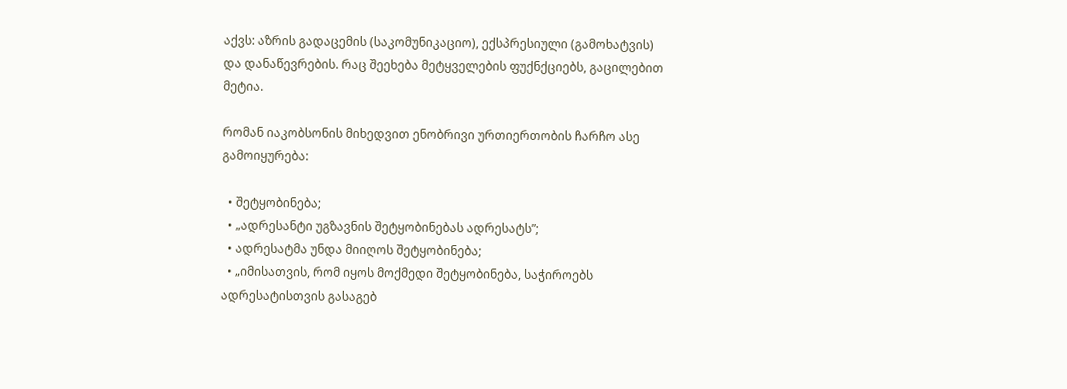აქვს: აზრის გადაცემის (საკომუნიკაციო), ექსპრესიული (გამოხატვის) და დანაწევრების. რაც შეეხება მეტყველების ფუქნქციებს, გაცილებით მეტია.

რომან იაკობსონის მიხედვით ენობრივი ურთიერთობის ჩარჩო ასე გამოიყურება:

  • შეტყობინება;
  • „ადრესანტი უგზავნის შეტყობინებას ადრესატს”;
  • ადრესატმა უნდა მიიღოს შეტყობინება;
  • „იმისათვის, რომ იყოს მოქმედი შეტყობინება, საჭიროებს ადრესატისთვის გასაგებ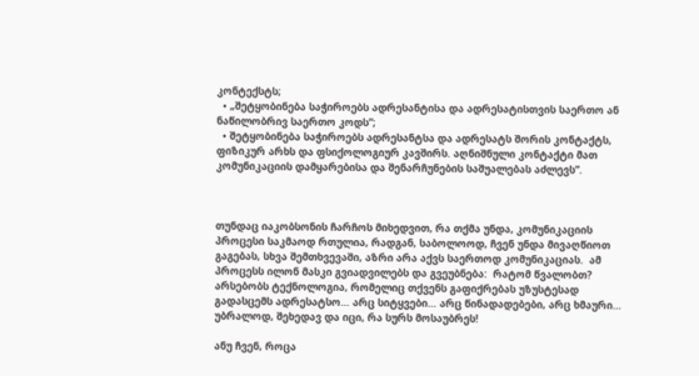კონტექსტს;
  • „შეტყობინება საჭიროებს ადრესანტისა და ადრესატისთვის საერთო ან ნაწილობრივ საერთო კოდს”;
  • შეტყობინება საჭიროებს ადრესანტსა და ადრესატს შორის კონტაქტს, ფიზიკურ არხს და ფსიქოლოგიურ კავშირს. აღნიშნული კონტაქტი მათ კომუნიკაციის დამყარებისა და შენარჩუნების საშუალებას აძლევს”.



თუნდაც იაკობსონის ჩარჩოს მიხედვით, რა თქმა უნდა, კომუნიკაციის პროცესი საკმაოდ რთულია, რადგან, საბოლოოდ, ჩვენ უნდა მივაღწიოთ გაგებას, სხვა შემთხვევაში, აზრი არა აქვს საერთოდ კომუნიკაციას.  ამ პროცესს ილონ მასკი გვიადვილებს და გვეუბნება:  რატომ წვალობთ? არსებობს ტექნოლოგია, რომელიც თქვენს გაფიქრებას უზუსტესად გადასცემს ადრესატსო… არც სიტყვები… არც წინადადებები, არც ხმაური… უბრალოდ, შეხედავ და იცი, რა სურს მოსაუბრეს!

ანუ ჩვენ, როცა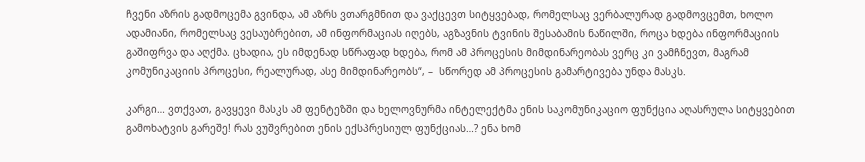ჩვენი აზრის გადმოცემა გვინდა, ამ აზრს ვთარგმნით და ვაქცევთ სიტყვებად, რომელსაც ვერბალურად გადმოვცემთ, ხოლო ადამიანი, რომელსაც ვესაუბრებით, ამ ინფორმაციას იღებს, აგზავნის ტვინის შესაბამის ნაწილში, როცა ხდება ინფორმაციის გაშიფრვა და აღქმა. ცხადია, ეს იმდენად სწრაფად ხდება, რომ ამ პროცესის მიმდინარეობას ვერც კი ვამჩნევთ, მაგრამ კომუნიკაციის პროცესი, რეალურად, ასე მიმდინარეობს“, –  სწორედ ამ პროცესის გამარტივება უნდა მასკს.

კარგი… ვთქვათ, გავყევი მასკს ამ ფენტეზში და ხელოვნურმა ინტელექტმა ენის საკომუნიკაციო ფუნქცია აღასრულა სიტყვებით გამოხატვის გარეშე! რას ვუშვრებით ენის ექსპრესიულ ფუნქციას…? ენა ხომ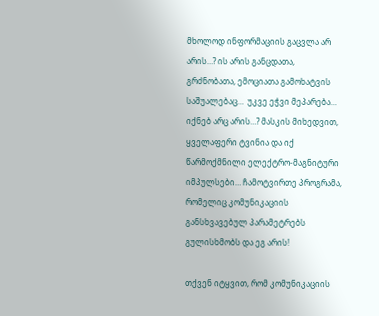მხოლოდ ინფორმაციის გაცვლა არ არის…? ის არის განცდათა, გრძნობათა, ემოციათა გამოხატვის საშუალებაც…  უკვე ეჭვი მეპარება… იქნებ არც არის…? მასკის მიხედვით, ყველაფერი ტვინია და იქ წარმოქმნილი ელექტრო-მაგნიტური იმპულსები… ჩამოტვირთე პროგრამა, რომელიც კომუნიკაციის განსხვავებულ პარამეტრებს გულისხმობს და ეგ არის!

თქვენ იტყვით, რომ კომუნიკაციის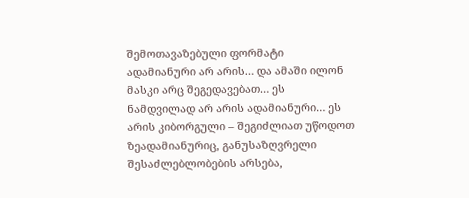შემოთავაზებული ფორმატი  ადამიანური არ არის… და ამაში ილონ მასკი არც შეგედავებათ… ეს ნამდვილად არ არის ადამიანური… ეს არის კიბორგული – შეგიძლიათ უწოდოთ ზეადამიანურიც, განუსაზღვრელი შესაძლებლობების არსება,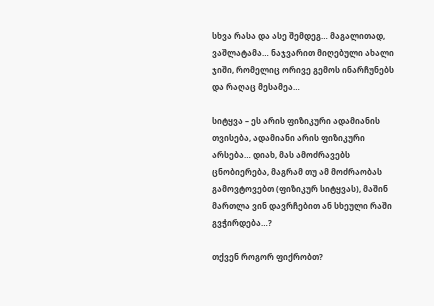სხვა რასა და ასე შემდეგ… მაგალითად, ვაშლატამა… ნაჯვარით მიღებული ახალი ჯიში, რომელიც ორივე გემოს ინარჩუნებს და რაღაც მესამეა…

სიტყვა – ეს არის ფიზიკური ადამიანის თვისება, ადამიანი არის ფიზიკური არსება… დიახ, მას ამოძრავებს ცნობიერება, მაგრამ თუ ამ მოძრაობას გამოვტოვებთ (ფიზიკურ სიტყვას), მაშინ მართლა ვინ დავრჩებით ან სხეული რაში გვჭირდება…?

თქვენ როგორ ფიქრობთ?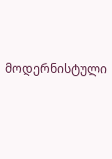მოდერნისტული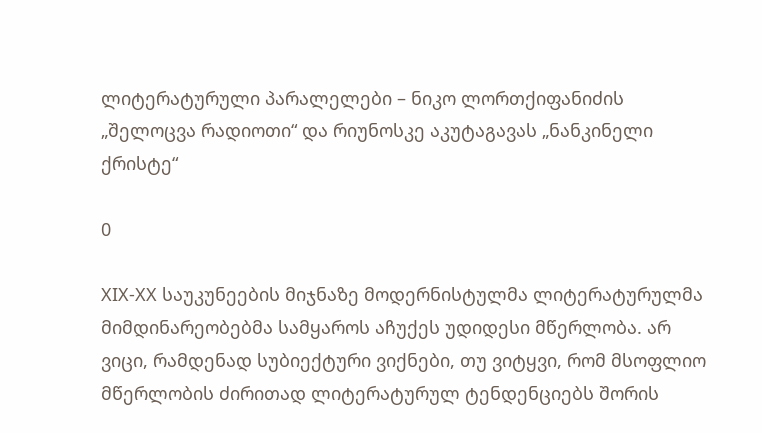ლიტერატურული პარალელები – ნიკო ლორთქიფანიძის „შელოცვა რადიოთი“ და რიუნოსკე აკუტაგავას „ნანკინელი ქრისტე“

0

XIX-XX საუკუნეების მიჯნაზე მოდერნისტულმა ლიტერატურულმა მიმდინარეობებმა სამყაროს აჩუქეს უდიდესი მწერლობა. არ ვიცი, რამდენად სუბიექტური ვიქნები, თუ ვიტყვი, რომ მსოფლიო მწერლობის ძირითად ლიტერატურულ ტენდენციებს შორის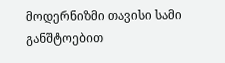მოდერნიზმი თავისი სამი განშტოებით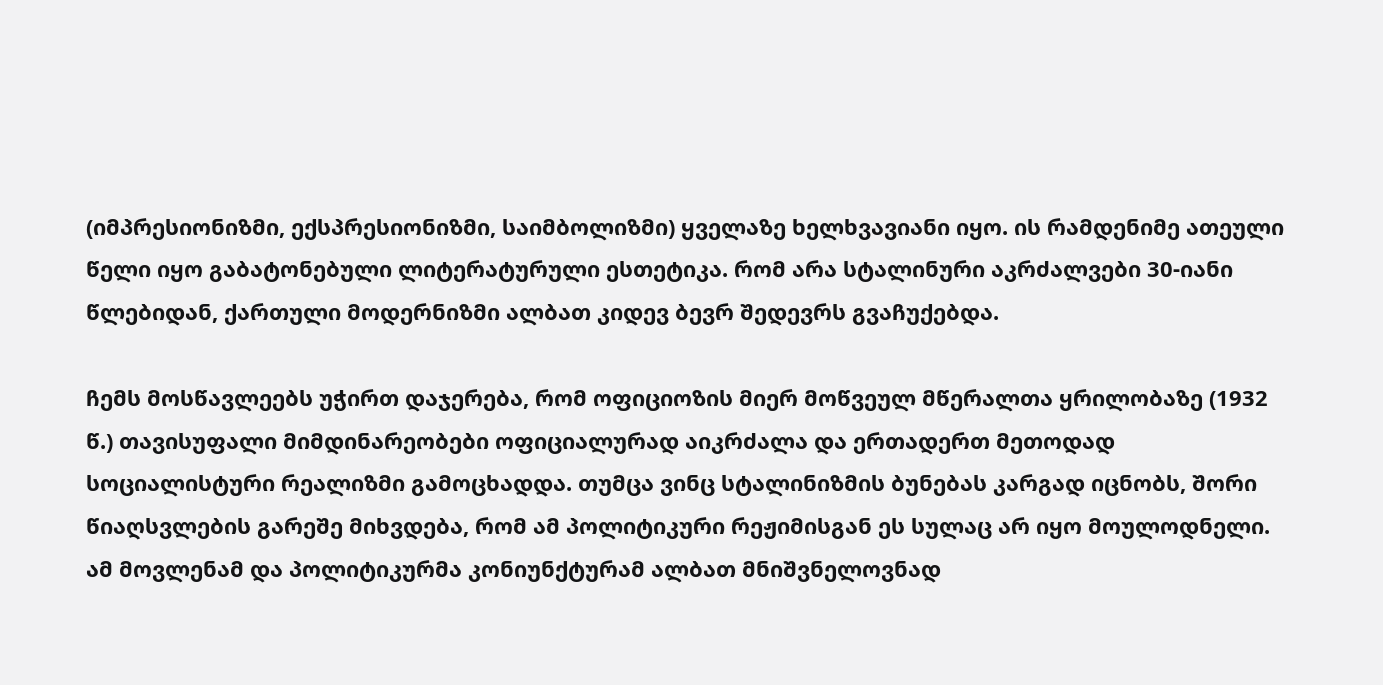(იმპრესიონიზმი, ექსპრესიონიზმი, საიმბოლიზმი) ყველაზე ხელხვავიანი იყო. ის რამდენიმე ათეული წელი იყო გაბატონებული ლიტერატურული ესთეტიკა. რომ არა სტალინური აკრძალვები 30-იანი წლებიდან, ქართული მოდერნიზმი ალბათ კიდევ ბევრ შედევრს გვაჩუქებდა.

ჩემს მოსწავლეებს უჭირთ დაჯერება, რომ ოფიციოზის მიერ მოწვეულ მწერალთა ყრილობაზე (1932 წ.) თავისუფალი მიმდინარეობები ოფიციალურად აიკრძალა და ერთადერთ მეთოდად სოციალისტური რეალიზმი გამოცხადდა. თუმცა ვინც სტალინიზმის ბუნებას კარგად იცნობს, შორი წიაღსვლების გარეშე მიხვდება, რომ ამ პოლიტიკური რეჟიმისგან ეს სულაც არ იყო მოულოდნელი. ამ მოვლენამ და პოლიტიკურმა კონიუნქტურამ ალბათ მნიშვნელოვნად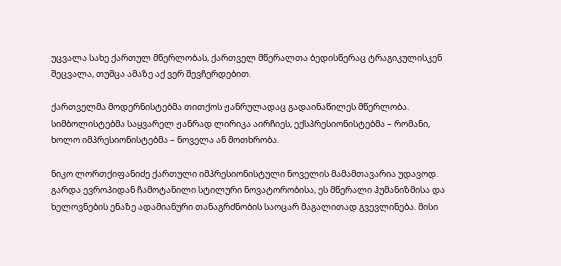უცვალა სახე ქართულ მწერლობას, ქართველ მწერალთა ბედისწერაც ტრაგიკულისკენ შეცვალა, თუმცა ამაზე აქ ვერ შევჩერდებით.

ქართველმა მოდერნისტებმა თითქოს ჟანრულადაც გადაინაწილეს მწერლობა. სიმბოლისტებმა საყვარელ ჟანრად ლირიკა აირჩიეს, ექსპრესიონისტებმა – რომანი, ხოლო იმპრესიონისტებმა – ნოველა ან მოთხრობა.

ნიკო ლორთქიფანიძე ქართული იმპრესიონისტული ნოველის მამამთავარია უდავოდ. გარდა ევროპიდან ჩამოტანილი სტილური ნოვატორობისა, ეს მწერალი ჰუმანიზმისა და ხელოვნების ენაზე ადამიანური თანაგრძნობის საოცარ მაგალითად გვევლინება. მისი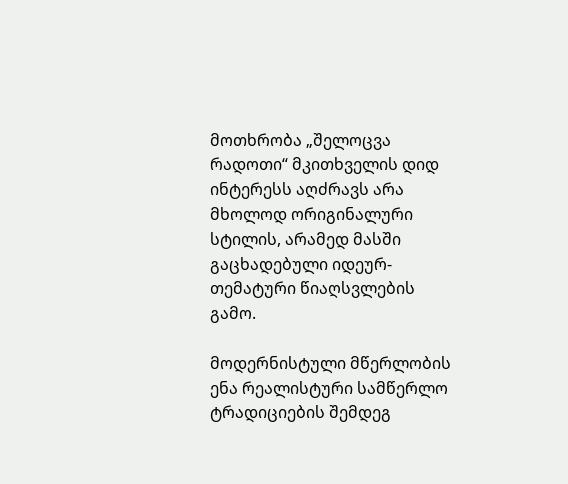მოთხრობა „შელოცვა რადოთი“ მკითხველის დიდ ინტერესს აღძრავს არა მხოლოდ ორიგინალური სტილის, არამედ მასში გაცხადებული იდეურ-თემატური წიაღსვლების გამო.

მოდერნისტული მწერლობის ენა რეალისტური სამწერლო ტრადიციების შემდეგ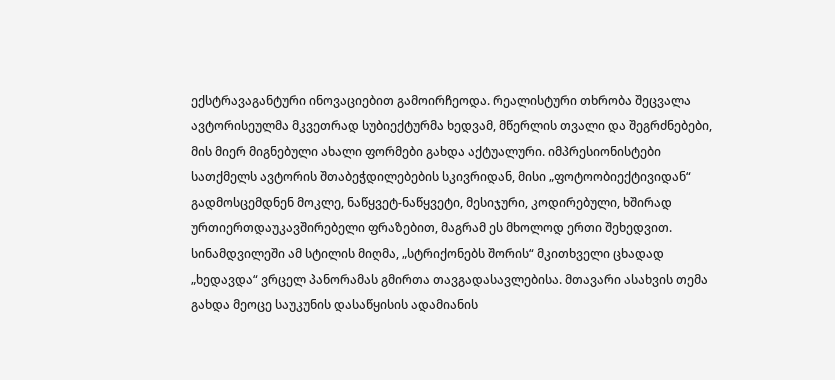ექსტრავაგანტური ინოვაციებით გამოირჩეოდა. რეალისტური თხრობა შეცვალა ავტორისეულმა მკვეთრად სუბიექტურმა ხედვამ, მწერლის თვალი და შეგრძნებები, მის მიერ მიგნებული ახალი ფორმები გახდა აქტუალური. იმპრესიონისტები სათქმელს ავტორის შთაბეჭდილებების სკივრიდან, მისი „ფოტოობიექტივიდან“ გადმოსცემდნენ მოკლე, ნაწყვეტ-ნაწყვეტი, მესიჯური, კოდირებული, ხშირად ურთიერთდაუკავშირებელი ფრაზებით, მაგრამ ეს მხოლოდ ერთი შეხედვით. სინამდვილეში ამ სტილის მიღმა, „სტრიქონებს შორის“ მკითხველი ცხადად „ხედავდა“ ვრცელ პანორამას გმირთა თავგადასავლებისა. მთავარი ასახვის თემა გახდა მეოცე საუკუნის დასაწყისის ადამიანის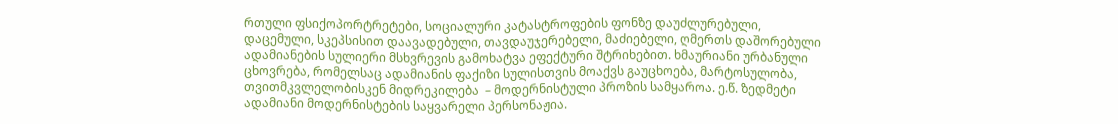რთული ფსიქოპორტრეტები, სოციალური კატასტროფების ფონზე დაუძლურებული, დაცემული, სკეპსისით დაავადებული, თავდაუჯერებელი, მაძიებელი, ღმერთს დაშორებული ადამიანების სულიერი მსხვრევის გამოხატვა ეფექტური შტრიხებით. ხმაურიანი ურბანული ცხოვრება, რომელსაც ადამიანის ფაქიზი სულისთვის მოაქვს გაუცხოება, მარტოსულობა, თვითმკვლელობისკენ მიდრეკილება  – მოდერნისტული პროზის სამყაროა. ე.წ. ზედმეტი ადამიანი მოდერნისტების საყვარელი პერსონაჟია.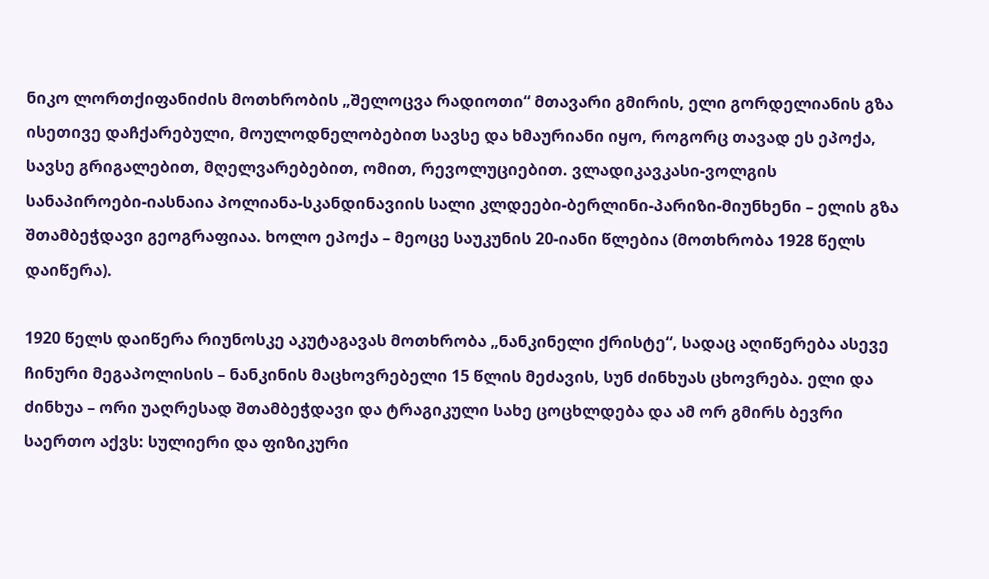ნიკო ლორთქიფანიძის მოთხრობის „შელოცვა რადიოთი“ მთავარი გმირის, ელი გორდელიანის გზა ისეთივე დაჩქარებული, მოულოდნელობებით სავსე და ხმაურიანი იყო, როგორც თავად ეს ეპოქა, სავსე გრიგალებით, მღელვარებებით, ომით, რევოლუციებით. ვლადიკავკასი-ვოლგის სანაპიროები-იასნაია პოლიანა-სკანდინავიის სალი კლდეები-ბერლინი-პარიზი-მიუნხენი – ელის გზა შთამბეჭდავი გეოგრაფიაა. ხოლო ეპოქა – მეოცე საუკუნის 20-იანი წლებია (მოთხრობა 1928 წელს დაიწერა).

1920 წელს დაიწერა რიუნოსკე აკუტაგავას მოთხრობა „ნანკინელი ქრისტე“, სადაც აღიწერება ასევე ჩინური მეგაპოლისის – ნანკინის მაცხოვრებელი 15 წლის მეძავის, სუნ ძინხუას ცხოვრება. ელი და ძინხუა – ორი უაღრესად შთამბეჭდავი და ტრაგიკული სახე ცოცხლდება და ამ ორ გმირს ბევრი საერთო აქვს: სულიერი და ფიზიკური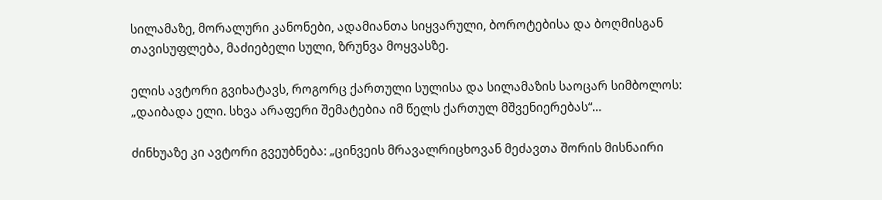სილამაზე, მორალური კანონები, ადამიანთა სიყვარული, ბოროტებისა და ბოღმისგან თავისუფლება, მაძიებელი სული, ზრუნვა მოყვასზე.

ელის ავტორი გვიხატავს, როგორც ქართული სულისა და სილამაზის საოცარ სიმბოლოს: „დაიბადა ელი. სხვა არაფერი შემატებია იმ წელს ქართულ მშვენიერებას“…

ძინხუაზე კი ავტორი გვეუბნება: „ცინვეის მრავალრიცხოვან მეძავთა შორის მისნაირი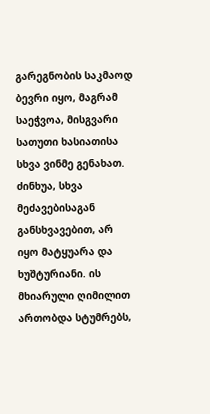გარეგნობის საკმაოდ ბევრი იყო, მაგრამ საეჭვოა, მისგვარი სათუთი ხასიათისა სხვა ვინმე გენახათ. ძინხუა, სხვა მეძავებისაგან განსხვავებით, არ იყო მატყუარა და ხუშტურიანი. ის მხიარული ღიმილით ართობდა სტუმრებს,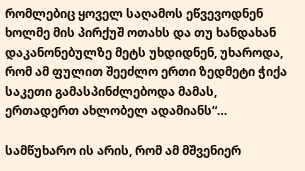რომლებიც ყოველ საღამოს ეწვევოდნენ ხოლმე მის პირქუშ ოთახს და თუ ხანდახან დაკანონებულზე მეტს უხდიდნენ, უხაროდა, რომ ამ ფულით შეეძლო ერთი ზედმეტი ჭიქა საკეთი გამასპინძლებოდა მამას, ერთადერთ ახლობელ ადამიანს“…

სამწუხარო ის არის, რომ ამ მშვენიერ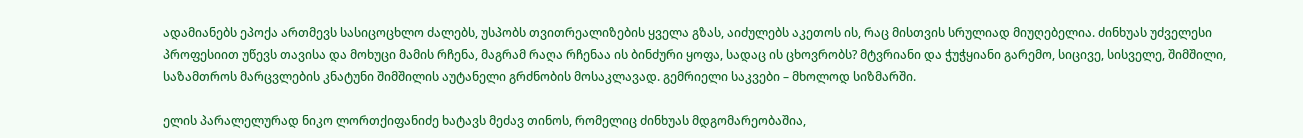ადამიანებს ეპოქა ართმევს სასიცოცხლო ძალებს, უსპობს თვითრეალიზების ყველა გზას, აიძულებს აკეთოს ის, რაც მისთვის სრულიად მიუღებელია. ძინხუას უძველესი პროფესიით უწევს თავისა და მოხუცი მამის რჩენა, მაგრამ რაღა რჩენაა ის ბინძური ყოფა, სადაც ის ცხოვრობს? მტვრიანი და ჭუჭყიანი გარემო, სიცივე, სისველე, შიმშილი, საზამთროს მარცვლების კნატუნი შიმშილის აუტანელი გრძნობის მოსაკლავად. გემრიელი საკვები – მხოლოდ სიზმარში.

ელის პარალელურად ნიკო ლორთქიფანიძე ხატავს მეძავ თინოს, რომელიც ძინხუას მდგომარეობაშია,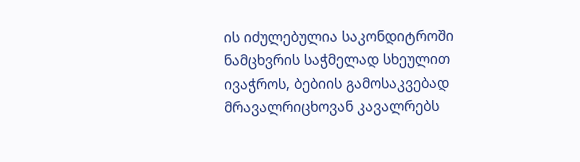ის იძულებულია საკონდიტროში ნამცხვრის საჭმელად სხეულით ივაჭროს, ბებიის გამოსაკვებად მრავალრიცხოვან კავალრებს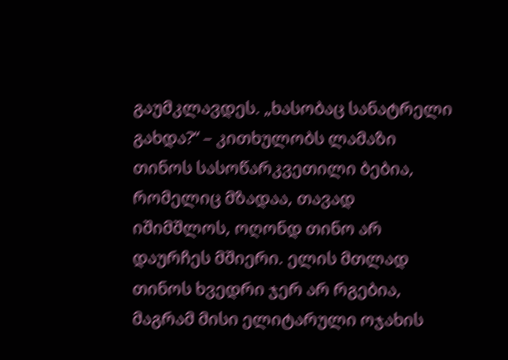გაუმკლავდეს. „ხასობაც სანატრელი გახდა?“ – კითხულობს ლამაზი თინოს სასოწარკვეთილი ბებია, რომელიც მზადაა, თავად იშიმშლოს, ოღონდ თინო არ დაურჩეს მშიერი. ელის მთლად თინოს ხვედრი ჯერ არ რგებია, მაგრამ მისი ელიტარული ოჯახის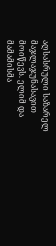აღსასრული საზარელ მაჯლაჯუნასავით მოიწევს. ელიმ და მამამისმა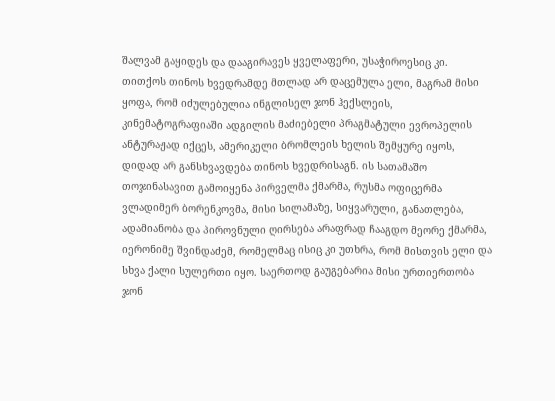შალვამ გაყიდეს და დააგირავეს ყველაფერი, უსაჭიროესიც კი. თითქოს თინოს ხვედრამდე მთლად არ დაცემულა ელი, მაგრამ მისი ყოფა, რომ იძულებულია ინგლისელ ჯონ ჰექსლეის, კინემატოგრაფიაში ადგილის მაძიებელი პრაგმატული ევროპელის ანტურაჟად იქცეს, ამერიკელი ბრომლეის ხელის შემყურე იყოს, დიდად არ განსხვავდება თინოს ხვედრისაგნ. ის სათამაშო თოჯინასავით გამოიყენა პირველმა ქმარმა, რუსმა ოფიცერმა ვლადიმერ ბორენკოვმა, მისი სილამაზე, სიყვარული, განათლება, ადამიანობა და პიროვნული ღირსება არაფრად ჩააგდო მეორე ქმარმა, იერონიმე შვინდაძემ, რომელმაც ისიც კი უთხრა, რომ მისთვის ელი და სხვა ქალი სულერთი იყო. საერთოდ გაუგებარია მისი ურთიერთობა ჯონ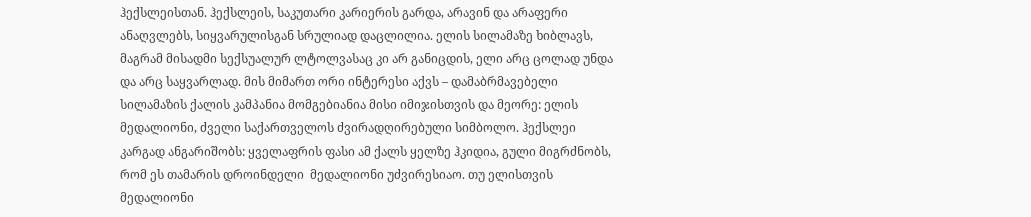ჰექსლეისთან. ჰექსლეის, საკუთარი კარიერის გარდა, არავინ და არაფერი ანაღვლებს, სიყვარულისგან სრულიად დაცლილია. ელის სილამაზე ხიბლავს, მაგრამ მისადმი სექსუალურ ლტოლვასაც კი არ განიცდის, ელი არც ცოლად უნდა და არც საყვარლად. მის მიმართ ორი ინტერესი აქვს – დამაბრმავებელი სილამაზის ქალის კამპანია მომგებიანია მისი იმიჯისთვის და მეორე: ელის მედალიონი, ძველი საქართველოს ძვირადღირებული სიმბოლო. ჰექსლეი კარგად ანგარიშობს: ყველაფრის ფასი ამ ქალს ყელზე ჰკიდია, გული მიგრძნობს, რომ ეს თამარის დროინდელი  მედალიონი უძვირესიაო. თუ ელისთვის მედალიონი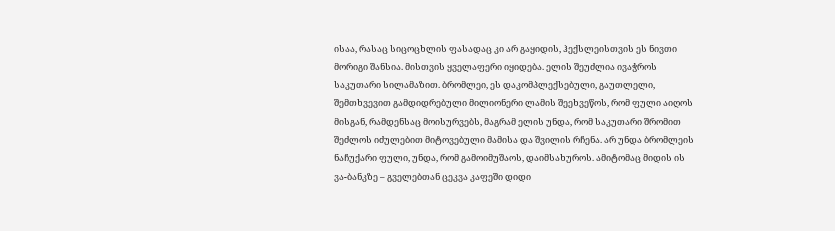ისაა, რასაც სიცოცხლის ფასადაც კი არ გაყიდის, ჰექსლეისთვის ეს ნივთი მორიგი შანსია. მისთვის ყველაფერი იყიდება. ელის შეუძლია ივაჭროს საკუთარი სილამაზით. ბრომლეი, ეს დაკომპლექსებული, გაუთლელი, შემთხვევით გამდიდრებული მილიონერი ლამის შეეხვეწოს, რომ ფული აიღოს მისგან, რამდენსაც მოისურვებს, მაგრამ ელის უნდა, რომ საკუთარი შრომით შეძლოს იძულებით მიტოვებული მამისა და შვილის რჩენა. არ უნდა ბრომლეის ნაჩუქარი ფული, უნდა, რომ გამოიმუშაოს, დაიმსახუროს. ამიტომაც მიდის ის ვა-ბანკზე – გველებთან ცეკვა კაფეში დიდი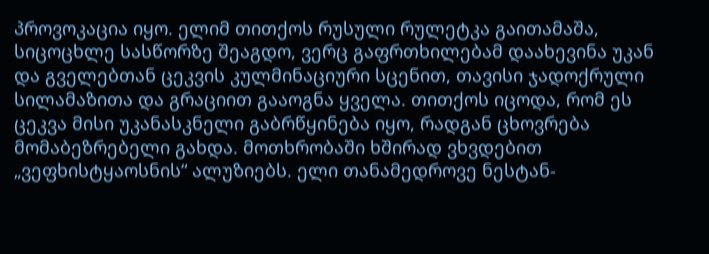პროვოკაცია იყო. ელიმ თითქოს რუსული რულეტკა გაითამაშა, სიცოცხლე სასწორზე შეაგდო, ვერც გაფრთხილებამ დაახევინა უკან და გველებთან ცეკვის კულმინაციური სცენით, თავისი ჯადოქრული სილამაზითა და გრაციით გააოგნა ყველა. თითქოს იცოდა, რომ ეს ცეკვა მისი უკანასკნელი გაბრწყინება იყო, რადგან ცხოვრება მომაბეზრებელი გახდა. მოთხრობაში ხშირად ვხვდებით „ვეფხისტყაოსნის“ ალუზიებს. ელი თანამედროვე ნესტან-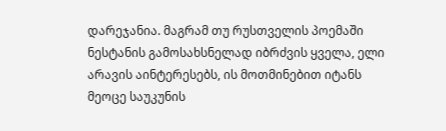დარეჯანია. მაგრამ თუ რუსთველის პოემაში ნესტანის გამოსახსნელად იბრძვის ყველა, ელი არავის აინტერესებს, ის მოთმინებით იტანს მეოცე საუკუნის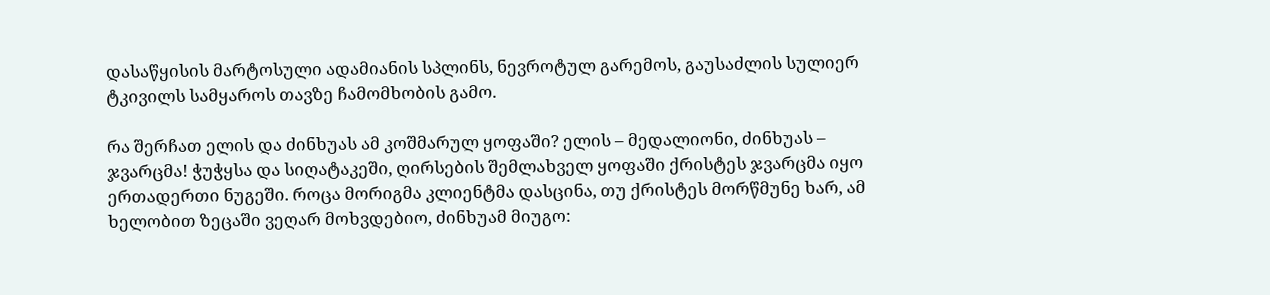დასაწყისის მარტოსული ადამიანის სპლინს, ნევროტულ გარემოს, გაუსაძლის სულიერ ტკივილს სამყაროს თავზე ჩამომხობის გამო.

რა შერჩათ ელის და ძინხუას ამ კოშმარულ ყოფაში? ელის – მედალიონი, ძინხუას – ჯვარცმა! ჭუჭყსა და სიღატაკეში, ღირსების შემლახველ ყოფაში ქრისტეს ჯვარცმა იყო ერთადერთი ნუგეში. როცა მორიგმა კლიენტმა დასცინა, თუ ქრისტეს მორწმუნე ხარ, ამ ხელობით ზეცაში ვეღარ მოხვდებიო, ძინხუამ მიუგო: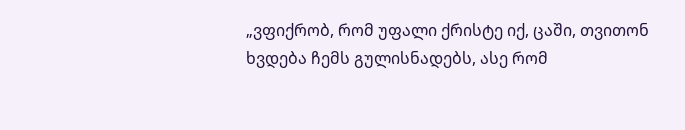„ვფიქრობ, რომ უფალი ქრისტე იქ, ცაში, თვითონ ხვდება ჩემს გულისნადებს, ასე რომ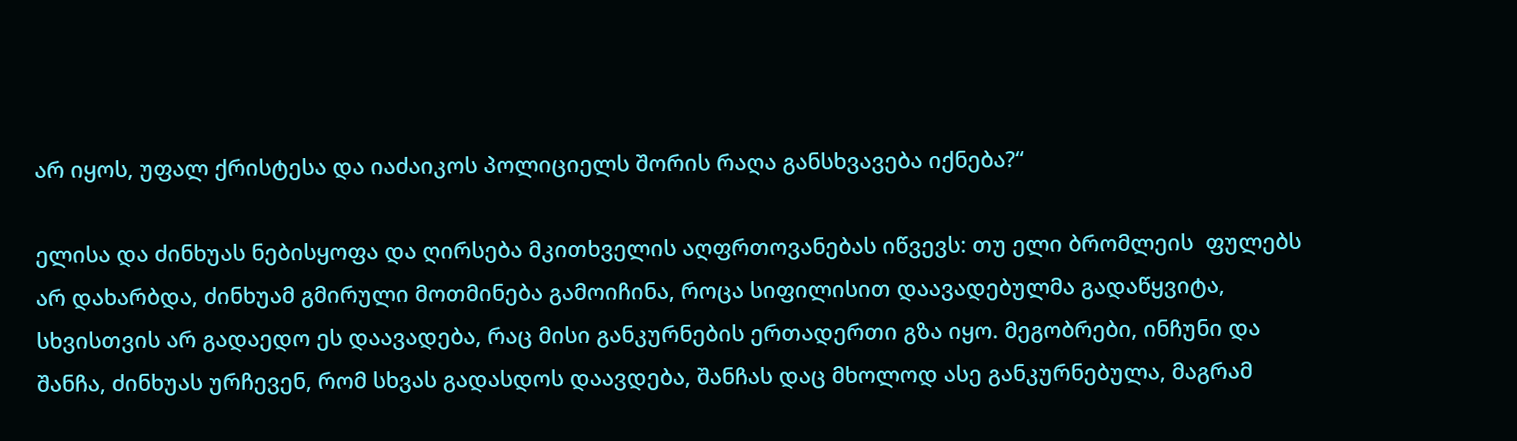არ იყოს, უფალ ქრისტესა და იაძაიკოს პოლიციელს შორის რაღა განსხვავება იქნება?“

ელისა და ძინხუას ნებისყოფა და ღირსება მკითხველის აღფრთოვანებას იწვევს: თუ ელი ბრომლეის  ფულებს არ დახარბდა, ძინხუამ გმირული მოთმინება გამოიჩინა, როცა სიფილისით დაავადებულმა გადაწყვიტა, სხვისთვის არ გადაედო ეს დაავადება, რაც მისი განკურნების ერთადერთი გზა იყო. მეგობრები, ინჩუნი და შანჩა, ძინხუას ურჩევენ, რომ სხვას გადასდოს დაავდება, შანჩას დაც მხოლოდ ასე განკურნებულა, მაგრამ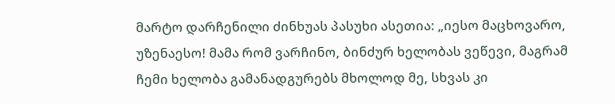მარტო დარჩენილი ძინხუას პასუხი ასეთია: „იესო მაცხოვარო, უზენაესო! მამა რომ ვარჩინო, ბინძურ ხელობას ვეწევი, მაგრამ ჩემი ხელობა გამანადგურებს მხოლოდ მე, სხვას კი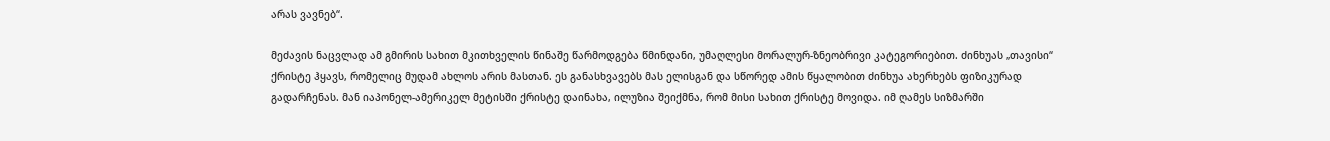არას ვავნებ“.

მეძავის ნაცვლად ამ გმირის სახით მკითხველის წინაშე წარმოდგება წმინდანი, უმაღლესი მორალურ-ზნეობრივი კატეგორიებით. ძინხუას „თავისი“ ქრისტე ჰყავს, რომელიც მუდამ ახლოს არის მასთან. ეს განასხვავებს მას ელისგან და სწორედ ამის წყალობით ძინხუა ახერხებს ფიზიკურად გადარჩენას. მან იაპონელ-ამერიკელ მეტისში ქრისტე დაინახა, ილუზია შეიქმნა, რომ მისი სახით ქრისტე მოვიდა. იმ ღამეს სიზმარში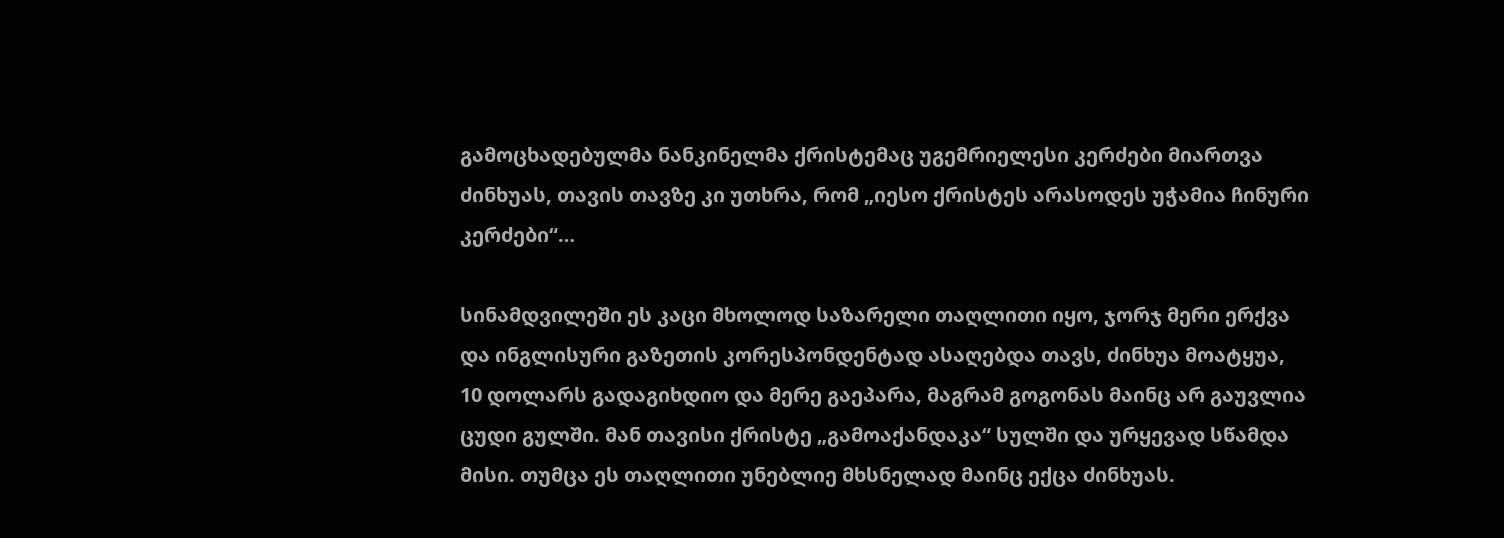გამოცხადებულმა ნანკინელმა ქრისტემაც უგემრიელესი კერძები მიართვა ძინხუას, თავის თავზე კი უთხრა, რომ „იესო ქრისტეს არასოდეს უჭამია ჩინური კერძები“…

სინამდვილეში ეს კაცი მხოლოდ საზარელი თაღლითი იყო, ჯორჯ მერი ერქვა და ინგლისური გაზეთის კორესპონდენტად ასაღებდა თავს, ძინხუა მოატყუა, 10 დოლარს გადაგიხდიო და მერე გაეპარა, მაგრამ გოგონას მაინც არ გაუვლია ცუდი გულში. მან თავისი ქრისტე „გამოაქანდაკა“ სულში და ურყევად სწამდა მისი. თუმცა ეს თაღლითი უნებლიე მხსნელად მაინც ექცა ძინხუას.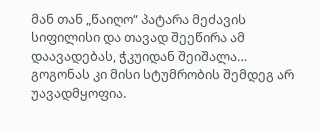მან თან „წაიღო“ პატარა მეძავის სიფილისი და თავად შეეწირა ამ დაავადებას, ჭკუიდან შეიშალა… გოგონას კი მისი სტუმრობის შემდეგ არ უავადმყოფია.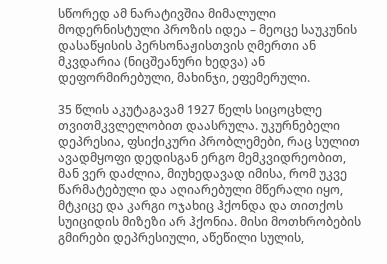სწორედ ამ ნარატივშია მიმალული მოდერნისტული პროზის იდეა – მეოცე საუკუნის დასაწყისის პერსონაჟისთვის ღმერთი ან მკვდარია (ნიცშეანური ხედვა) ან დეფორმირებული, მახინჯი, ეფემერული.

35 წლის აკუტაგავამ 1927 წელს სიცოცხლე თვითმკვლელობით დაასრულა. უკურნებელი დეპრესია, ფსიქიკური პრობლემები, რაც სულით ავადმყოფი დედისგან ერგო მემკვიდრეობით, მან ვერ დაძლია, მიუხედავად იმისა, რომ უკვე წარმატებული და აღიარებული მწერალი იყო, მტკიცე და კარგი ოჯახიც ჰქონდა და თითქოს სუიციდის მიზეზი არ ჰქონია. მისი მოთხრობების გმირები დეპრესიული, აწეწილი სულის,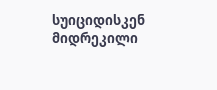სუიციდისკენ მიდრეკილი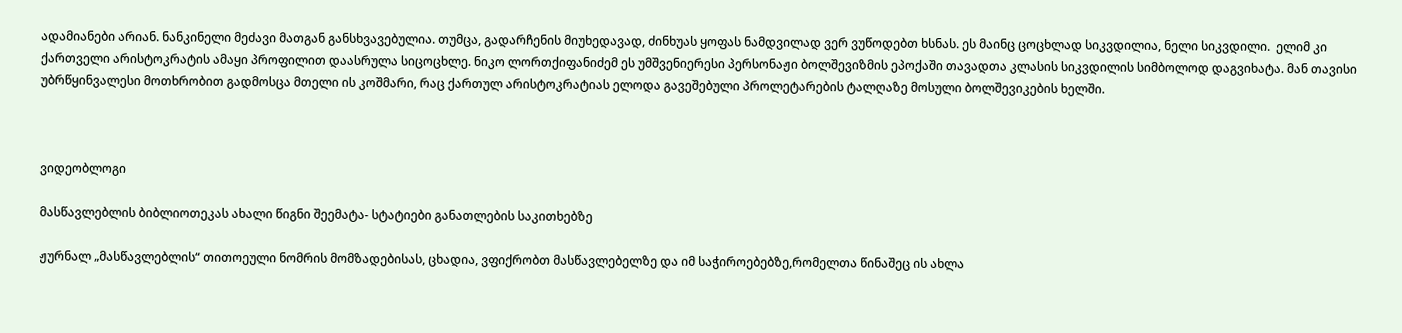ადამიანები არიან. ნანკინელი მეძავი მათგან განსხვავებულია. თუმცა, გადარჩენის მიუხედავად, ძინხუას ყოფას ნამდვილად ვერ ვუწოდებთ ხსნას. ეს მაინც ცოცხლად სიკვდილია, ნელი სიკვდილი.  ელიმ კი ქართველი არისტოკრატის ამაყი პროფილით დაასრულა სიცოცხლე. ნიკო ლორთქიფანიძემ ეს უმშვენიერესი პერსონაჟი ბოლშევიზმის ეპოქაში თავადთა კლასის სიკვდილის სიმბოლოდ დაგვიხატა. მან თავისი უბრწყინვალესი მოთხრობით გადმოსცა მთელი ის კოშმარი, რაც ქართულ არისტოკრატიას ელოდა გავეშებული პროლეტარების ტალღაზე მოსული ბოლშევიკების ხელში.



ვიდეობლოგი

მასწავლებლის ბიბლიოთეკას ახალი წიგნი შეემატა- სტატიები განათლების საკითხებზე

ჟურნალ „მასწავლებლის“ თითოეული ნომრის მომზადებისას, ცხადია, ვფიქრობთ მასწავლებელზე და იმ საჭიროებებზე,რომელთა წინაშეც ის ახლა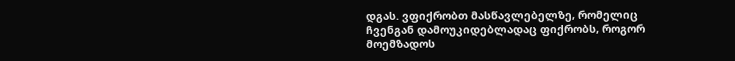დგას. ვფიქრობთ მასწავლებელზე, რომელიც ჩვენგან დამოუკიდებლადაც ფიქრობს, როგორ მოემზადოს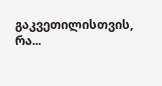გაკვეთილისთვის, რა...